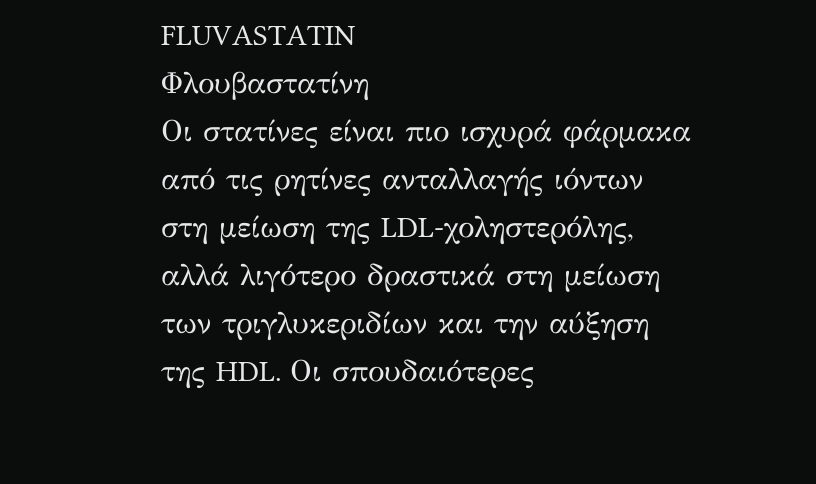FLUVASTATIN
Φλουβαστατίνη
Οι στατίνες είναι πιο ισχυρά φάρμακα από τις ρητίνες ανταλλαγής ιόντων στη μείωση της LDL-χοληστερόλης, αλλά λιγότερο δραστικά στη μείωση των τριγλυκεριδίων και την αύξηση της HDL. Οι σπουδαιότερες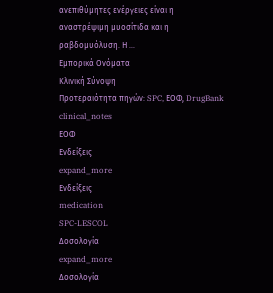ανεπιθύμητες ενέργειες είναι η αναστρέψιμη μυοσίτιδα και η ραβδομυόλυση. Η …
Εμπορικά Ονόματα
Κλινική Σύνοψη
Προτεραιότητα πηγών: SPC, ΕΟΦ, DrugBank
clinical_notes
ΕΟΦ
Ενδείξεις
expand_more
Ενδείξεις
medication
SPC-LESCOL
Δοσολογία
expand_more
Δοσολογία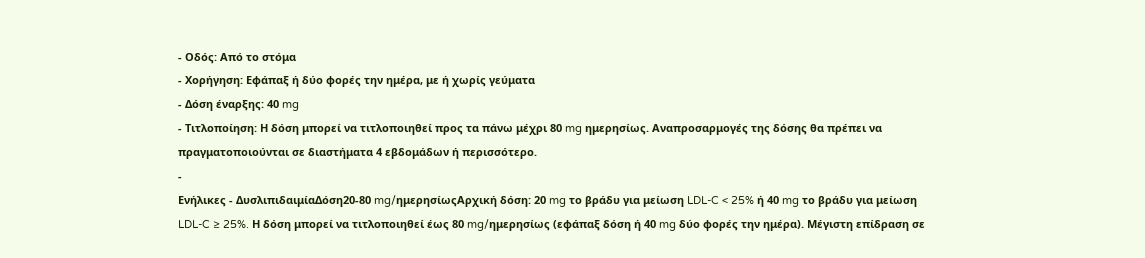- Οδός: Από το στόμα
- Χορήγηση: Εφάπαξ ή δύο φορές την ημέρα, με ή χωρίς γεύματα
- Δόση έναρξης: 40 mg
- Τιτλοποίηση: Η δόση μπορεί να τιτλοποιηθεί προς τα πάνω μέχρι 80 mg ημερησίως. Αναπροσαρμογές της δόσης θα πρέπει να πραγματοποιούνται σε διαστήματα 4 εβδομάδων ή περισσότερο.
-
Ενήλικες - ΔυσλιπιδαιμίαΔόση20-80 mg/ημερησίωςΑρχική δόση: 20 mg το βράδυ για μείωση LDL-C < 25% ή 40 mg το βράδυ για μείωση LDL-C ≥ 25%. Η δόση μπορεί να τιτλοποιηθεί έως 80 mg/ημερησίως (εφάπαξ δόση ή 40 mg δύο φορές την ημέρα). Μέγιστη επίδραση σε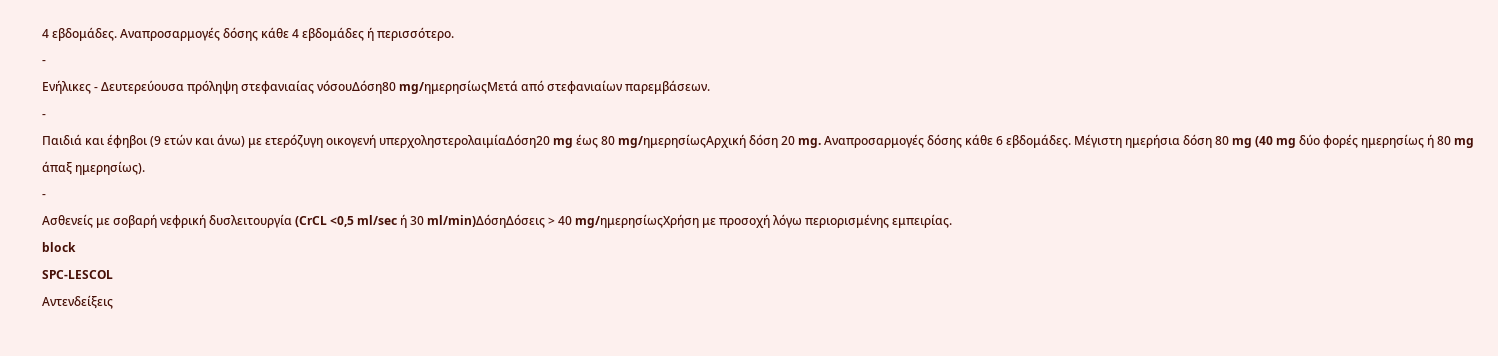4 εβδομάδες. Αναπροσαρμογές δόσης κάθε 4 εβδομάδες ή περισσότερο.
-
Ενήλικες - Δευτερεύουσα πρόληψη στεφανιαίας νόσουΔόση80 mg/ημερησίωςΜετά από στεφανιαίων παρεμβάσεων.
-
Παιδιά και έφηβοι (9 ετών και άνω) με ετερόζυγη οικογενή υπερχοληστερολαιμίαΔόση20 mg έως 80 mg/ημερησίωςΑρχική δόση 20 mg. Αναπροσαρμογές δόσης κάθε 6 εβδομάδες. Μέγιστη ημερήσια δόση 80 mg (40 mg δύο φορές ημερησίως ή 80 mg άπαξ ημερησίως).
-
Ασθενείς με σοβαρή νεφρική δυσλειτουργία (CrCL <0,5 ml/sec ή 30 ml/min)ΔόσηΔόσεις > 40 mg/ημερησίωςΧρήση με προσοχή λόγω περιορισμένης εμπειρίας.
block
SPC-LESCOL
Αντενδείξεις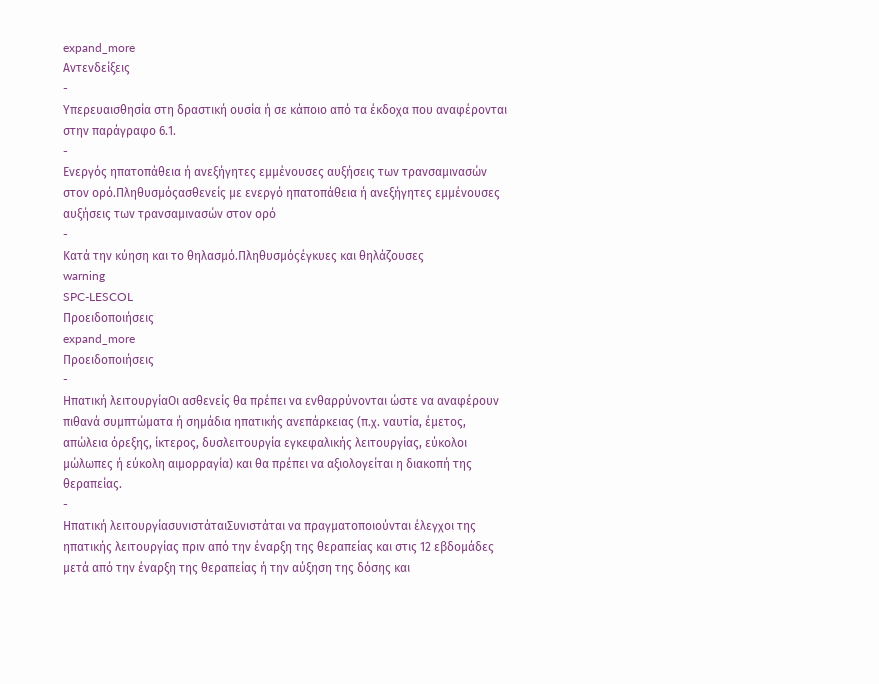expand_more
Αντενδείξεις
-
Υπερευαισθησία στη δραστική ουσία ή σε κάποιο από τα έκδοχα που αναφέρονται στην παράγραφο 6.1.
-
Ενεργός ηπατοπάθεια ή ανεξήγητες εμμένουσες αυξήσεις των τρανσαμινασών στον ορό.Πληθυσμόςασθενείς με ενεργό ηπατοπάθεια ή ανεξήγητες εμμένουσες αυξήσεις των τρανσαμινασών στον ορό
-
Κατά την κύηση και το θηλασμό.Πληθυσμόςέγκυες και θηλάζουσες
warning
SPC-LESCOL
Προειδοποιήσεις
expand_more
Προειδοποιήσεις
-
Ηπατική λειτουργίαΟι ασθενείς θα πρέπει να ενθαρρύνονται ώστε να αναφέρουν πιθανά συμπτώματα ή σημάδια ηπατικής ανεπάρκειας (π.χ. ναυτία, έμετος, απώλεια όρεξης, ίκτερος, δυσλειτουργία εγκεφαλικής λειτουργίας, εύκολοι μώλωπες ή εύκολη αιμορραγία) και θα πρέπει να αξιολογείται η διακοπή της θεραπείας.
-
Ηπατική λειτουργίασυνιστάταιΣυνιστάται να πραγματοποιούνται έλεγχοι της ηπατικής λειτουργίας πριν από την έναρξη της θεραπείας και στις 12 εβδομάδες μετά από την έναρξη της θεραπείας ή την αύξηση της δόσης και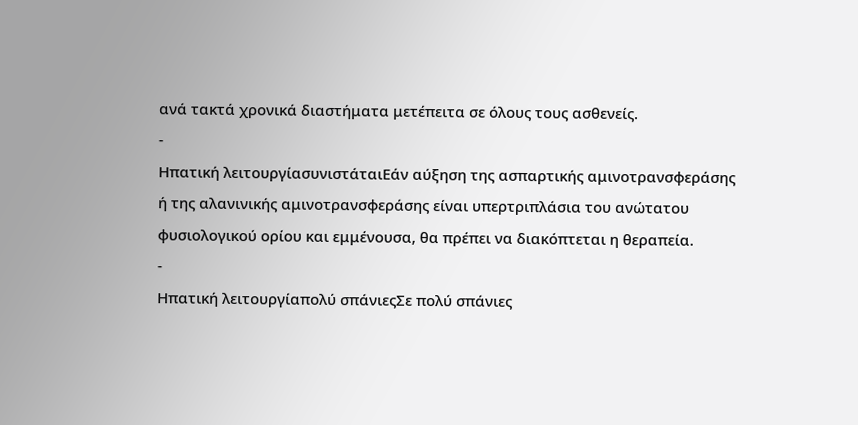ανά τακτά χρονικά διαστήματα μετέπειτα σε όλους τους ασθενείς.
-
Ηπατική λειτουργίασυνιστάταιΕάν αύξηση της ασπαρτικής αμινοτρανσφεράσης ή της αλανινικής αμινοτρανσφεράσης είναι υπερτριπλάσια του ανώτατου φυσιολογικού ορίου και εμμένουσα, θα πρέπει να διακόπτεται η θεραπεία.
-
Ηπατική λειτουργίαπολύ σπάνιεςΣε πολύ σπάνιες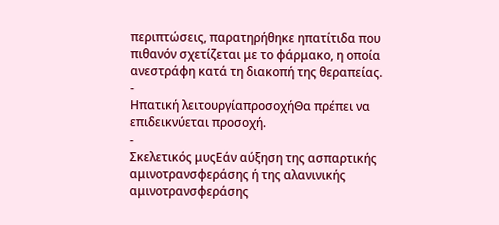περιπτώσεις, παρατηρήθηκε ηπατίτιδα που πιθανόν σχετίζεται με το φάρμακο, η οποία ανεστράφη κατά τη διακοπή της θεραπείας.
-
Ηπατική λειτουργίαπροσοχήΘα πρέπει να επιδεικνύεται προσοχή.
-
Σκελετικός μυςΕάν αύξηση της ασπαρτικής αμινοτρανσφεράσης ή της αλανινικής αμινοτρανσφεράσης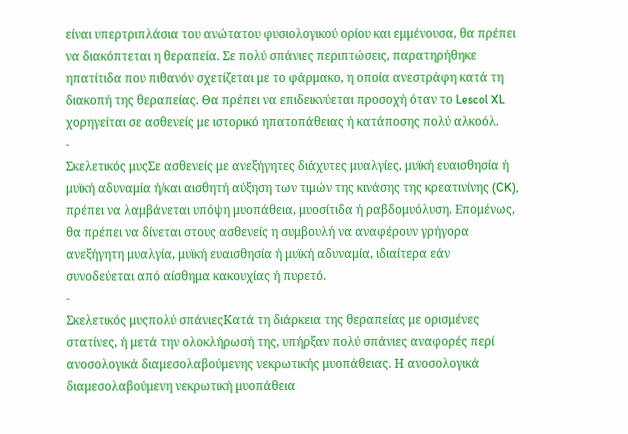είναι υπερτριπλάσια του ανώτατου φυσιολογικού ορίου και εμμένουσα, θα πρέπει να διακόπτεται η θεραπεία. Σε πολύ σπάνιες περιπτώσεις, παρατηρήθηκε ηπατίτιδα που πιθανόν σχετίζεται με το φάρμακο, η οποία ανεστράφη κατά τη διακοπή της θεραπείας. Θα πρέπει να επιδεικνύεται προσοχή όταν το Lescol XL χορηγείται σε ασθενείς με ιστορικό ηπατοπάθειας ή κατάποσης πολύ αλκοόλ.
-
Σκελετικός μυςΣε ασθενείς με ανεξήγητες διάχυτες μυαλγίες, μυϊκή ευαισθησία ή μυϊκή αδυναμία ή/και αισθητή αύξηση των τιμών της κινάσης της κρεατινίνης (CK), πρέπει να λαμβάνεται υπόψη μυοπάθεια, μυοσίτιδα ή ραβδομυόλυση. Επομένως, θα πρέπει να δίνεται στους ασθενείς η συμβουλή να αναφέρουν γρήγορα ανεξήγητη μυαλγία, μυϊκή ευαισθησία ή μυϊκή αδυναμία, ιδιαίτερα εάν συνοδεύεται από αίσθημα κακουχίας ή πυρετό.
-
Σκελετικός μυςπολύ σπάνιεςΚατά τη διάρκεια της θεραπείας με ορισμένες στατίνες, ή μετά την ολοκλήρωσή της, υπήρξαν πολύ σπάνιες αναφορές περί ανοσολογικά διαμεσολαβούμενης νεκρωτικής μυοπάθειας. Η ανοσολογικά διαμεσολαβούμενη νεκρωτική μυοπάθεια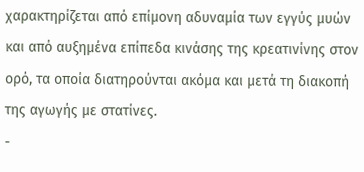χαρακτηρίζεται από επίμονη αδυναμία των εγγύς μυών και από αυξημένα επίπεδα κινάσης της κρεατινίνης στον ορό, τα οποία διατηρούνται ακόμα και μετά τη διακοπή της αγωγής με στατίνες.
-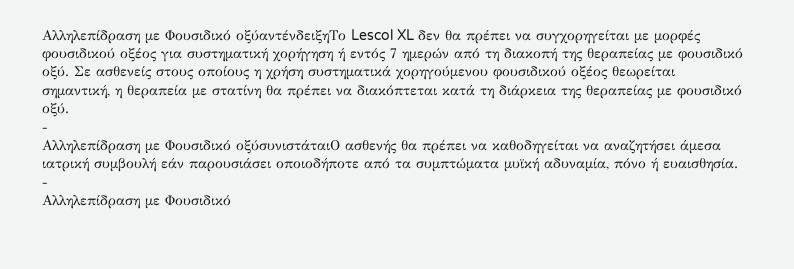Αλληλεπίδραση με Φουσιδικό οξύαντένδειξηΤο Lescol XL δεν θα πρέπει να συγχορηγείται με μορφές φουσιδικού οξέος για συστηματική χορήγηση ή εντός 7 ημερών από τη διακοπή της θεραπείας με φουσιδικό οξύ. Σε ασθενείς στους οποίους η χρήση συστηματικά χορηγούμενου φουσιδικού οξέος θεωρείται σημαντική, η θεραπεία με στατίνη θα πρέπει να διακόπτεται κατά τη διάρκεια της θεραπείας με φουσιδικό οξύ.
-
Αλληλεπίδραση με Φουσιδικό οξύσυνιστάταιΟ ασθενής θα πρέπει να καθοδηγείται να αναζητήσει άμεσα ιατρική συμβουλή εάν παρουσιάσει οποιοδήποτε από τα συμπτώματα μυϊκή αδυναμία, πόνο ή ευαισθησία.
-
Αλληλεπίδραση με Φουσιδικό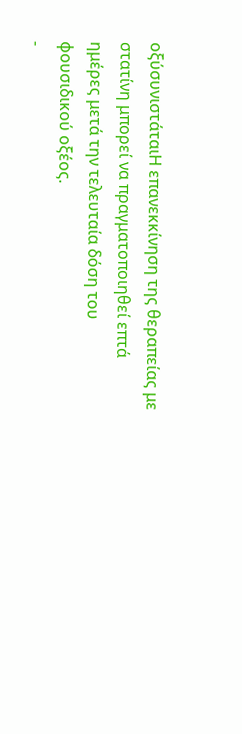οξύσυνιστάταιΗ επανεκκίνηση της θεραπείας με στατίνη μπορεί να πραγματοποιηθεί επτά ημέρες μετά την τελευταία δόση του φουσιδικού οξέος.
-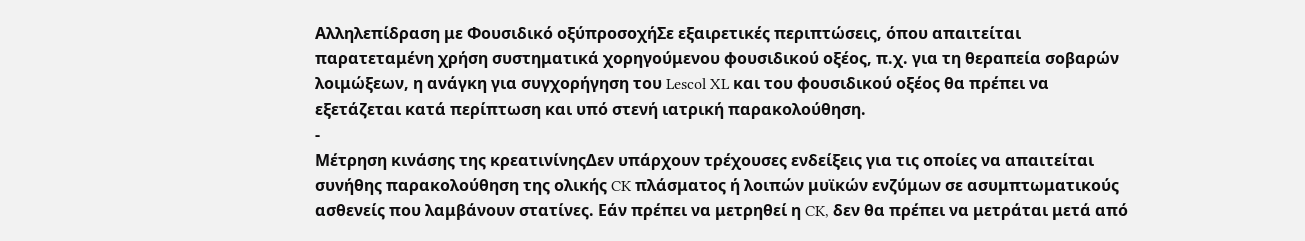Αλληλεπίδραση με Φουσιδικό οξύπροσοχήΣε εξαιρετικές περιπτώσεις, όπου απαιτείται παρατεταμένη χρήση συστηματικά χορηγούμενου φουσιδικού οξέος, π.χ. για τη θεραπεία σοβαρών λοιμώξεων, η ανάγκη για συγχορήγηση του Lescol XL και του φουσιδικού οξέος θα πρέπει να εξετάζεται κατά περίπτωση και υπό στενή ιατρική παρακολούθηση.
-
Μέτρηση κινάσης της κρεατινίνηςΔεν υπάρχουν τρέχουσες ενδείξεις για τις οποίες να απαιτείται συνήθης παρακολούθηση της ολικής CK πλάσματος ή λοιπών μυϊκών ενζύμων σε ασυμπτωματικούς ασθενείς που λαμβάνουν στατίνες. Εάν πρέπει να μετρηθεί η CK, δεν θα πρέπει να μετράται μετά από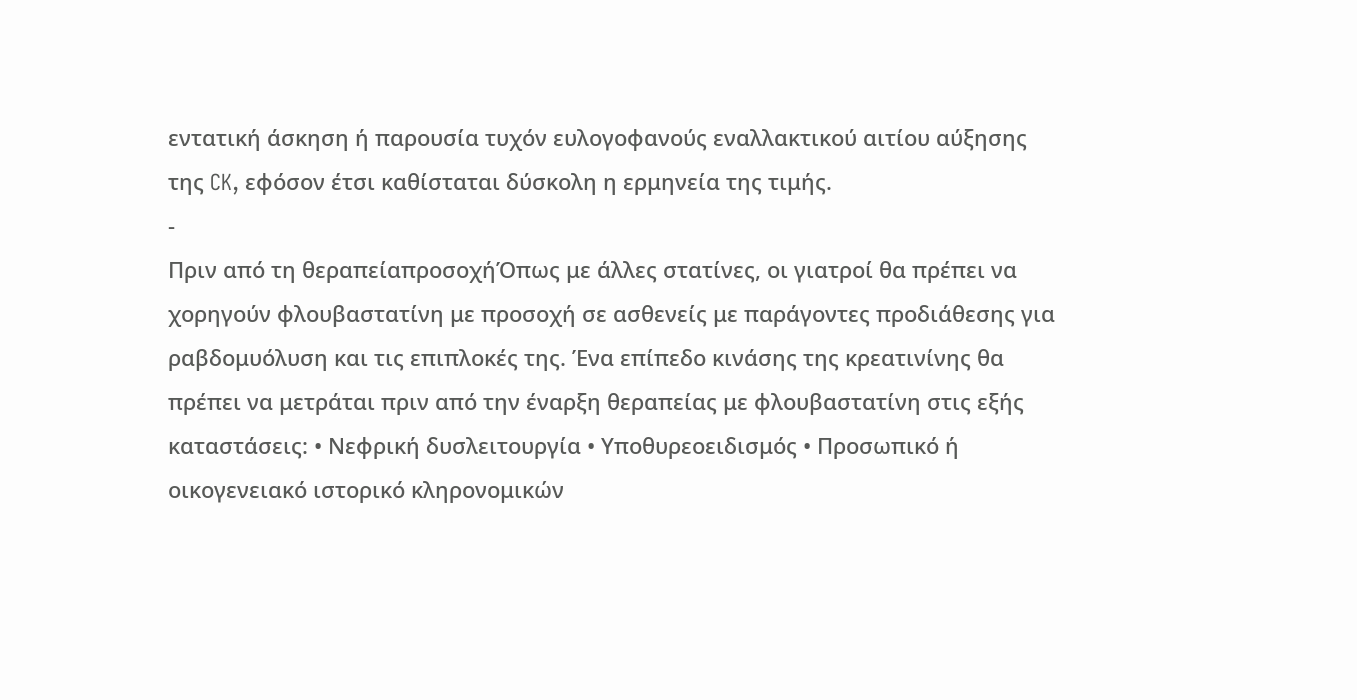εντατική άσκηση ή παρουσία τυχόν ευλογοφανούς εναλλακτικού αιτίου αύξησης της CK, εφόσον έτσι καθίσταται δύσκολη η ερμηνεία της τιμής.
-
Πριν από τη θεραπείαπροσοχήΌπως με άλλες στατίνες, οι γιατροί θα πρέπει να χορηγούν φλουβαστατίνη με προσοχή σε ασθενείς με παράγοντες προδιάθεσης για ραβδομυόλυση και τις επιπλοκές της. Ένα επίπεδο κινάσης της κρεατινίνης θα πρέπει να μετράται πριν από την έναρξη θεραπείας με φλουβαστατίνη στις εξής καταστάσεις: • Νεφρική δυσλειτουργία • Υποθυρεοειδισμός • Προσωπικό ή οικογενειακό ιστορικό κληρονομικών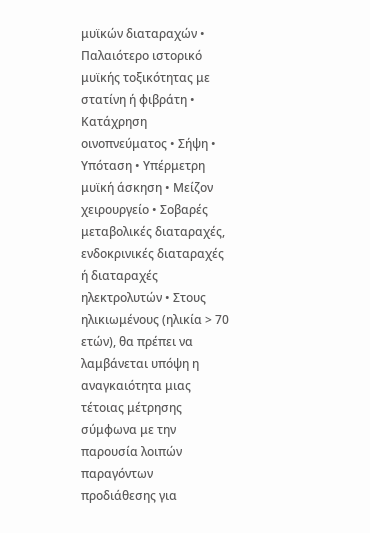μυϊκών διαταραχών • Παλαιότερο ιστορικό μυϊκής τοξικότητας με στατίνη ή φιβράτη • Κατάχρηση οινοπνεύματος • Σήψη • Υπόταση • Υπέρμετρη μυϊκή άσκηση • Μείζον χειρουργείο • Σοβαρές μεταβολικές διαταραχές, ενδοκρινικές διαταραχές ή διαταραχές ηλεκτρολυτών • Στους ηλικιωμένους (ηλικία > 70 ετών), θα πρέπει να λαμβάνεται υπόψη η αναγκαιότητα μιας τέτοιας μέτρησης σύμφωνα με την παρουσία λοιπών παραγόντων προδιάθεσης για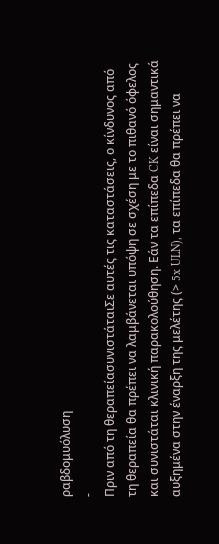ραβδομυόλυση
-
Πριν από τη θεραπείασυνιστάταιΣε αυτές τις καταστάσεις, ο κίνδυνος από τη θεραπεία θα πρέπει να λαμβάνεται υπόψη σε σχέση με το πιθανό όφελος και συνιστάται κλινική παρακολούθηση. Εάν τα επίπεδα CK είναι σημαντικά αυξημένα στην έναρξη της μελέτης (> 5x ULN), τα επίπεδα θα πρέπει να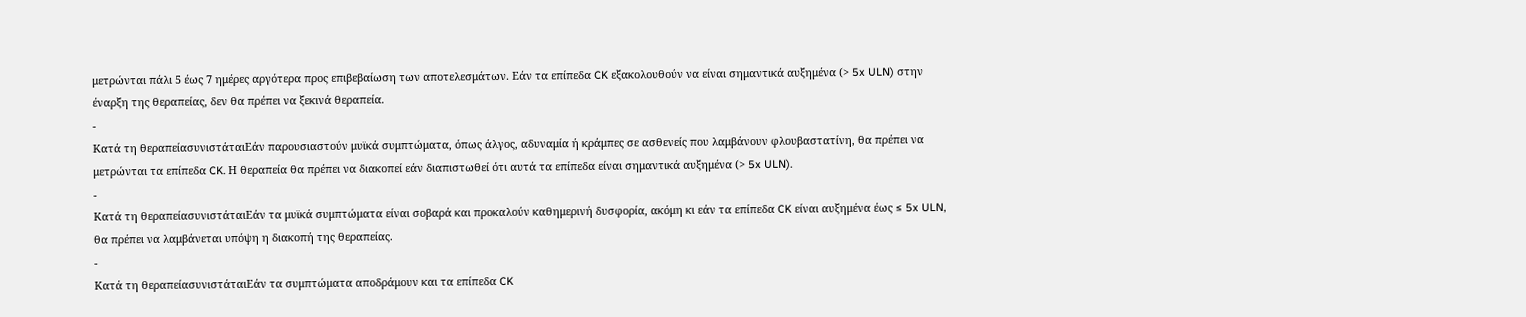μετρώνται πάλι 5 έως 7 ημέρες αργότερα προς επιβεβαίωση των αποτελεσμάτων. Εάν τα επίπεδα CK εξακολουθούν να είναι σημαντικά αυξημένα (> 5x ULN) στην έναρξη της θεραπείας, δεν θα πρέπει να ξεκινά θεραπεία.
-
Κατά τη θεραπείασυνιστάταιΕάν παρουσιαστούν μυϊκά συμπτώματα, όπως άλγος, αδυναμία ή κράμπες σε ασθενείς που λαμβάνουν φλουβαστατίνη, θα πρέπει να μετρώνται τα επίπεδα CK. Η θεραπεία θα πρέπει να διακοπεί εάν διαπιστωθεί ότι αυτά τα επίπεδα είναι σημαντικά αυξημένα (> 5x ULN).
-
Κατά τη θεραπείασυνιστάταιΕάν τα μυϊκά συμπτώματα είναι σοβαρά και προκαλούν καθημερινή δυσφορία, ακόμη κι εάν τα επίπεδα CK είναι αυξημένα έως ≤ 5x ULN, θα πρέπει να λαμβάνεται υπόψη η διακοπή της θεραπείας.
-
Κατά τη θεραπείασυνιστάταιΕάν τα συμπτώματα αποδράμουν και τα επίπεδα CK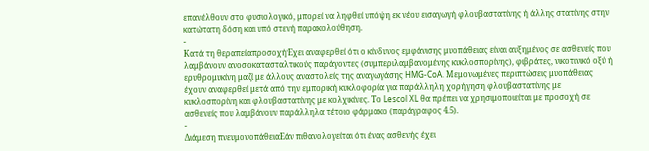επανέλθουν στο φυσιολογικό, μπορεί να ληφθεί υπόψη εκ νέου εισαγωγή φλουβαστατίνης ή άλλης στατίνης στην κατώτατη δόση και υπό στενή παρακολούθηση.
-
Κατά τη θεραπείαπροσοχήΈχει αναφερθεί ότι ο κίνδυνος εμφάνισης μυοπάθειας είναι αυξημένος σε ασθενείς που λαμβάνουν ανοσοκατασταλτικούς παράγοντες (συμπεριλαμβανομένης κυκλοσπορίνης), φιβράτες, νικοτινικό οξύ ή ερυθρομυκίνη μαζί με άλλους αναστολείς της αναγωγάσης HMG-CoA. Μεμονωμένες περιπτώσεις μυοπάθειας έχουν αναφερθεί μετά από την εμπορική κυκλοφορία για παράλληλη χορήγηση φλουβαστατίνης με κυκλοσπορίνη και φλουβαστατίνης με κολχικίνες. Το Lescol XL θα πρέπει να χρησιμοποιείται με προσοχή σε ασθενείς που λαμβάνουν παράλληλα τέτοιο φάρμακο (παράγραφος 4.5).
-
Διάμεση πνευμονοπάθειαΕάν πιθανολογείται ότι ένας ασθενής έχει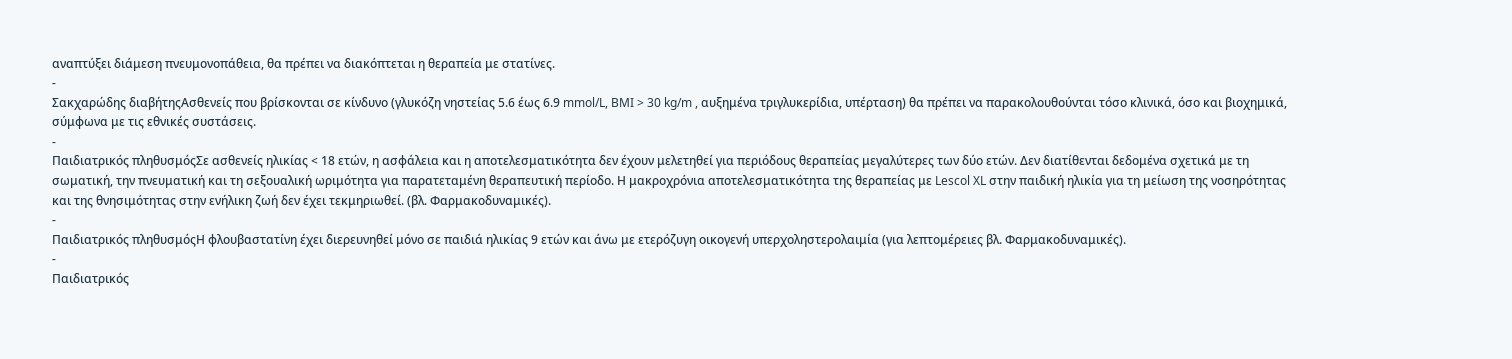αναπτύξει διάμεση πνευμονοπάθεια, θα πρέπει να διακόπτεται η θεραπεία με στατίνες.
-
Σακχαρώδης διαβήτηςΑσθενείς που βρίσκονται σε κίνδυνο (γλυκόζη νηστείας 5.6 έως 6.9 mmol/L, BMI > 30 kg/m , αυξημένα τριγλυκερίδια, υπέρταση) θα πρέπει να παρακολουθούνται τόσο κλινικά, όσο και βιοχημικά, σύμφωνα με τις εθνικές συστάσεις.
-
Παιδιατρικός πληθυσμόςΣε ασθενείς ηλικίας < 18 ετών, η ασφάλεια και η αποτελεσματικότητα δεν έχουν μελετηθεί για περιόδους θεραπείας μεγαλύτερες των δύο ετών. Δεν διατίθενται δεδομένα σχετικά με τη σωματική, την πνευματική και τη σεξουαλική ωριμότητα για παρατεταμένη θεραπευτική περίοδο. Η μακροχρόνια αποτελεσματικότητα της θεραπείας με Lescol XL στην παιδική ηλικία για τη μείωση της νοσηρότητας και της θνησιμότητας στην ενήλικη ζωή δεν έχει τεκμηριωθεί. (βλ. Φαρμακοδυναμικές).
-
Παιδιατρικός πληθυσμόςΗ φλουβαστατίνη έχει διερευνηθεί μόνο σε παιδιά ηλικίας 9 ετών και άνω με ετερόζυγη οικογενή υπερχοληστερολαιμία (για λεπτομέρειες βλ. Φαρμακοδυναμικές).
-
Παιδιατρικός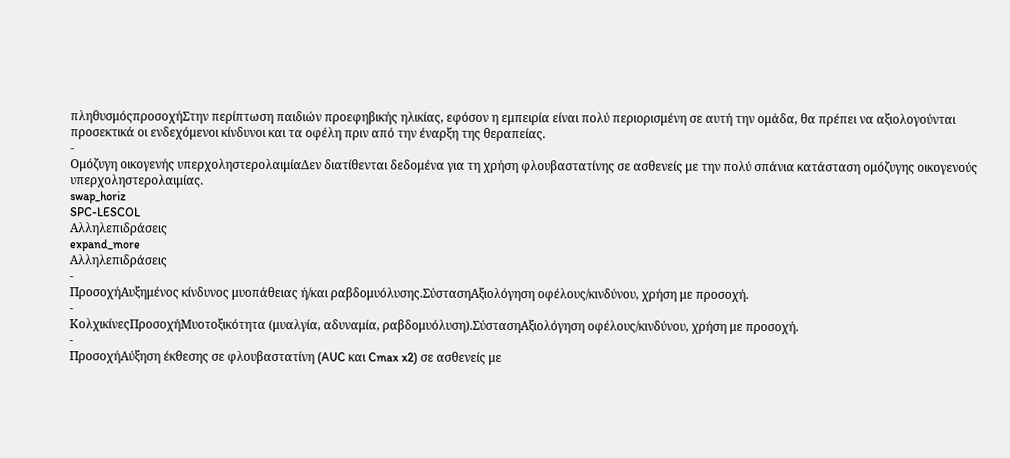πληθυσμόςπροσοχήΣτην περίπτωση παιδιών προεφηβικής ηλικίας, εφόσον η εμπειρία είναι πολύ περιορισμένη σε αυτή την ομάδα, θα πρέπει να αξιολογούνται προσεκτικά οι ενδεχόμενοι κίνδυνοι και τα οφέλη πριν από την έναρξη της θεραπείας.
-
Ομόζυγη οικογενής υπερχοληστερολαιμίαΔεν διατίθενται δεδομένα για τη χρήση φλουβαστατίνης σε ασθενείς με την πολύ σπάνια κατάσταση ομόζυγης οικογενούς υπερχοληστερολαιμίας.
swap_horiz
SPC-LESCOL
Αλληλεπιδράσεις
expand_more
Αλληλεπιδράσεις
-
ΠροσοχήΑυξημένος κίνδυνος μυοπάθειας ή/και ραβδομυόλυσης.ΣύστασηΑξιολόγηση οφέλους/κινδύνου, χρήση με προσοχή.
-
ΚολχικίνεςΠροσοχήΜυοτοξικότητα (μυαλγία, αδυναμία, ραβδομυόλυση).ΣύστασηΑξιολόγηση οφέλους/κινδύνου, χρήση με προσοχή.
-
ΠροσοχήΑύξηση έκθεσης σε φλουβαστατίνη (AUC και Cmax x2) σε ασθενείς με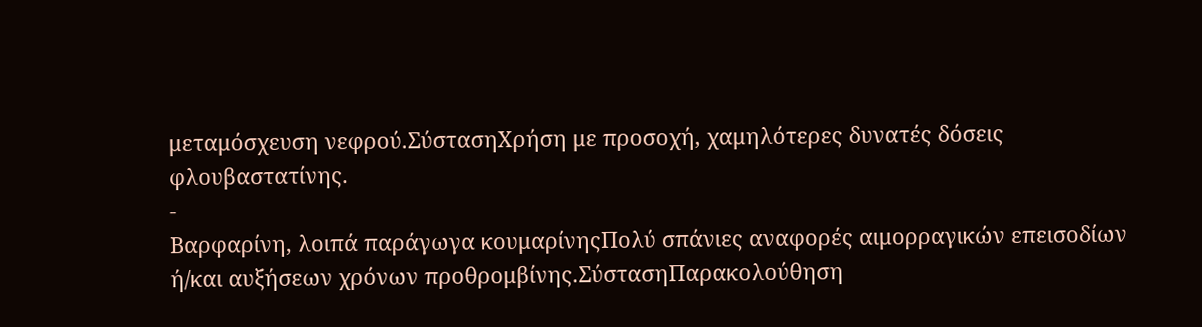μεταμόσχευση νεφρού.ΣύστασηΧρήση με προσοχή, χαμηλότερες δυνατές δόσεις φλουβαστατίνης.
-
Βαρφαρίνη, λοιπά παράγωγα κουμαρίνηςΠολύ σπάνιες αναφορές αιμορραγικών επεισοδίων ή/και αυξήσεων χρόνων προθρομβίνης.ΣύστασηΠαρακολούθηση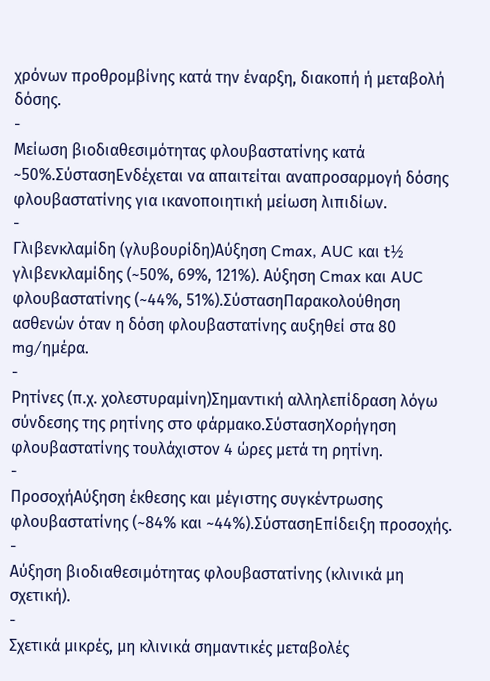χρόνων προθρομβίνης κατά την έναρξη, διακοπή ή μεταβολή δόσης.
-
Μείωση βιοδιαθεσιμότητας φλουβαστατίνης κατά ~50%.ΣύστασηΕνδέχεται να απαιτείται αναπροσαρμογή δόσης φλουβαστατίνης για ικανοποιητική μείωση λιπιδίων.
-
Γλιβενκλαμίδη (γλυβουρίδη)Αύξηση Cmax, AUC και t½ γλιβενκλαμίδης (~50%, 69%, 121%). Αύξηση Cmax και AUC φλουβαστατίνης (~44%, 51%).ΣύστασηΠαρακολούθηση ασθενών όταν η δόση φλουβαστατίνης αυξηθεί στα 80 mg/ημέρα.
-
Ρητίνες (π.χ. χολεστυραμίνη)Σημαντική αλληλεπίδραση λόγω σύνδεσης της ρητίνης στο φάρμακο.ΣύστασηΧορήγηση φλουβαστατίνης τουλάχιστον 4 ώρες μετά τη ρητίνη.
-
ΠροσοχήΑύξηση έκθεσης και μέγιστης συγκέντρωσης φλουβαστατίνης (~84% και ~44%).ΣύστασηΕπίδειξη προσοχής.
-
Αύξηση βιοδιαθεσιμότητας φλουβαστατίνης (κλινικά μη σχετική).
-
Σχετικά μικρές, μη κλινικά σημαντικές μεταβολές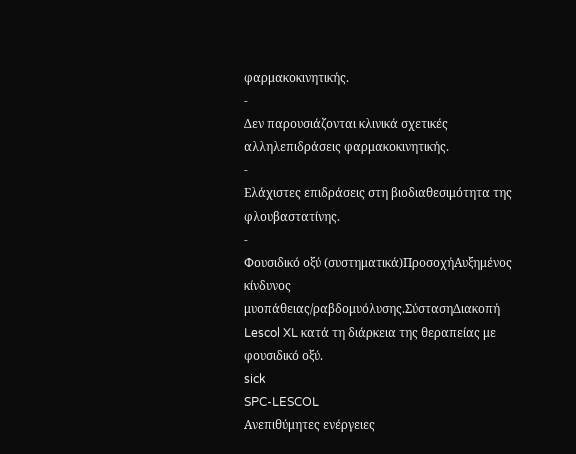φαρμακοκινητικής.
-
Δεν παρουσιάζονται κλινικά σχετικές αλληλεπιδράσεις φαρμακοκινητικής.
-
Ελάχιστες επιδράσεις στη βιοδιαθεσιμότητα της φλουβαστατίνης.
-
Φουσιδικό οξύ (συστηματικά)ΠροσοχήΑυξημένος κίνδυνος μυοπάθειας/ραβδομυόλυσης.ΣύστασηΔιακοπή Lescol XL κατά τη διάρκεια της θεραπείας με φουσιδικό οξύ.
sick
SPC-LESCOL
Ανεπιθύμητες ενέργειες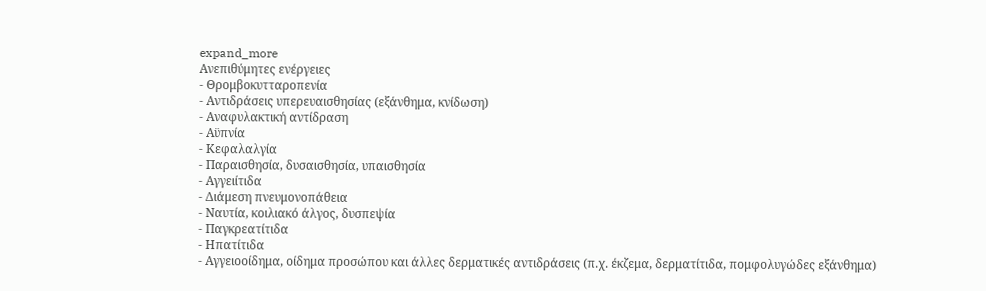expand_more
Ανεπιθύμητες ενέργειες
- Θρομβοκυτταροπενία
- Αντιδράσεις υπερευαισθησίας (εξάνθημα, κνίδωση)
- Αναφυλακτική αντίδραση
- Αϋπνία
- Κεφαλαλγία
- Παραισθησία, δυσαισθησία, υπαισθησία
- Αγγειίτιδα
- Διάμεση πνευμονοπάθεια
- Ναυτία, κοιλιακό άλγος, δυσπεψία
- Παγκρεατίτιδα
- Ηπατίτιδα
- Αγγειοοίδημα, οίδημα προσώπου και άλλες δερματικές αντιδράσεις (π.χ. έκζεμα, δερματίτιδα, πομφολυγώδες εξάνθημα)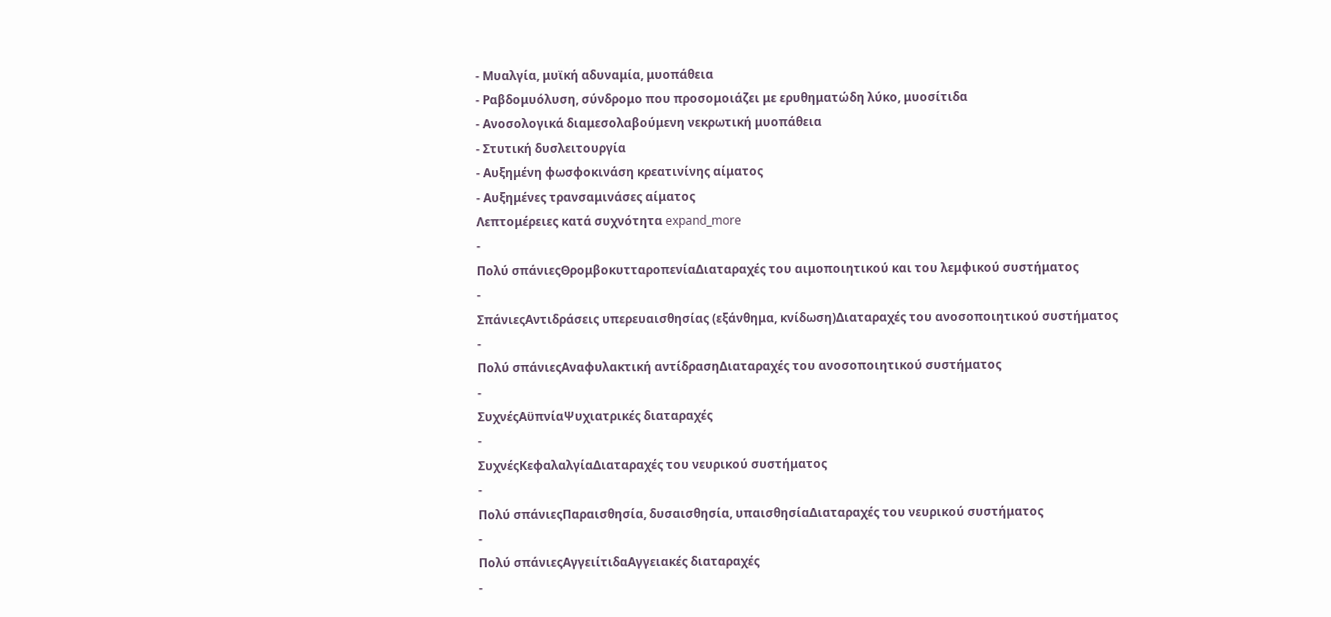- Μυαλγία, μυϊκή αδυναμία, μυοπάθεια
- Ραβδομυόλυση, σύνδρομο που προσομοιάζει με ερυθηματώδη λύκο, μυοσίτιδα
- Ανοσολογικά διαμεσολαβούμενη νεκρωτική μυοπάθεια
- Στυτική δυσλειτουργία
- Αυξημένη φωσφοκινάση κρεατινίνης αίματος
- Αυξημένες τρανσαμινάσες αίματος
Λεπτομέρειες κατά συχνότητα expand_more
-
Πολύ σπάνιεςΘρομβοκυτταροπενίαΔιαταραχές του αιμοποιητικού και του λεμφικού συστήματος
-
ΣπάνιεςΑντιδράσεις υπερευαισθησίας (εξάνθημα, κνίδωση)Διαταραχές του ανοσοποιητικού συστήματος
-
Πολύ σπάνιεςΑναφυλακτική αντίδρασηΔιαταραχές του ανοσοποιητικού συστήματος
-
ΣυχνέςΑϋπνίαΨυχιατρικές διαταραχές
-
ΣυχνέςΚεφαλαλγίαΔιαταραχές του νευρικού συστήματος
-
Πολύ σπάνιεςΠαραισθησία, δυσαισθησία, υπαισθησίαΔιαταραχές του νευρικού συστήματος
-
Πολύ σπάνιεςΑγγειίτιδαΑγγειακές διαταραχές
-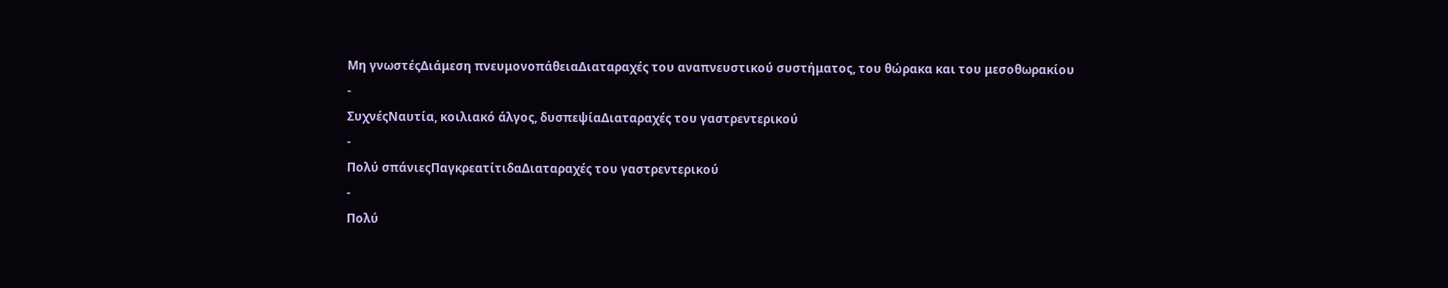Μη γνωστέςΔιάμεση πνευμονοπάθειαΔιαταραχές του αναπνευστικού συστήματος, του θώρακα και του μεσοθωρακίου
-
ΣυχνέςΝαυτία, κοιλιακό άλγος, δυσπεψίαΔιαταραχές του γαστρεντερικού
-
Πολύ σπάνιεςΠαγκρεατίτιδαΔιαταραχές του γαστρεντερικού
-
Πολύ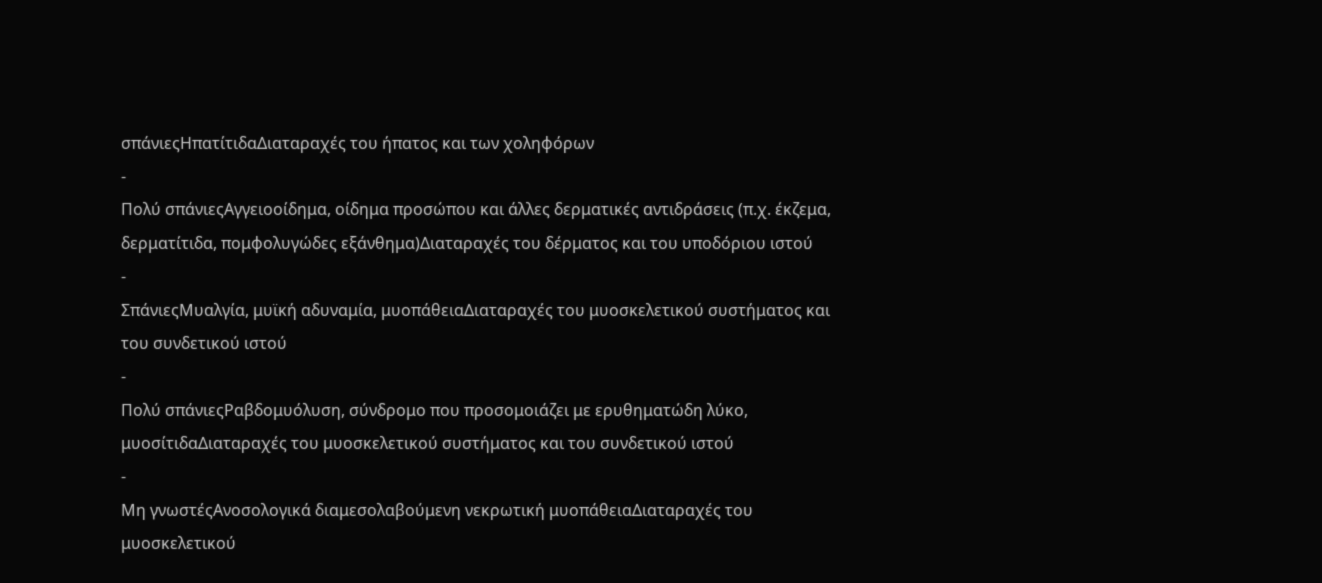σπάνιεςΗπατίτιδαΔιαταραχές του ήπατος και των χοληφόρων
-
Πολύ σπάνιεςΑγγειοοίδημα, οίδημα προσώπου και άλλες δερματικές αντιδράσεις (π.χ. έκζεμα, δερματίτιδα, πομφολυγώδες εξάνθημα)Διαταραχές του δέρματος και του υποδόριου ιστού
-
ΣπάνιεςΜυαλγία, μυϊκή αδυναμία, μυοπάθειαΔιαταραχές του μυοσκελετικού συστήματος και του συνδετικού ιστού
-
Πολύ σπάνιεςΡαβδομυόλυση, σύνδρομο που προσομοιάζει με ερυθηματώδη λύκο, μυοσίτιδαΔιαταραχές του μυοσκελετικού συστήματος και του συνδετικού ιστού
-
Μη γνωστέςΑνοσολογικά διαμεσολαβούμενη νεκρωτική μυοπάθειαΔιαταραχές του μυοσκελετικού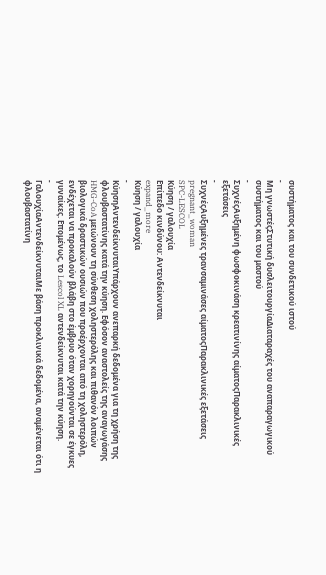συστήματος και του συνδετικού ιστού
-
Μη γνωστέςΣτυτική δυσλειτουργίαΔιαταραχές του αναπαραγωγικού συστήματος και του μαστού
-
ΣυχνέςΑυξημένη φωσφοκινάση κρεατινίνης αίματοςΠαρακλινικές εξετάσεις
-
ΣυχνέςΑυξημένες τρανσαμινάσες αίματοςΠαρακλινικές εξετάσεις
pregnant_woman
SPC-LESCOL
Κύηση / γαλουχία
Επίπεδο κινδύνου: Αντενδείκνυται
expand_more
Κύηση / γαλουχία
-
ΚύησηΑντενδείκνυταιΥπάρχουν ανεπαρκή δεδομένα για τη χρήση της φλουβαστατίνης κατά την κύηση. Εφόσον αναστολείς της αναγωγάσης HMG-CoA μειώνουν τη σύνθεση χοληστερόλης και πιθανόν λοιπών βιολογικά δραστικών ουσιών που προέρχονται από τη χοληστερόλη, ενδέχεται να προκαλούν βλάβη στο έμβρυο όταν χορηγούνται σε έγκυες γυναίκες. Επομένως, το Lescol XL αντενδείκνυται κατά την κύηση.
-
ΓαλουχίαΑντενδείκνυταιΜε βάση προκλινικά δεδομένα, αναμένεται ότι η φλουβαστατίνη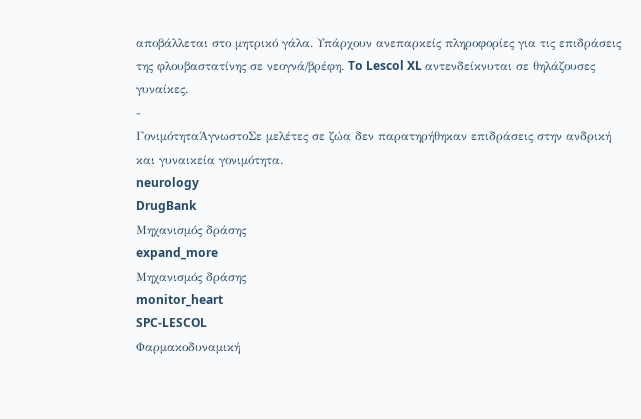αποβάλλεται στο μητρικό γάλα. Υπάρχουν ανεπαρκείς πληροφορίες για τις επιδράσεις της φλουβαστατίνης σε νεογνά/βρέφη. To Lescol XL αντενδείκνυται σε θηλάζουσες γυναίκες.
-
ΓονιμότηταΆγνωστοΣε μελέτες σε ζώα δεν παρατηρήθηκαν επιδράσεις στην ανδρική και γυναικεία γονιμότητα.
neurology
DrugBank
Μηχανισμός δράσης
expand_more
Μηχανισμός δράσης
monitor_heart
SPC-LESCOL
Φαρμακοδυναμική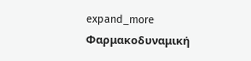expand_more
Φαρμακοδυναμική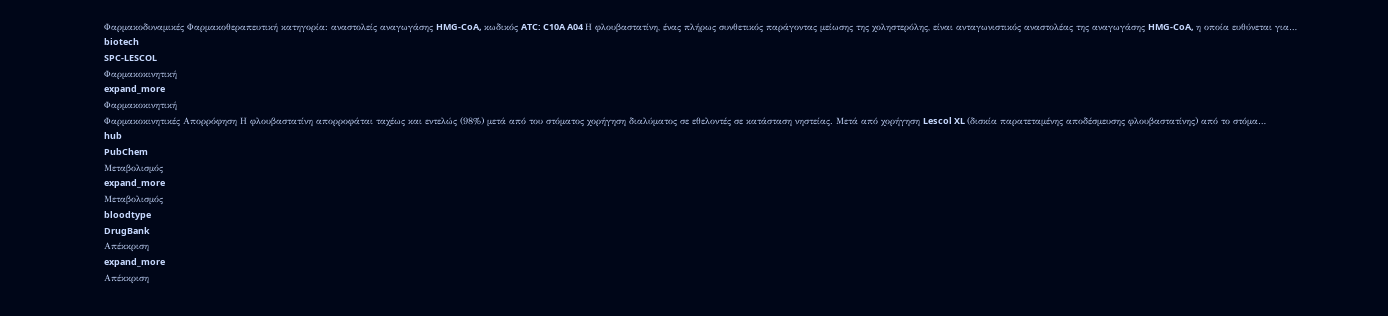Φαρμακοδυναμικές Φαρμακοθεραπευτική κατηγορία: αναστολείς αναγωγάσης HMG-CoA, κωδικός ATC: C10A A04 Η φλουβαστατίνη, ένας πλήρως συνθετικός παράγοντας μείωσης της χοληστερόλης, είναι ανταγωνιστικός αναστολέας της αναγωγάσης HMG-CoA, η οποία ευθύνεται για…
biotech
SPC-LESCOL
Φαρμακοκινητική
expand_more
Φαρμακοκινητική
Φαρμακοκινητικές Απορρόφηση Η φλουβαστατίνη απορροφάται ταχέως και εντελώς (98%) μετά από του στόματος χορήγηση διαλύματος σε εθελοντές σε κατάσταση νηστείας. Μετά από χορήγηση Lescol XL (δισκία παρατεταμένης αποδέσμευσης φλουβαστατίνης) από το στόμα…
hub
PubChem
Μεταβολισμός
expand_more
Μεταβολισμός
bloodtype
DrugBank
Απέκκριση
expand_more
Απέκκριση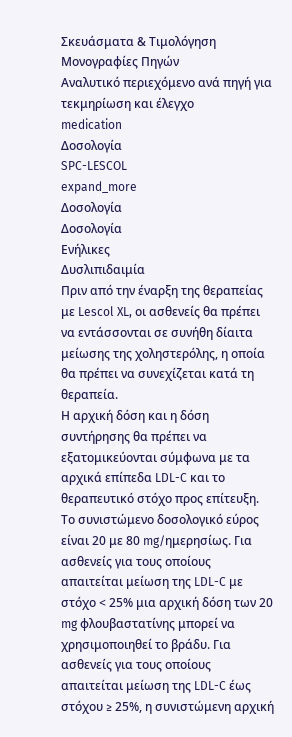Σκευάσματα & Τιμολόγηση
Μονογραφίες Πηγών
Αναλυτικό περιεχόμενο ανά πηγή για τεκμηρίωση και έλεγχο
medication
Δοσολογία
SPC-LESCOL
expand_more
Δοσολογία
Δοσολογία
Ενήλικες
Δυσλιπιδαιμία
Πριν από την έναρξη της θεραπείας με Lescol XL, οι ασθενείς θα πρέπει να εντάσσονται σε συνήθη δίαιτα μείωσης της χοληστερόλης, η οποία θα πρέπει να συνεχίζεται κατά τη θεραπεία.
Η αρχική δόση και η δόση συντήρησης θα πρέπει να εξατομικεύονται σύμφωνα με τα αρχικά επίπεδα LDL-C και το θεραπευτικό στόχο προς επίτευξη.
Το συνιστώμενο δοσολογικό εύρος είναι 20 με 80 mg/ημερησίως. Για ασθενείς για τους οποίους απαιτείται μείωση της LDL-C με στόχο < 25% μια αρχική δόση των 20 mg φλουβαστατίνης μπορεί να χρησιμοποιηθεί το βράδυ. Για ασθενείς για τους οποίους απαιτείται μείωση της LDL-C έως στόχου ≥ 25%, η συνιστώμενη αρχική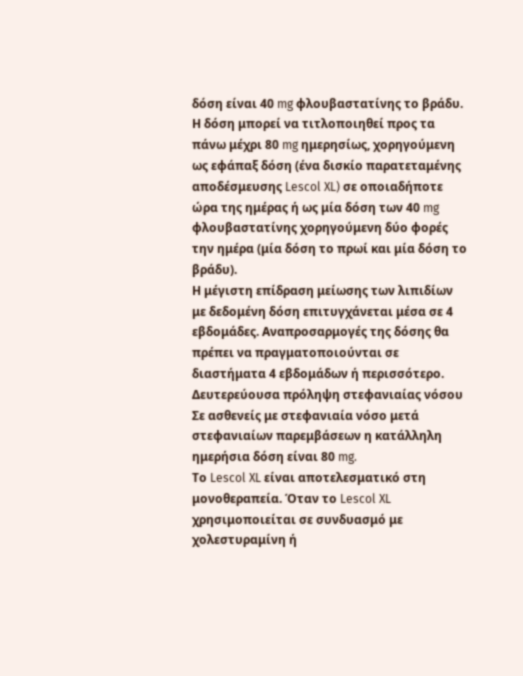δόση είναι 40 mg φλουβαστατίνης το βράδυ. Η δόση μπορεί να τιτλοποιηθεί προς τα πάνω μέχρι 80 mg ημερησίως, χορηγούμενη ως εφάπαξ δόση (ένα δισκίο παρατεταμένης αποδέσμευσης Lescol XL) σε οποιαδήποτε ώρα της ημέρας ή ως μία δόση των 40 mg φλουβαστατίνης χορηγούμενη δύο φορές την ημέρα (μία δόση το πρωί και μία δόση το βράδυ).
Η μέγιστη επίδραση μείωσης των λιπιδίων με δεδομένη δόση επιτυγχάνεται μέσα σε 4 εβδομάδες. Αναπροσαρμογές της δόσης θα πρέπει να πραγματοποιούνται σε διαστήματα 4 εβδομάδων ή περισσότερο.
Δευτερεύουσα πρόληψη στεφανιαίας νόσου
Σε ασθενείς με στεφανιαία νόσο μετά στεφανιαίων παρεμβάσεων η κατάλληλη ημερήσια δόση είναι 80 mg.
Το Lescol XL είναι αποτελεσματικό στη μονοθεραπεία. Όταν το Lescol XL χρησιμοποιείται σε συνδυασμό με χολεστυραμίνη ή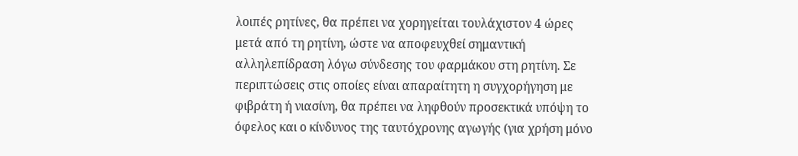λοιπές ρητίνες, θα πρέπει να χορηγείται τουλάχιστον 4 ώρες μετά από τη ρητίνη, ώστε να αποφευχθεί σημαντική αλληλεπίδραση λόγω σύνδεσης του φαρμάκου στη ρητίνη. Σε περιπτώσεις στις οποίες είναι απαραίτητη η συγχορήγηση με φιβράτη ή νιασίνη, θα πρέπει να ληφθούν προσεκτικά υπόψη το όφελος και ο κίνδυνος της ταυτόχρονης αγωγής (για χρήση μόνο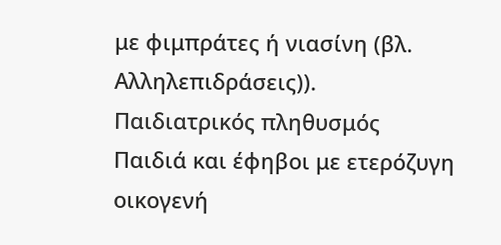με φιμπράτες ή νιασίνη (βλ. Αλληλεπιδράσεις)).
Παιδιατρικός πληθυσμός
Παιδιά και έφηβοι με ετερόζυγη οικογενή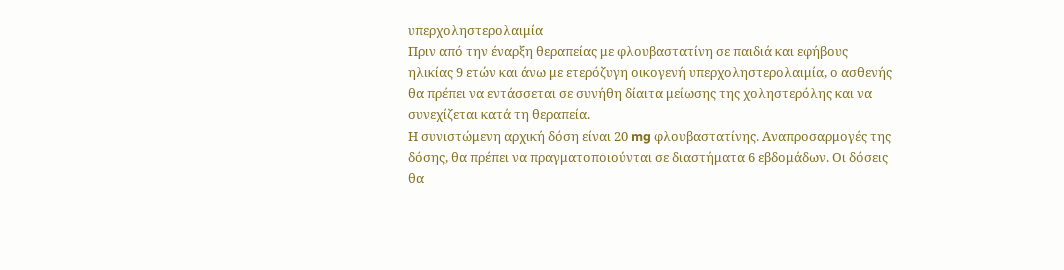υπερχοληστερολαιμία
Πριν από την έναρξη θεραπείας με φλουβαστατίνη σε παιδιά και εφήβους ηλικίας 9 ετών και άνω με ετερόζυγη οικογενή υπερχοληστερολαιμία, ο ασθενής θα πρέπει να εντάσσεται σε συνήθη δίαιτα μείωσης της χοληστερόλης και να συνεχίζεται κατά τη θεραπεία.
Η συνιστώμενη αρχική δόση είναι 20 mg φλουβαστατίνης. Αναπροσαρμογές της δόσης, θα πρέπει να πραγματοποιούνται σε διαστήματα 6 εβδομάδων. Οι δόσεις θα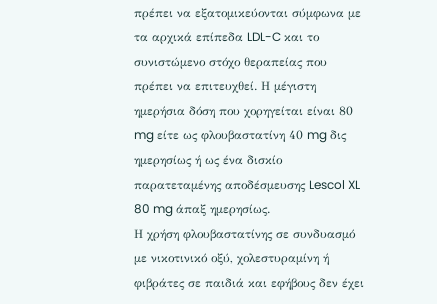πρέπει να εξατομικεύονται σύμφωνα με τα αρχικά επίπεδα LDL-C και το συνιστώμενο στόχο θεραπείας που πρέπει να επιτευχθεί. Η μέγιστη ημερήσια δόση που χορηγείται είναι 80 mg είτε ως φλουβαστατίνη 40 mg δις ημερησίως ή ως ένα δισκίο παρατεταμένης αποδέσμευσης Lescol XL 80 mg άπαξ ημερησίως.
Η χρήση φλουβαστατίνης σε συνδυασμό με νικοτινικό οξύ, χολεστυραμίνη ή φιβράτες σε παιδιά και εφήβους δεν έχει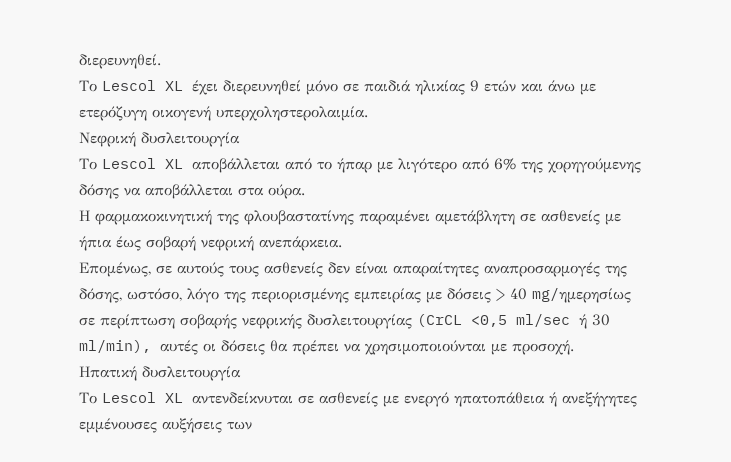διερευνηθεί.
Το Lescol XL έχει διερευνηθεί μόνο σε παιδιά ηλικίας 9 ετών και άνω με ετερόζυγη οικογενή υπερχοληστερολαιμία.
Νεφρική δυσλειτουργία
Το Lescol XL αποβάλλεται από το ήπαρ με λιγότερο από 6% της χορηγούμενης δόσης να αποβάλλεται στα ούρα.
Η φαρμακοκινητική της φλουβαστατίνης παραμένει αμετάβλητη σε ασθενείς με ήπια έως σοβαρή νεφρική ανεπάρκεια.
Επομένως, σε αυτούς τους ασθενείς δεν είναι απαραίτητες αναπροσαρμογές της δόσης, ωστόσο, λόγο της περιορισμένης εμπειρίας με δόσεις > 40 mg/ημερησίως σε περίπτωση σοβαρής νεφρικής δυσλειτουργίας (CrCL <0,5 ml/sec ή 30 ml/min), αυτές οι δόσεις θα πρέπει να χρησιμοποιούνται με προσοχή.
Ηπατική δυσλειτουργία
Το Lescol XL αντενδείκνυται σε ασθενείς με ενεργό ηπατοπάθεια ή ανεξήγητες εμμένουσες αυξήσεις των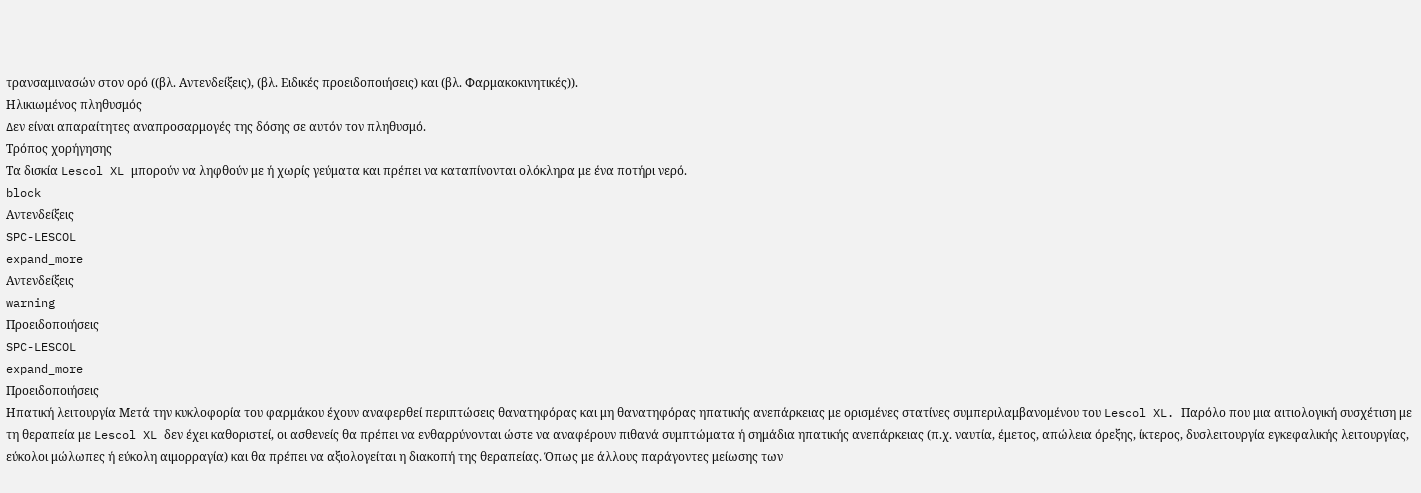τρανσαμινασών στον ορό ((βλ. Αντενδείξεις), (βλ. Ειδικές προειδοποιήσεις) και (βλ. Φαρμακοκινητικές)).
Ηλικιωμένος πληθυσμός
∆εν είναι απαραίτητες αναπροσαρμογές της δόσης σε αυτόν τον πληθυσμό.
Τρόπος χορήγησης
Τα δισκία Lescol XL μπορούν να ληφθούν με ή χωρίς γεύματα και πρέπει να καταπίνονται ολόκληρα με ένα ποτήρι νερό.
block
Αντενδείξεις
SPC-LESCOL
expand_more
Αντενδείξεις
warning
Προειδοποιήσεις
SPC-LESCOL
expand_more
Προειδοποιήσεις
Ηπατική λειτουργία Μετά την κυκλοφορία του φαρμάκου έχουν αναφερθεί περιπτώσεις θανατηφόρας και μη θανατηφόρας ηπατικής ανεπάρκειας με ορισμένες στατίνες συμπεριλαμβανομένου του Lescol XL. Παρόλο που μια αιτιολογική συσχέτιση με τη θεραπεία με Lescol XL δεν έχει καθοριστεί, οι ασθενείς θα πρέπει να ενθαρρύνονται ώστε να αναφέρουν πιθανά συμπτώματα ή σημάδια ηπατικής ανεπάρκειας (π.χ. ναυτία, έμετος, απώλεια όρεξης, ίκτερος, δυσλειτουργία εγκεφαλικής λειτουργίας, εύκολοι μώλωπες ή εύκολη αιμορραγία) και θα πρέπει να αξιολογείται η διακοπή της θεραπείας. Όπως με άλλους παράγοντες μείωσης των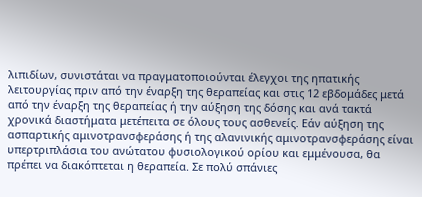λιπιδίων, συνιστάται να πραγματοποιούνται έλεγχοι της ηπατικής λειτουργίας πριν από την έναρξη της θεραπείας και στις 12 εβδομάδες μετά από την έναρξη της θεραπείας ή την αύξηση της δόσης και ανά τακτά χρονικά διαστήματα μετέπειτα σε όλους τους ασθενείς. Εάν αύξηση της ασπαρτικής αμινοτρανσφεράσης ή της αλανινικής αμινοτρανσφεράσης είναι υπερτριπλάσια του ανώτατου φυσιολογικού ορίου και εμμένουσα, θα πρέπει να διακόπτεται η θεραπεία. Σε πολύ σπάνιες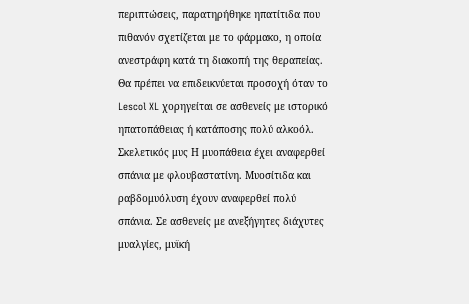περιπτώσεις, παρατηρήθηκε ηπατίτιδα που πιθανόν σχετίζεται με το φάρμακο, η οποία ανεστράφη κατά τη διακοπή της θεραπείας. Θα πρέπει να επιδεικνύεται προσοχή όταν το Lescol XL χορηγείται σε ασθενείς με ιστορικό ηπατοπάθειας ή κατάποσης πολύ αλκοόλ. Σκελετικός μυς Η μυοπάθεια έχει αναφερθεί σπάνια με φλουβαστατίνη. Μυοσίτιδα και ραβδομυόλυση έχουν αναφερθεί πολύ σπάνια. Σε ασθενείς με ανεξήγητες διάχυτες μυαλγίες, μυϊκή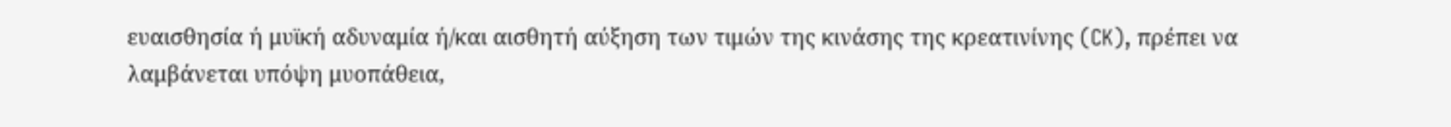ευαισθησία ή μυϊκή αδυναμία ή/και αισθητή αύξηση των τιμών της κινάσης της κρεατινίνης (CK), πρέπει να λαμβάνεται υπόψη μυοπάθεια,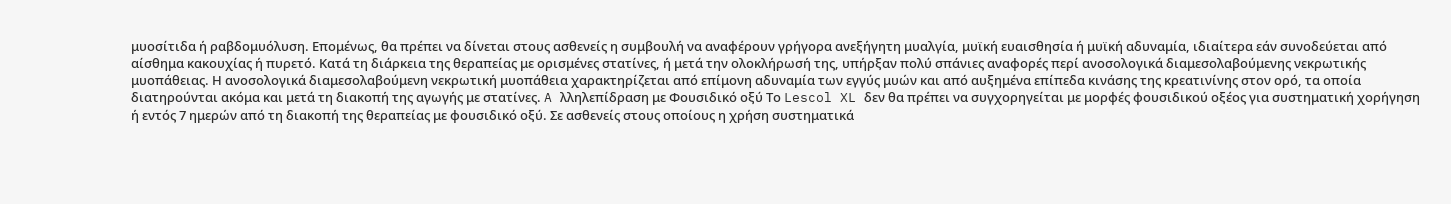μυοσίτιδα ή ραβδομυόλυση. Επομένως, θα πρέπει να δίνεται στους ασθενείς η συμβουλή να αναφέρουν γρήγορα ανεξήγητη μυαλγία, μυϊκή ευαισθησία ή μυϊκή αδυναμία, ιδιαίτερα εάν συνοδεύεται από αίσθημα κακουχίας ή πυρετό. Κατά τη διάρκεια της θεραπείας με ορισμένες στατίνες, ή μετά την ολοκλήρωσή της, υπήρξαν πολύ σπάνιες αναφορές περί ανοσολογικά διαμεσολαβούμενης νεκρωτικής μυοπάθειας. Η ανοσολογικά διαμεσολαβούμενη νεκρωτική μυοπάθεια χαρακτηρίζεται από επίμονη αδυναμία των εγγύς μυών και από αυξημένα επίπεδα κινάσης της κρεατινίνης στον ορό, τα οποία διατηρούνται ακόμα και μετά τη διακοπή της αγωγής με στατίνες. A λληλεπίδραση με Φουσιδικό οξύ Το Lescol XL δεν θα πρέπει να συγχορηγείται με μορφές φουσιδικού οξέος για συστηματική χορήγηση ή εντός 7 ημερών από τη διακοπή της θεραπείας με φουσιδικό οξύ. Σε ασθενείς στους οποίους η χρήση συστηματικά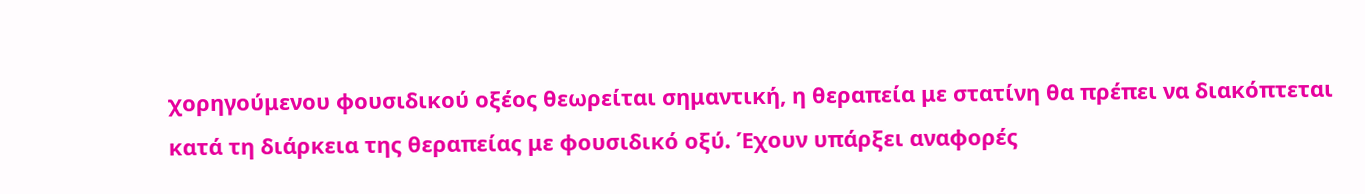χορηγούμενου φουσιδικού οξέος θεωρείται σημαντική, η θεραπεία με στατίνη θα πρέπει να διακόπτεται κατά τη διάρκεια της θεραπείας με φουσιδικό οξύ. Έχουν υπάρξει αναφορές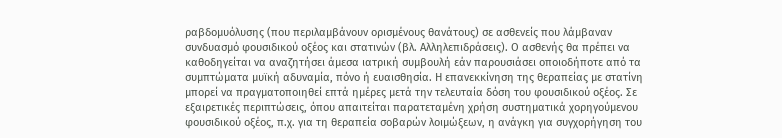ραβδομυόλυσης (που περιλαμβάνουν ορισμένους θανάτους) σε ασθενείς που λάμβαναν συνδυασμό φουσιδικού οξέος και στατινών (βλ. Αλληλεπιδράσεις). Ο ασθενής θα πρέπει να καθοδηγείται να αναζητήσει άμεσα ιατρική συμβουλή εάν παρουσιάσει οποιοδήποτε από τα συμπτώματα μυϊκή αδυναμία, πόνο ή ευαισθησία. Η επανεκκίνηση της θεραπείας με στατίνη μπορεί να πραγματοποιηθεί επτά ημέρες μετά την τελευταία δόση του φουσιδικού οξέος. Σε εξαιρετικές περιπτώσεις, όπου απαιτείται παρατεταμένη χρήση συστηματικά χορηγούμενου φουσιδικού οξέος, π.χ. για τη θεραπεία σοβαρών λοιμώξεων, η ανάγκη για συγχορήγηση του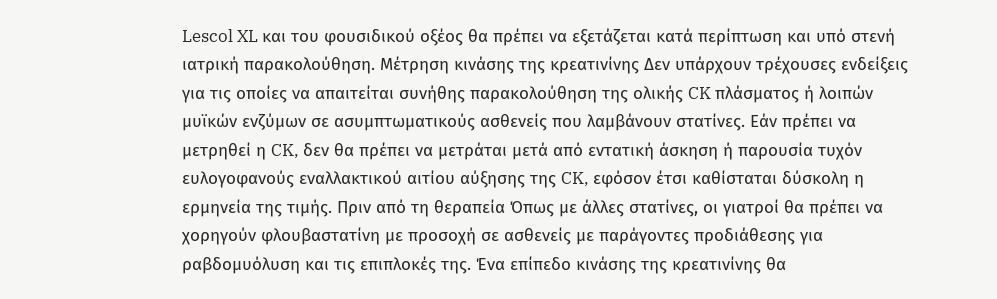Lescol XL και του φουσιδικού οξέος θα πρέπει να εξετάζεται κατά περίπτωση και υπό στενή ιατρική παρακολούθηση. Μέτρηση κινάσης της κρεατινίνης Δεν υπάρχουν τρέχουσες ενδείξεις για τις οποίες να απαιτείται συνήθης παρακολούθηση της ολικής CK πλάσματος ή λοιπών μυϊκών ενζύμων σε ασυμπτωματικούς ασθενείς που λαμβάνουν στατίνες. Εάν πρέπει να μετρηθεί η CK, δεν θα πρέπει να μετράται μετά από εντατική άσκηση ή παρουσία τυχόν ευλογοφανούς εναλλακτικού αιτίου αύξησης της CK, εφόσον έτσι καθίσταται δύσκολη η ερμηνεία της τιμής. Πριν από τη θεραπεία Όπως με άλλες στατίνες, οι γιατροί θα πρέπει να χορηγούν φλουβαστατίνη με προσοχή σε ασθενείς με παράγοντες προδιάθεσης για ραβδομυόλυση και τις επιπλοκές της. Ένα επίπεδο κινάσης της κρεατινίνης θα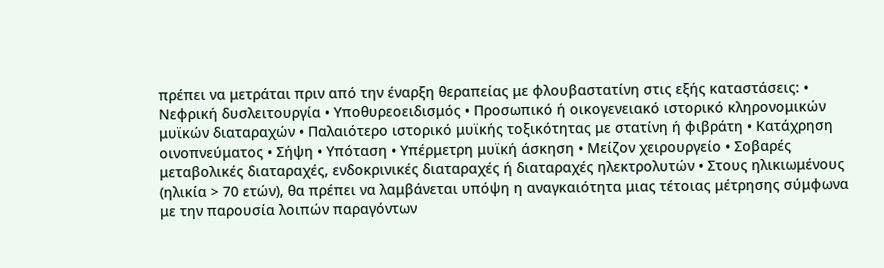πρέπει να μετράται πριν από την έναρξη θεραπείας με φλουβαστατίνη στις εξής καταστάσεις: • Νεφρική δυσλειτουργία • Υποθυρεοειδισμός • Προσωπικό ή οικογενειακό ιστορικό κληρονομικών μυϊκών διαταραχών • Παλαιότερο ιστορικό μυϊκής τοξικότητας με στατίνη ή φιβράτη • Κατάχρηση οινοπνεύματος • Σήψη • Υπόταση • Υπέρμετρη μυϊκή άσκηση • Μείζον χειρουργείο • Σοβαρές μεταβολικές διαταραχές, ενδοκρινικές διαταραχές ή διαταραχές ηλεκτρολυτών • Στους ηλικιωμένους (ηλικία > 70 ετών), θα πρέπει να λαμβάνεται υπόψη η αναγκαιότητα μιας τέτοιας μέτρησης σύμφωνα με την παρουσία λοιπών παραγόντων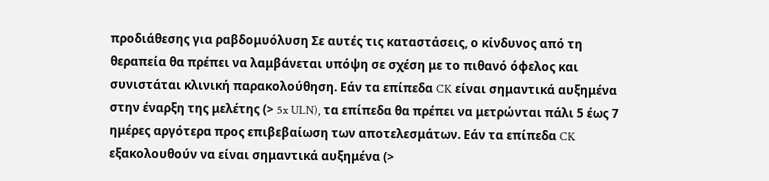προδιάθεσης για ραβδομυόλυση Σε αυτές τις καταστάσεις, ο κίνδυνος από τη θεραπεία θα πρέπει να λαμβάνεται υπόψη σε σχέση με το πιθανό όφελος και συνιστάται κλινική παρακολούθηση. Εάν τα επίπεδα CK είναι σημαντικά αυξημένα στην έναρξη της μελέτης (> 5x ULN), τα επίπεδα θα πρέπει να μετρώνται πάλι 5 έως 7 ημέρες αργότερα προς επιβεβαίωση των αποτελεσμάτων. Εάν τα επίπεδα CK εξακολουθούν να είναι σημαντικά αυξημένα (>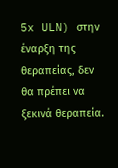5x ULN) στην έναρξη της θεραπείας, δεν θα πρέπει να ξεκινά θεραπεία.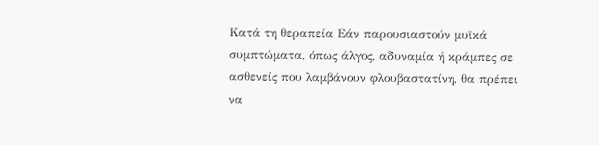Κατά τη θεραπεία Εάν παρουσιαστούν μυϊκά συμπτώματα, όπως άλγος, αδυναμία ή κράμπες σε ασθενείς που λαμβάνουν φλουβαστατίνη, θα πρέπει να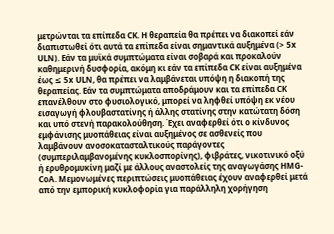μετρώνται τα επίπεδα CK. Η θεραπεία θα πρέπει να διακοπεί εάν διαπιστωθεί ότι αυτά τα επίπεδα είναι σημαντικά αυξημένα (> 5x ULN). Εάν τα μυϊκά συμπτώματα είναι σοβαρά και προκαλούν καθημερινή δυσφορία, ακόμη κι εάν τα επίπεδα CK είναι αυξημένα έως ≤ 5x ULN, θα πρέπει να λαμβάνεται υπόψη η διακοπή της θεραπείας. Εάν τα συμπτώματα αποδράμουν και τα επίπεδα CK επανέλθουν στο φυσιολογικό, μπορεί να ληφθεί υπόψη εκ νέου εισαγωγή φλουβαστατίνης ή άλλης στατίνης στην κατώτατη δόση και υπό στενή παρακολούθηση. Έχει αναφερθεί ότι ο κίνδυνος εμφάνισης μυοπάθειας είναι αυξημένος σε ασθενείς που λαμβάνουν ανοσοκατασταλτικούς παράγοντες (συμπεριλαμβανομένης κυκλοσπορίνης), φιβράτες, νικοτινικό οξύ ή ερυθρομυκίνη μαζί με άλλους αναστολείς της αναγωγάσης HMG-CoA. Μεμονωμένες περιπτώσεις μυοπάθειας έχουν αναφερθεί μετά από την εμπορική κυκλοφορία για παράλληλη χορήγηση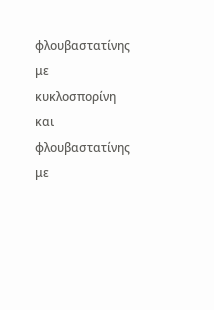φλουβαστατίνης με κυκλοσπορίνη και φλουβαστατίνης με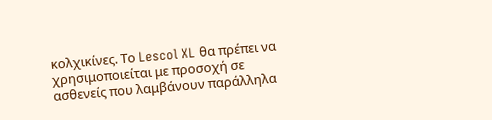κολχικίνες. Το Lescol XL θα πρέπει να χρησιμοποιείται με προσοχή σε ασθενείς που λαμβάνουν παράλληλα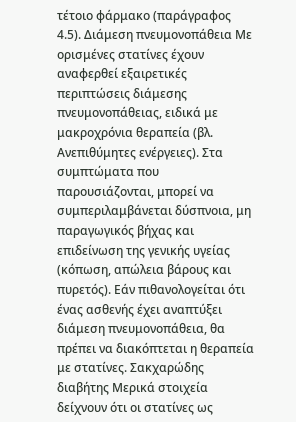τέτοιο φάρμακο (παράγραφος 4.5). Διάμεση πνευμονοπάθεια Με ορισμένες στατίνες έχουν αναφερθεί εξαιρετικές περιπτώσεις διάμεσης πνευμονοπάθειας, ειδικά με μακροχρόνια θεραπεία (βλ. Ανεπιθύμητες ενέργειες). Στα συμπτώματα που παρουσιάζονται, μπορεί να συμπεριλαμβάνεται δύσπνοια, μη παραγωγικός βήχας και επιδείνωση της γενικής υγείας (κόπωση, απώλεια βάρους και πυρετός). Εάν πιθανολογείται ότι ένας ασθενής έχει αναπτύξει διάμεση πνευμονοπάθεια, θα πρέπει να διακόπτεται η θεραπεία με στατίνες. Σακχαρώδης διαβήτης Μερικά στοιχεία δείχνουν ότι οι στατίνες ως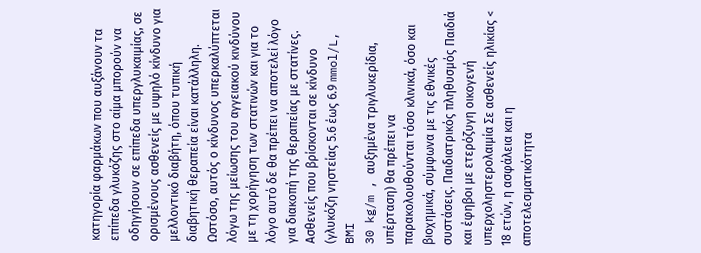κατηγορία φαρμάκων που αυξάνουν τα επίπεδα γλυκόζης στο αίμα μπορούν να οδηγήσουν σε επίπεδα υπεργλυκαιμίας, σε ορισμένους ασθενείς με υψηλό κίνδυνο για μελλοντικό διαβήτη, όπου τυπική διαβητική θεραπεία είναι κατάλληλη. Ωστόσο, αυτός ο κίνδυνος υπερκαλύπτεται λόγω της μείωσης του αγγειακού κινδύνου με τη χορήγηση των στατινών και για το λόγο αυτό δε θα πρέπει να αποτελεί λόγο για διακοπή της θεραπείας με στατίνες. Ασθενείς που βρίσκονται σε κίνδυνο (γλυκόζη νηστείας 5.6 έως 6.9 mmol/L, BMI
30 kg/m , αυξημένα τριγλυκερίδια, υπέρταση) θα πρέπει να παρακολουθούνται τόσο κλινικά, όσο και βιοχημικά, σύμφωνα με τις εθνικές συστάσεις. Παιδιατρικός πληθυσμός Παιδιά και έφηβοι με ετερόζυγη οικογενή υπερχοληστερολαιμία Σε ασθενείς ηλικίας < 18 ετών, η ασφάλεια και η αποτελεσματικότητα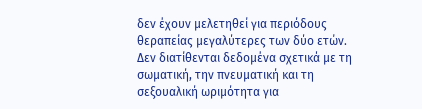δεν έχουν μελετηθεί για περιόδους θεραπείας μεγαλύτερες των δύο ετών. Δεν διατίθενται δεδομένα σχετικά με τη σωματική, την πνευματική και τη σεξουαλική ωριμότητα για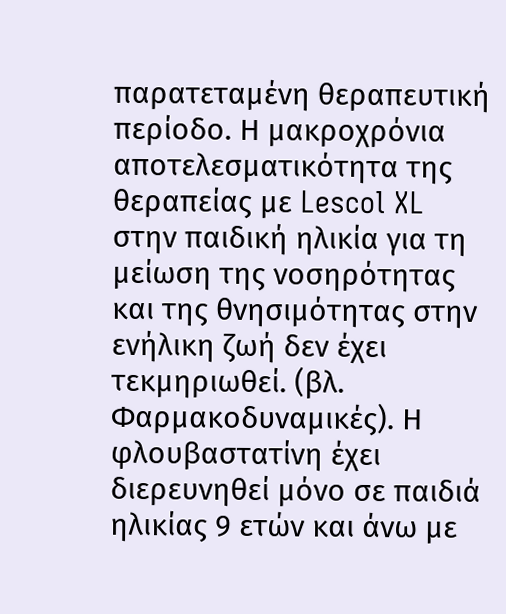παρατεταμένη θεραπευτική περίοδο. Η μακροχρόνια αποτελεσματικότητα της θεραπείας με Lescol XL στην παιδική ηλικία για τη μείωση της νοσηρότητας και της θνησιμότητας στην ενήλικη ζωή δεν έχει τεκμηριωθεί. (βλ. Φαρμακοδυναμικές). Η φλουβαστατίνη έχει διερευνηθεί μόνο σε παιδιά ηλικίας 9 ετών και άνω με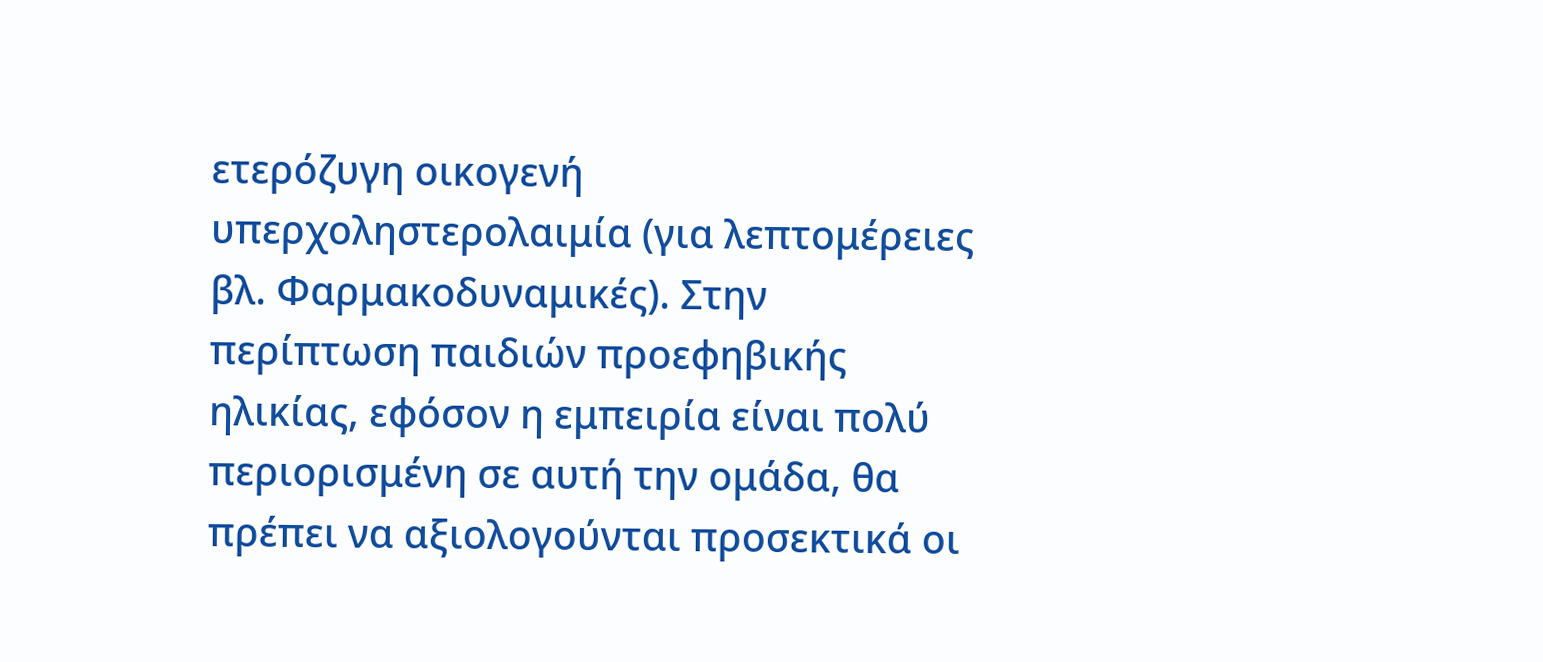ετερόζυγη οικογενή υπερχοληστερολαιμία (για λεπτομέρειες βλ. Φαρμακοδυναμικές). Στην περίπτωση παιδιών προεφηβικής ηλικίας, εφόσον η εμπειρία είναι πολύ περιορισμένη σε αυτή την ομάδα, θα πρέπει να αξιολογούνται προσεκτικά οι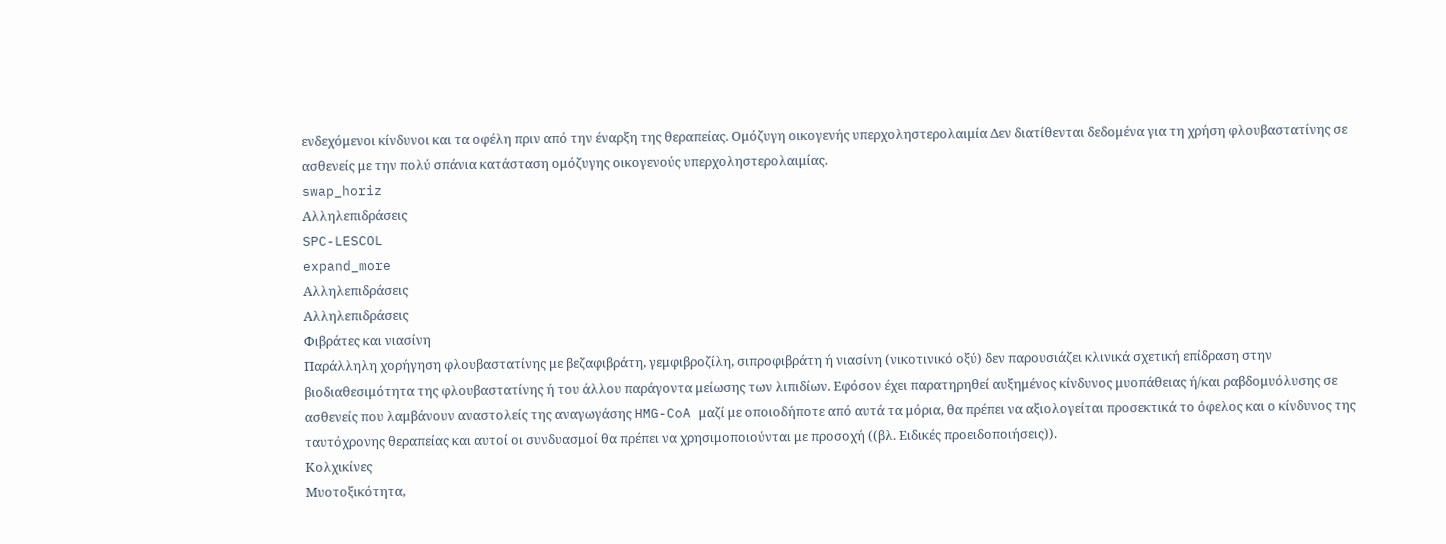ενδεχόμενοι κίνδυνοι και τα οφέλη πριν από την έναρξη της θεραπείας. Ομόζυγη οικογενής υπερχοληστερολαιμία Δεν διατίθενται δεδομένα για τη χρήση φλουβαστατίνης σε ασθενείς με την πολύ σπάνια κατάσταση ομόζυγης οικογενούς υπερχοληστερολαιμίας.
swap_horiz
Αλληλεπιδράσεις
SPC-LESCOL
expand_more
Αλληλεπιδράσεις
Αλληλεπιδράσεις
Φιβράτες και νιασίνη
Παράλληλη χορήγηση φλουβαστατίνης με βεζαφιβράτη, γεμφιβροζίλη, σιπροφιβράτη ή νιασίνη (νικοτινικό οξύ) δεν παρουσιάζει κλινικά σχετική επίδραση στην βιοδιαθεσιμότητα της φλουβαστατίνης ή του άλλου παράγοντα μείωσης των λιπιδίων. Εφόσον έχει παρατηρηθεί αυξημένος κίνδυνος μυοπάθειας ή/και ραβδομυόλυσης σε ασθενείς που λαμβάνουν αναστολείς της αναγωγάσης HMG-CoA μαζί με οποιοδήποτε από αυτά τα μόρια, θα πρέπει να αξιολογείται προσεκτικά το όφελος και ο κίνδυνος της ταυτόχρονης θεραπείας και αυτοί οι συνδυασμοί θα πρέπει να χρησιμοποιούνται με προσοχή ((βλ. Ειδικές προειδοποιήσεις)).
Κολχικίνες
Μυοτοξικότητα,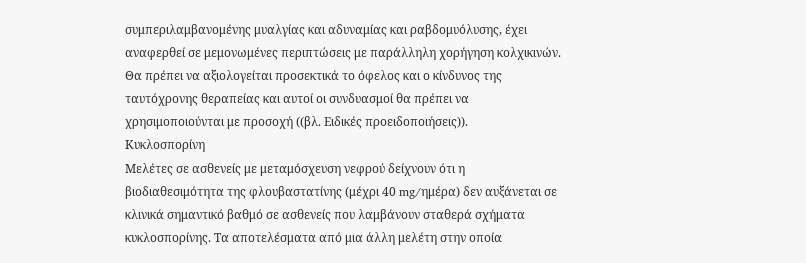συμπεριλαμβανομένης μυαλγίας και αδυναμίας και ραβδομυόλυσης, έχει αναφερθεί σε μεμονωμένες περιπτώσεις με παράλληλη χορήγηση κολχικινών. Θα πρέπει να αξιολογείται προσεκτικά το όφελος και ο κίνδυνος της ταυτόχρονης θεραπείας και αυτοί οι συνδυασμοί θα πρέπει να χρησιμοποιούνται με προσοχή ((βλ. Ειδικές προειδοποιήσεις)).
Κυκλοσπορίνη
Μελέτες σε ασθενείς με μεταμόσχευση νεφρού δείχνουν ότι η βιοδιαθεσιμότητα της φλουβαστατίνης (μέχρι 40 mg/ημέρα) δεν αυξάνεται σε κλινικά σημαντικό βαθμό σε ασθενείς που λαμβάνουν σταθερά σχήματα κυκλοσπορίνης. Τα αποτελέσματα από μια άλλη μελέτη στην οποία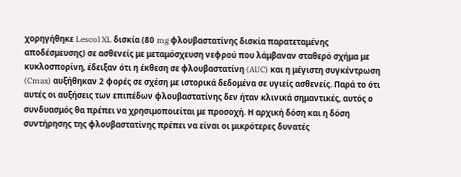χορηγήθηκε Lescol XL δισκία (80 mg φλουβαστατίνης δισκία παρατεταμένης αποδέσμευσης) σε ασθενείς με μεταμόσχευση νεφρού που λάμβαναν σταθερό σχήμα με κυκλοσπορίνη, έδειξαν ότι η έκθεση σε φλουβαστατίνη (AUC) και η μέγιστη συγκέντρωση (Cmax) αυξήθηκαν 2 φορές σε σχέση με ιστορικά δεδομένα σε υγιείς ασθενείς. Παρά το ότι αυτές οι αυξήσεις των επιπέδων φλουβαστατίνης δεν ήταν κλινικά σημαντικές, αυτός ο συνδυασμός θα πρέπει να χρησιμοποιείται με προσοχή. Η αρχική δόση και η δόση συντήρησης της φλουβαστατίνης πρέπει να είναι οι μικρότερες δυνατές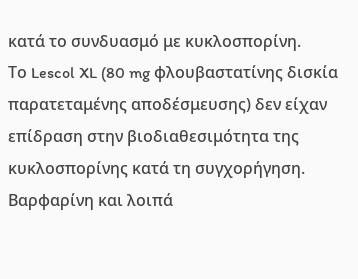κατά το συνδυασμό με κυκλοσπορίνη.
Το Lescol XL (80 mg φλουβαστατίνης δισκία παρατεταμένης αποδέσμευσης) δεν είχαν επίδραση στην βιοδιαθεσιμότητα της κυκλοσπορίνης κατά τη συγχορήγηση.
Βαρφαρίνη και λοιπά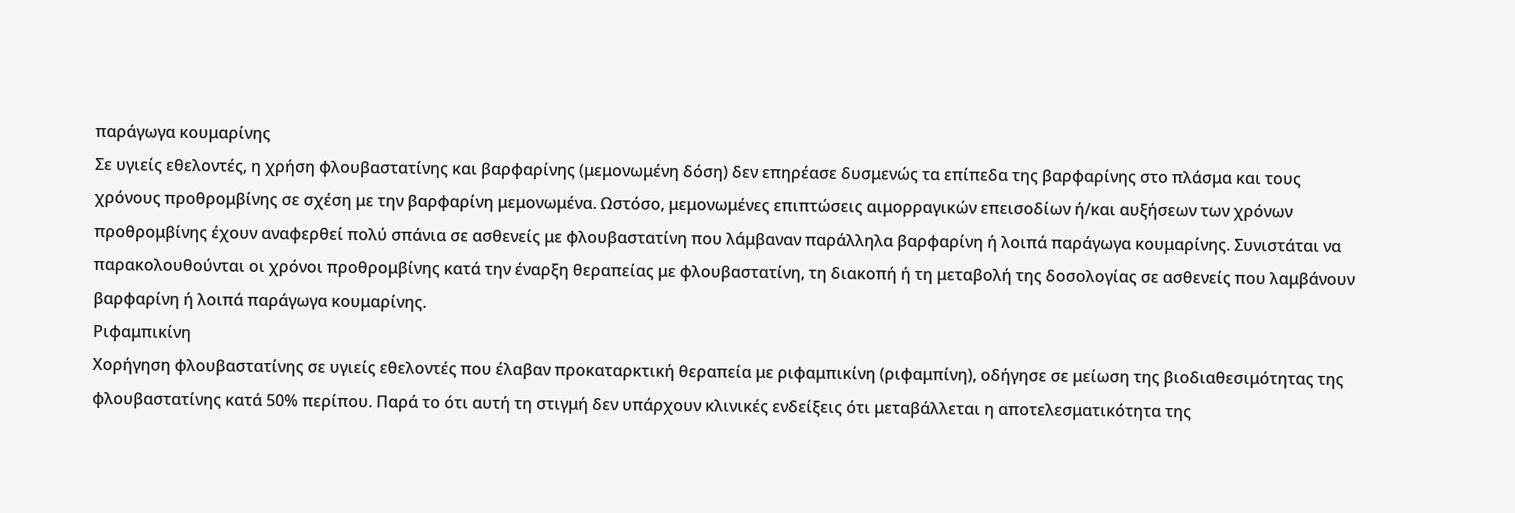παράγωγα κουμαρίνης
Σε υγιείς εθελοντές, η χρήση φλουβαστατίνης και βαρφαρίνης (μεμονωμένη δόση) δεν επηρέασε δυσμενώς τα επίπεδα της βαρφαρίνης στο πλάσμα και τους χρόνους προθρομβίνης σε σχέση με την βαρφαρίνη μεμονωμένα. Ωστόσο, μεμονωμένες επιπτώσεις αιμορραγικών επεισοδίων ή/και αυξήσεων των χρόνων προθρομβίνης έχουν αναφερθεί πολύ σπάνια σε ασθενείς με φλουβαστατίνη που λάμβαναν παράλληλα βαρφαρίνη ή λοιπά παράγωγα κουμαρίνης. Συνιστάται να παρακολουθούνται οι χρόνοι προθρομβίνης κατά την έναρξη θεραπείας με φλουβαστατίνη, τη διακοπή ή τη μεταβολή της δοσολογίας σε ασθενείς που λαμβάνουν βαρφαρίνη ή λοιπά παράγωγα κουμαρίνης.
Ριφαμπικίνη
Χορήγηση φλουβαστατίνης σε υγιείς εθελοντές που έλαβαν προκαταρκτική θεραπεία με ριφαμπικίνη (ριφαμπίνη), οδήγησε σε μείωση της βιοδιαθεσιμότητας της φλουβαστατίνης κατά 50% περίπου. Παρά το ότι αυτή τη στιγμή δεν υπάρχουν κλινικές ενδείξεις ότι μεταβάλλεται η αποτελεσματικότητα της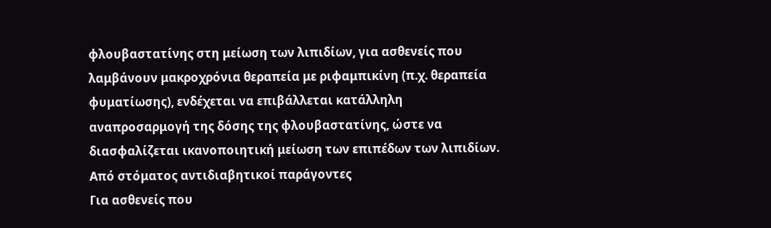φλουβαστατίνης στη μείωση των λιπιδίων, για ασθενείς που λαμβάνουν μακροχρόνια θεραπεία με ριφαμπικίνη (π.χ. θεραπεία φυματίωσης), ενδέχεται να επιβάλλεται κατάλληλη αναπροσαρμογή της δόσης της φλουβαστατίνης, ώστε να διασφαλίζεται ικανοποιητική μείωση των επιπέδων των λιπιδίων.
Από στόματος αντιδιαβητικοί παράγοντες
Για ασθενείς που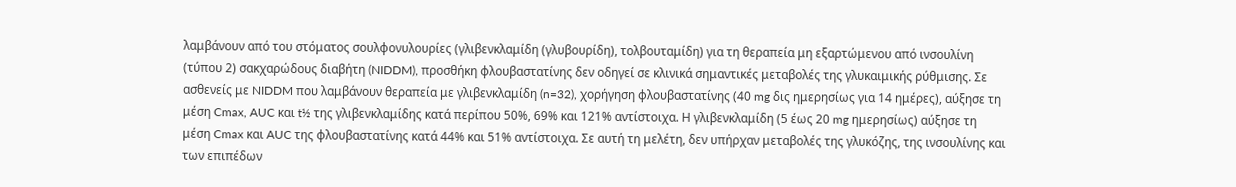λαμβάνουν από του στόματος σουλφονυλουρίες (γλιβενκλαμίδη (γλυβουρίδη), τολβουταμίδη) για τη θεραπεία μη εξαρτώμενου από ινσουλίνη (τύπου 2) σακχαρώδους διαβήτη (NIDDM), προσθήκη φλουβαστατίνης δεν οδηγεί σε κλινικά σημαντικές μεταβολές της γλυκαιμικής ρύθμισης. Σε ασθενείς με NIDDM που λαμβάνουν θεραπεία με γλιβενκλαμίδη (n=32), χορήγηση φλουβαστατίνης (40 mg δις ημερησίως για 14 ημέρες), αύξησε τη μέση Cmax, AUC και t½ της γλιβενκλαμίδης κατά περίπου 50%, 69% και 121% αντίστοιχα. Η γλιβενκλαμίδη (5 έως 20 mg ημερησίως) αύξησε τη μέση Cmax και AUC της φλουβαστατίνης κατά 44% και 51% αντίστοιχα. Σε αυτή τη μελέτη, δεν υπήρχαν μεταβολές της γλυκόζης, της ινσουλίνης και των επιπέδων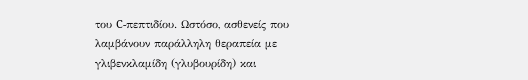του C-πεπτιδίου. Ωστόσο, ασθενείς που λαμβάνουν παράλληλη θεραπεία με γλιβενκλαμίδη (γλυβουρίδη) και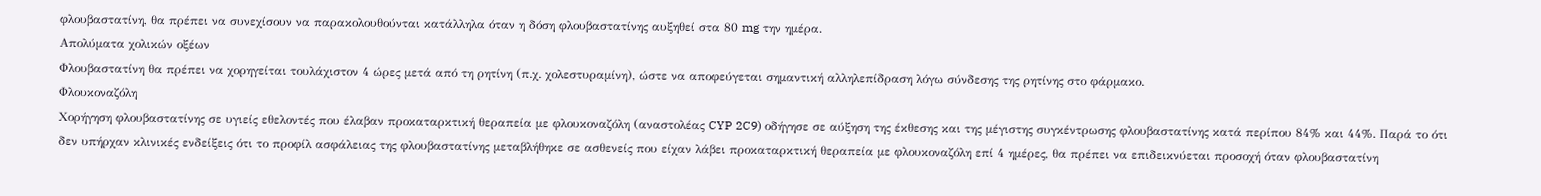φλουβαστατίνη, θα πρέπει να συνεχίσουν να παρακολουθούνται κατάλληλα όταν η δόση φλουβαστατίνης αυξηθεί στα 80 mg την ημέρα.
Απολύματα χολικών οξέων
Φλουβαστατίνη θα πρέπει να χορηγείται τουλάχιστον 4 ώρες μετά από τη ρητίνη (π.χ. χολεστυραμίνη), ώστε να αποφεύγεται σημαντική αλληλεπίδραση λόγω σύνδεσης της ρητίνης στο φάρμακο.
Φλουκοναζόλη
Χορήγηση φλουβαστατίνης σε υγιείς εθελοντές που έλαβαν προκαταρκτική θεραπεία με φλουκοναζόλη (αναστολέας CYP 2C9) οδήγησε σε αύξηση της έκθεσης και της μέγιστης συγκέντρωσης φλουβαστατίνης κατά περίπου 84% και 44%. Παρά το ότι δεν υπήρχαν κλινικές ενδείξεις ότι το προφίλ ασφάλειας της φλουβαστατίνης μεταβλήθηκε σε ασθενείς που είχαν λάβει προκαταρκτική θεραπεία με φλουκοναζόλη επί 4 ημέρες, θα πρέπει να επιδεικνύεται προσοχή όταν φλουβαστατίνη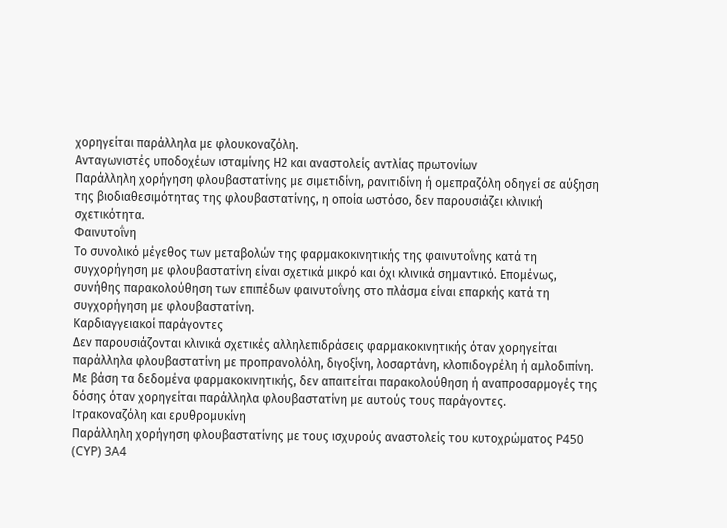χορηγείται παράλληλα με φλουκοναζόλη.
Ανταγωνιστές υποδοχέων ισταμίνης Η2 και αναστολείς αντλίας πρωτονίων
Παράλληλη χορήγηση φλουβαστατίνης με σιμετιδίνη, ρανιτιδίνη ή ομεπραζόλη οδηγεί σε αύξηση της βιοδιαθεσιμότητας της φλουβαστατίνης, η οποία ωστόσο, δεν παρουσιάζει κλινική σχετικότητα.
Φαινυτοΐνη
Το συνολικό μέγεθος των μεταβολών της φαρμακοκινητικής της φαινυτοΐνης κατά τη συγχορήγηση με φλουβαστατίνη είναι σχετικά μικρό και όχι κλινικά σημαντικό. Επομένως, συνήθης παρακολούθηση των επιπέδων φαινυτοΐνης στο πλάσμα είναι επαρκής κατά τη συγχορήγηση με φλουβαστατίνη.
Καρδιαγγειακοί παράγοντες
Δεν παρουσιάζονται κλινικά σχετικές αλληλεπιδράσεις φαρμακοκινητικής όταν χορηγείται παράλληλα φλουβαστατίνη με προπρανολόλη, διγοξίνη, λοσαρτάνη, κλοπιδογρέλη ή αμλοδιπίνη. Με βάση τα δεδομένα φαρμακοκινητικής, δεν απαιτείται παρακολούθηση ή αναπροσαρμογές της δόσης όταν χορηγείται παράλληλα φλουβαστατίνη με αυτούς τους παράγοντες.
Ιτρακοναζόλη και ερυθρομυκίνη
Παράλληλη χορήγηση φλουβαστατίνης με τους ισχυρούς αναστολείς του κυτοχρώματος P450 (CYP) 3A4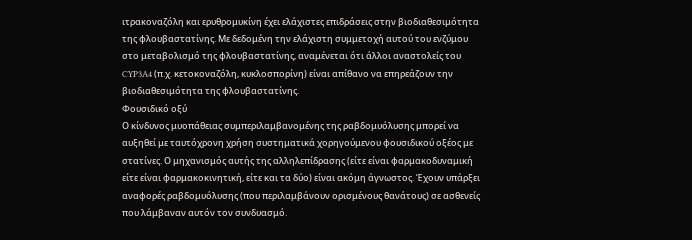ιτρακοναζόλη και ερυθρομυκίνη έχει ελάχιστες επιδράσεις στην βιοδιαθεσιμότητα της φλουβαστατίνης. Με δεδομένη την ελάχιστη συμμετοχή αυτού του ενζύμου στο μεταβολισμό της φλουβαστατίνης, αναμένεται ότι άλλοι αναστολείς του CYP3A4 (π.χ. κετοκοναζόλη, κυκλοσπορίνη) είναι απίθανο να επηρεάζουν την βιοδιαθεσιμότητα της φλουβαστατίνης.
Φουσιδικό οξύ
Ο κίνδυνος μυοπάθειας συμπεριλαμβανομένης της ραβδομυόλυσης μπορεί να αυξηθεί με ταυτόχρονη χρήση συστηματικά χορηγούμενου φουσιδικού οξέος με στατίνες. Ο μηχανισμός αυτής της αλληλεπίδρασης (είτε είναι φαρμακοδυναμική είτε είναι φαρμακοκινητική, είτε και τα δύο) είναι ακόμη άγνωστος. Έχουν υπάρξει αναφορές ραβδομυόλυσης (που περιλαμβάνουν ορισμένους θανάτους) σε ασθενείς που λάμβαναν αυτόν τον συνδυασμό.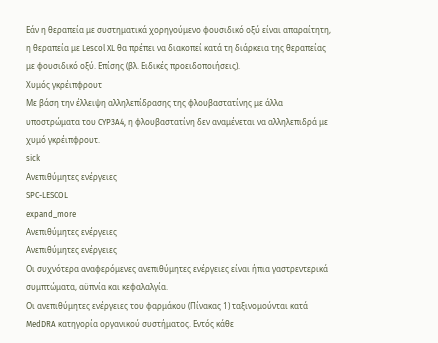Εάν η θεραπεία με συστηματικά χορηγούμενο φουσιδικό οξύ είναι απαραίτητη, η θεραπεία με Lescol XL θα πρέπει να διακοπεί κατά τη διάρκεια της θεραπείας με φουσιδικό οξύ. Επίσης (βλ. Ειδικές προειδοποιήσεις).
Χυμός γκρέιπφρουτ
Με βάση την έλλειψη αλληλεπίδρασης της φλουβαστατίνης με άλλα υποστρώματα του CYP3A4, η φλουβαστατίνη δεν αναμένεται να αλληλεπιδρά με χυμό γκρέιπφρουτ.
sick
Ανεπιθύμητες ενέργειες
SPC-LESCOL
expand_more
Ανεπιθύμητες ενέργειες
Ανεπιθύμητες ενέργειες
Οι συχνότερα αναφερόμενες ανεπιθύμητες ενέργειες είναι ήπια γαστρεντερικά συμπτώματα, αϋπνία και κεφαλαλγία.
Οι ανεπιθύμητες ενέργειες του φαρμάκου (Πίνακας 1) ταξινομούνται κατά MedDRA κατηγορία οργανικού συστήματος. Εντός κάθε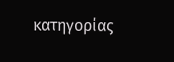κατηγορίας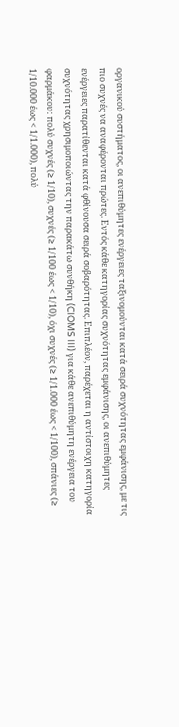οργανικού συστήματος, οι ανεπιθύμητες ενέργειες ταξινομούνται κατά σειρά συχνότητας εμφάνισης, με τις πιο συχνές να αναφέρονται πρώτες. Εντός κάθε κατηγορίας συχνότητας εμφάνισης, οι ανεπιθύμητες ενέργειες παρατίθενται κατά φθίνουσα σειρά σοβαρότητας. Επιπλέον, παρέχεται η αντίστοιχη κατηγορία συχνότητας χρησιμοποιώντας την παρακάτω συνθήκη (CIOMS III) για κάθε ανεπιθύμητη ενέργεια του φαρμάκου: πολύ συχνές (≥ 1/10), συχνές (≥ 1/100 έως < 1/10), όχι συχνές (≥ 1/1.000 έως < 1/100), σπάνιες (≥ 1/10.000 έως < 1/1.000), πολύ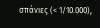σπάνιες (< 1/10.000),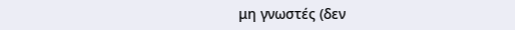μη γνωστές (δεν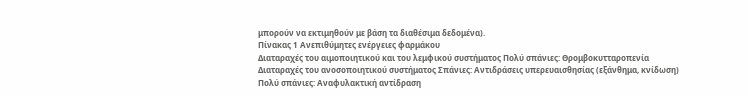μπορούν να εκτιμηθούν με βάση τα διαθέσιμα δεδομένα).
Πίνακας 1 Ανεπιθύμητες ενέργειες φαρμάκου
Διαταραχές του αιμοποιητικού και του λεμφικού συστήματος Πολύ σπάνιες: Θρομβοκυτταροπενία
Διαταραχές του ανοσοποιητικού συστήματος Σπάνιες: Αντιδράσεις υπερευαισθησίας (εξάνθημα, κνίδωση) Πολύ σπάνιες: Αναφυλακτική αντίδραση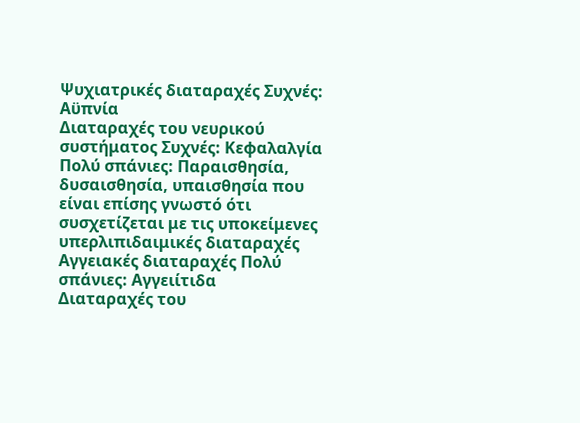Ψυχιατρικές διαταραχές Συχνές: Αϋπνία
Διαταραχές του νευρικού συστήματος Συχνές: Κεφαλαλγία Πολύ σπάνιες: Παραισθησία, δυσαισθησία, υπαισθησία που είναι επίσης γνωστό ότι συσχετίζεται με τις υποκείμενες υπερλιπιδαιμικές διαταραχές
Αγγειακές διαταραχές Πολύ σπάνιες: Αγγειίτιδα
Διαταραχές του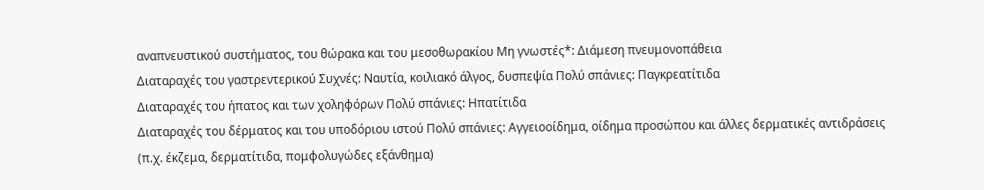αναπνευστικού συστήματος, του θώρακα και του μεσοθωρακίου Μη γνωστές*: Διάμεση πνευμονοπάθεια
Διαταραχές του γαστρεντερικού Συχνές: Ναυτία, κοιλιακό άλγος, δυσπεψία Πολύ σπάνιες: Παγκρεατίτιδα
Διαταραχές του ήπατος και των χοληφόρων Πολύ σπάνιες: Ηπατίτιδα
Διαταραχές του δέρματος και του υποδόριου ιστού Πολύ σπάνιες: Αγγειοοίδημα, οίδημα προσώπου και άλλες δερματικές αντιδράσεις (π.χ. έκζεμα, δερματίτιδα, πομφολυγώδες εξάνθημα)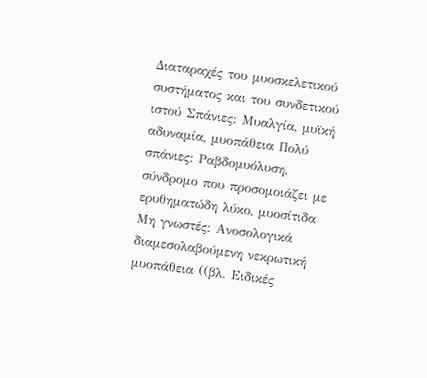Διαταραχές του μυοσκελετικού συστήματος και του συνδετικού ιστού Σπάνιες: Μυαλγία, μυϊκή αδυναμία, μυοπάθεια Πολύ σπάνιες: Ραβδομυόλυση, σύνδρομο που προσομοιάζει με ερυθηματώδη λύκο, μυοσίτιδα Μη γνωστές: Ανοσολογικά διαμεσολαβούμενη νεκρωτική μυοπάθεια ((βλ. Ειδικές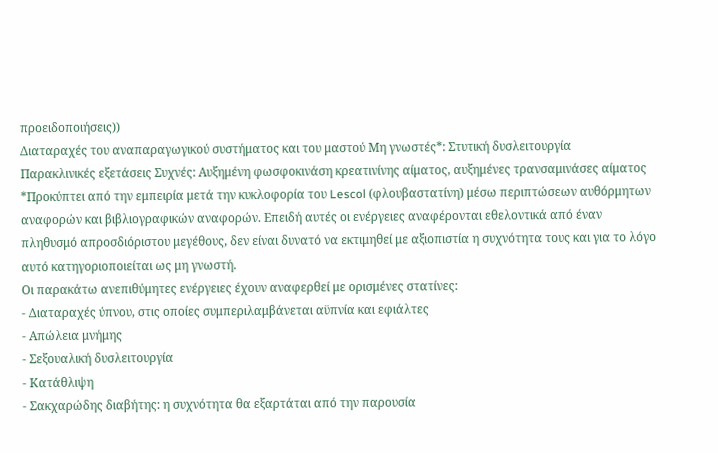προειδοποιήσεις))
Διαταραχές του αναπαραγωγικού συστήματος και του μαστού Μη γνωστές*: Στυτική δυσλειτουργία
Παρακλινικές εξετάσεις Συχνές: Αυξημένη φωσφοκινάση κρεατινίνης αίματος, αυξημένες τρανσαμινάσες αίματος
*Προκύπτει από την εμπειρία μετά την κυκλοφορία του Lescol (φλουβαστατίνη) μέσω περιπτώσεων αυθόρμητων αναφορών και βιβλιογραφικών αναφορών. Επειδή αυτές οι ενέργειες αναφέρονται εθελοντικά από έναν πληθυσμό απροσδιόριστου μεγέθους, δεν είναι δυνατό να εκτιμηθεί με αξιοπιστία η συχνότητα τους και για το λόγο αυτό κατηγοριοποιείται ως μη γνωστή.
Οι παρακάτω ανεπιθύμητες ενέργειες έχουν αναφερθεί με ορισμένες στατίνες:
- Διαταραχές ύπνου, στις οποίες συμπεριλαμβάνεται αϋπνία και εφιάλτες
- Απώλεια μνήμης
- Σεξουαλική δυσλειτουργία
- Κατάθλιψη
- Σακχαρώδης διαβήτης: η συχνότητα θα εξαρτάται από την παρουσία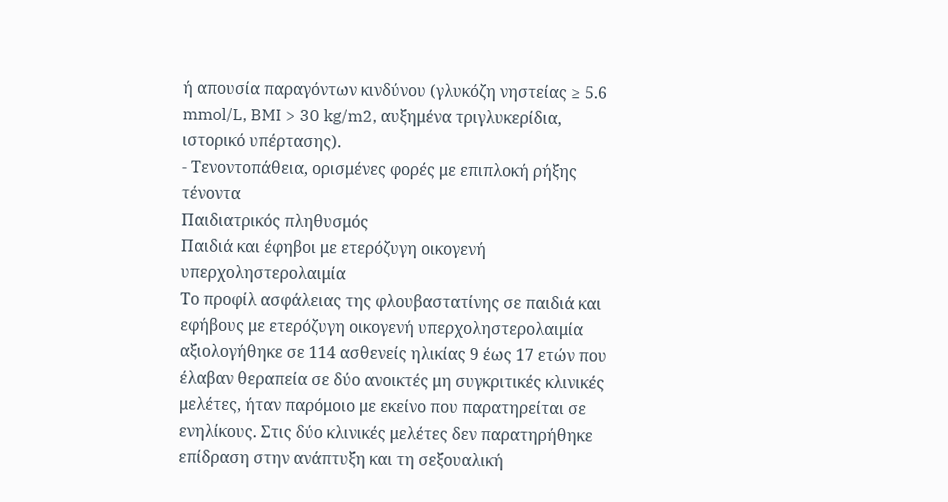ή απουσία παραγόντων κινδύνου (γλυκόζη νηστείας ≥ 5.6 mmol/L, BMI > 30 kg/m2, αυξημένα τριγλυκερίδια, ιστορικό υπέρτασης).
- Τενοντοπάθεια, ορισμένες φορές με επιπλοκή ρήξης τένοντα
Παιδιατρικός πληθυσμός
Παιδιά και έφηβοι με ετερόζυγη οικογενή υπερχοληστερολαιμία
Το προφίλ ασφάλειας της φλουβαστατίνης σε παιδιά και εφήβους με ετερόζυγη οικογενή υπερχοληστερολαιμία αξιολογήθηκε σε 114 ασθενείς ηλικίας 9 έως 17 ετών που έλαβαν θεραπεία σε δύο ανοικτές μη συγκριτικές κλινικές μελέτες, ήταν παρόμοιο με εκείνο που παρατηρείται σε ενηλίκους. Στις δύο κλινικές μελέτες δεν παρατηρήθηκε επίδραση στην ανάπτυξη και τη σεξουαλική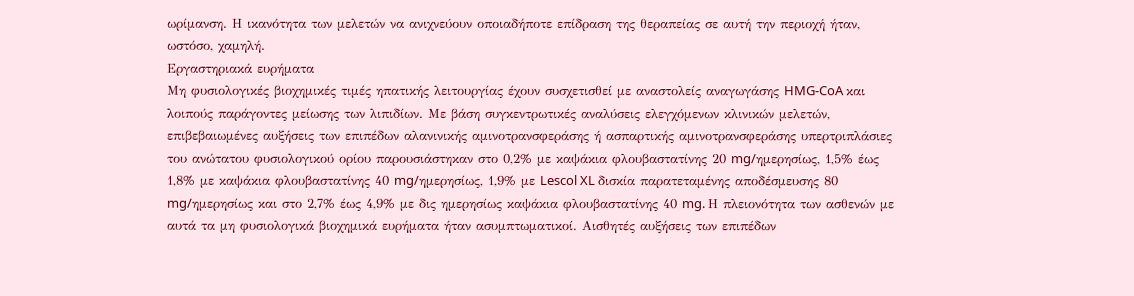ωρίμανση. Η ικανότητα των μελετών να ανιχνεύουν οποιαδήποτε επίδραση της θεραπείας σε αυτή την περιοχή ήταν, ωστόσο, χαμηλή.
Εργαστηριακά ευρήματα
Μη φυσιολογικές βιοχημικές τιμές ηπατικής λειτουργίας έχουν συσχετισθεί με αναστολείς αναγωγάσης HMG-CoA και λοιπούς παράγοντες μείωσης των λιπιδίων. Με βάση συγκεντρωτικές αναλύσεις ελεγχόμενων κλινικών μελετών, επιβεβαιωμένες αυξήσεις των επιπέδων αλανινικής αμινοτρανσφεράσης ή ασπαρτικής αμινοτρανσφεράσης υπερτριπλάσιες του ανώτατου φυσιολογικού ορίου παρουσιάστηκαν στο 0,2% με καψάκια φλουβαστατίνης 20 mg/ημερησίως, 1,5% έως 1,8% με καψάκια φλουβαστατίνης 40 mg/ημερησίως, 1,9% με Lescol XL δισκία παρατεταμένης αποδέσμευσης 80 mg/ημερησίως και στο 2,7% έως 4,9% με δις ημερησίως καψάκια φλουβαστατίνης 40 mg. Η πλειονότητα των ασθενών με αυτά τα μη φυσιολογικά βιοχημικά ευρήματα ήταν ασυμπτωματικοί. Αισθητές αυξήσεις των επιπέδων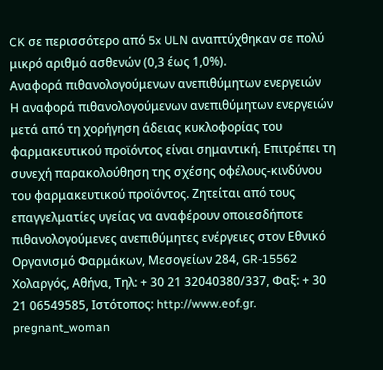CK σε περισσότερο από 5x ULN αναπτύχθηκαν σε πολύ μικρό αριθμό ασθενών (0,3 έως 1,0%).
Αναφορά πιθανολογούμενων ανεπιθύμητων ενεργειών
Η αναφορά πιθανολογούμενων ανεπιθύμητων ενεργειών μετά από τη χορήγηση άδειας κυκλοφορίας του φαρμακευτικού προϊόντος είναι σημαντική. Επιτρέπει τη συνεχή παρακολούθηση της σχέσης οφέλους-κινδύνου του φαρμακευτικού προϊόντος. Ζητείται από τους επαγγελματίες υγείας να αναφέρουν οποιεσδήποτε πιθανολογούμενες ανεπιθύμητες ενέργειες στον Εθνικό Οργανισμό Φαρμάκων, Μεσογείων 284, GR-15562 Χολαργός, Αθήνα, Τηλ: + 30 21 32040380/337, Φαξ: + 30 21 06549585, Ιστότοπος: http://www.eof.gr.
pregnant_woman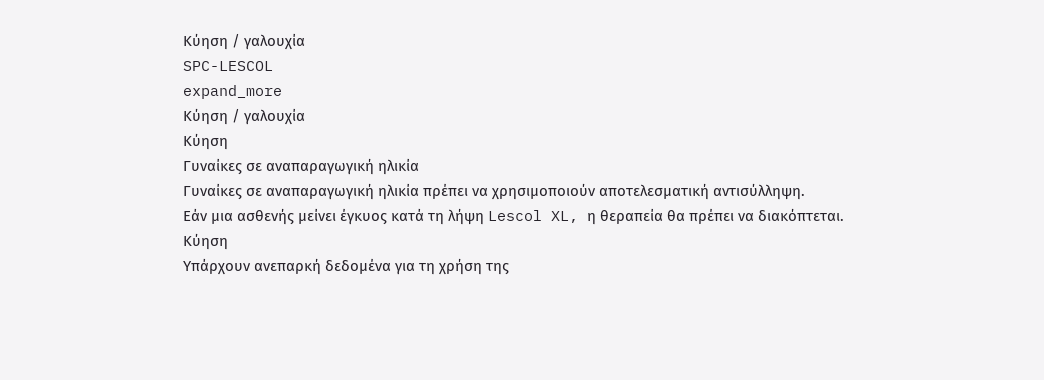Κύηση / γαλουχία
SPC-LESCOL
expand_more
Κύηση / γαλουχία
Κύηση
Γυναίκες σε αναπαραγωγική ηλικία
Γυναίκες σε αναπαραγωγική ηλικία πρέπει να χρησιμοποιούν αποτελεσματική αντισύλληψη.
Εάν μια ασθενής μείνει έγκυος κατά τη λήψη Lescol XL, η θεραπεία θα πρέπει να διακόπτεται.
Κύηση
Υπάρχουν ανεπαρκή δεδομένα για τη χρήση της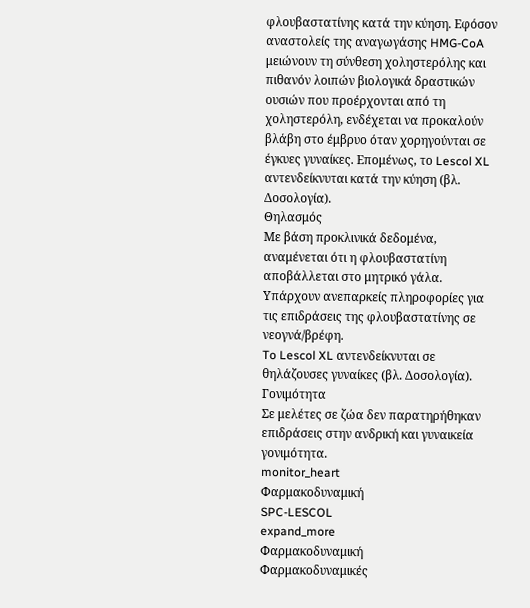φλουβαστατίνης κατά την κύηση. Εφόσον αναστολείς της αναγωγάσης HMG-CoA μειώνουν τη σύνθεση χοληστερόλης και πιθανόν λοιπών βιολογικά δραστικών ουσιών που προέρχονται από τη χοληστερόλη, ενδέχεται να προκαλούν βλάβη στο έμβρυο όταν χορηγούνται σε έγκυες γυναίκες. Επομένως, το Lescol XL αντενδείκνυται κατά την κύηση (βλ. Δοσολογία).
Θηλασμός
Με βάση προκλινικά δεδομένα, αναμένεται ότι η φλουβαστατίνη αποβάλλεται στο μητρικό γάλα. Υπάρχουν ανεπαρκείς πληροφορίες για τις επιδράσεις της φλουβαστατίνης σε νεογνά/βρέφη.
To Lescol XL αντενδείκνυται σε θηλάζουσες γυναίκες (βλ. Δοσολογία).
Γονιμότητα
Σε μελέτες σε ζώα δεν παρατηρήθηκαν επιδράσεις στην ανδρική και γυναικεία γονιμότητα.
monitor_heart
Φαρμακοδυναμική
SPC-LESCOL
expand_more
Φαρμακοδυναμική
Φαρμακοδυναμικές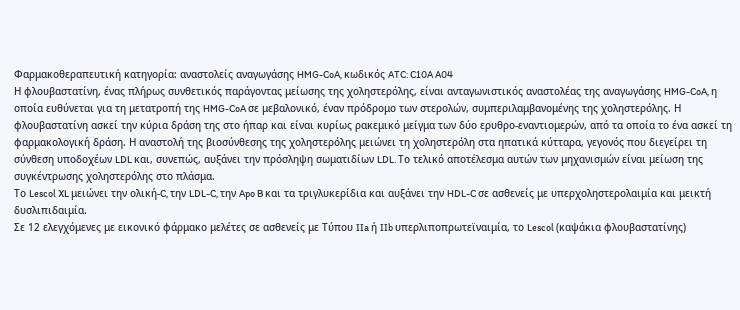Φαρμακοθεραπευτική κατηγορία: αναστολείς αναγωγάσης HMG-CoA, κωδικός ATC: C10A A04
Η φλουβαστατίνη, ένας πλήρως συνθετικός παράγοντας μείωσης της χοληστερόλης, είναι ανταγωνιστικός αναστολέας της αναγωγάσης HMG-CoA, η οποία ευθύνεται για τη μετατροπή της HMG-CoA σε μεβαλονικό, έναν πρόδρομο των στερολών, συμπεριλαμβανομένης της χοληστερόλης. Η φλουβαστατίνη ασκεί την κύρια δράση της στο ήπαρ και είναι κυρίως ρακεμικό μείγμα των δύο ερυθρο-εναντιομερών, από τα οποία το ένα ασκεί τη φαρμακολογική δράση. Η αναστολή της βιοσύνθεσης της χοληστερόλης μειώνει τη χοληστερόλη στα ηπατικά κύτταρα, γεγονός που διεγείρει τη σύνθεση υποδοχέων LDL και, συνεπώς, αυξάνει την πρόσληψη σωματιδίων LDL. Το τελικό αποτέλεσμα αυτών των μηχανισμών είναι μείωση της συγκέντρωσης χοληστερόλης στο πλάσμα.
Το Lescol XL μειώνει την ολική-C, την LDL-C, την Apo B και τα τριγλυκερίδια και αυξάνει την HDL-C σε ασθενείς με υπερχοληστερολαιμία και μεικτή δυσλιπιδαιμία.
Σε 12 ελεγχόμενες με εικονικό φάρμακο μελέτες σε ασθενείς με Τύπου IIa ή IIb υπερλιποπρωτεϊναιμία, το Lescol (καψάκια φλουβαστατίνης)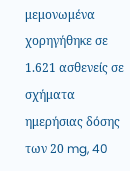μεμονωμένα χορηγήθηκε σε 1.621 ασθενείς σε σχήματα ημερήσιας δόσης των 20 mg, 40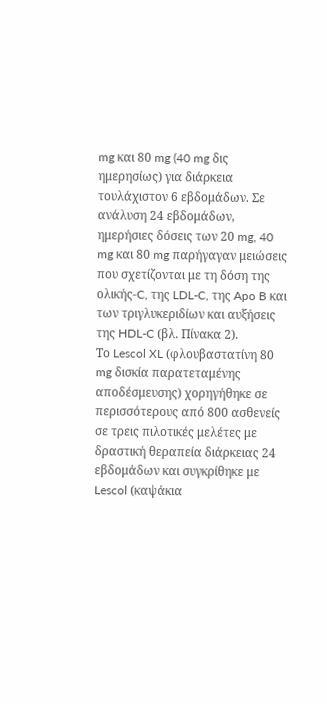mg και 80 mg (40 mg δις ημερησίως) για διάρκεια τουλάχιστον 6 εβδομάδων. Σε ανάλυση 24 εβδομάδων, ημερήσιες δόσεις των 20 mg, 40 mg και 80 mg παρήγαγαν μειώσεις που σχετίζονται με τη δόση της ολικής-C, της LDL-C, της Apo B και των τριγλυκεριδίων και αυξήσεις της HDL-C (βλ. Πίνακα 2).
Το Lescol XL (φλουβαστατίνη 80 mg δισκία παρατεταμένης αποδέσμευσης) χορηγήθηκε σε περισσότερους από 800 ασθενείς σε τρεις πιλοτικές μελέτες με δραστική θεραπεία διάρκειας 24 εβδομάδων και συγκρίθηκε με Lescol (καψάκια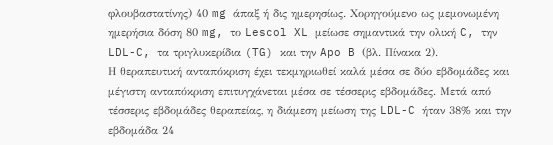φλουβαστατίνης) 40 mg άπαξ ή δις ημερησίως. Χορηγούμενο ως μεμονωμένη ημερήσια δόση 80 mg, το Lescol XL μείωσε σημαντικά την ολική C, την LDL-C, τα τριγλυκερίδια (TG) και την Apo B (βλ. Πίνακα 2).
Η θεραπευτική ανταπόκριση έχει τεκμηριωθεί καλά μέσα σε δύο εβδομάδες και μέγιστη ανταπόκριση επιτυγχάνεται μέσα σε τέσσερις εβδομάδες. Μετά από τέσσερις εβδομάδες θεραπείας, η διάμεση μείωση της LDL-C ήταν 38% και την εβδομάδα 24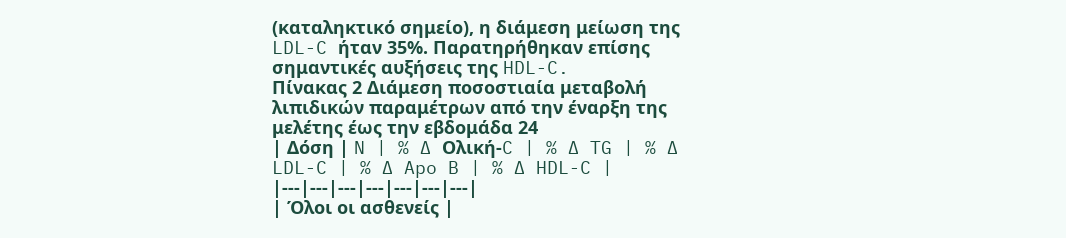(καταληκτικό σημείο), η διάμεση μείωση της LDL-C ήταν 35%. Παρατηρήθηκαν επίσης σημαντικές αυξήσεις της HDL-C.
Πίνακας 2 Διάμεση ποσοστιαία μεταβολή λιπιδικών παραμέτρων από την έναρξη της μελέτης έως την εβδομάδα 24
| Δόση | N | % ∆ Ολική-C | % ∆ TG | % ∆ LDL-C | % ∆ Apo B | % ∆ HDL-C |
|---|---|---|---|---|---|---|
| Όλοι οι ασθενείς |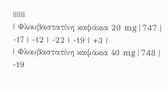||||||
| Φλουβαστατίνη καψάκια 20 mg | 747 | -17 | -12 | -22 | -19 | +3 |
| Φλουβαστατίνη καψάκια 40 mg | 748 | -19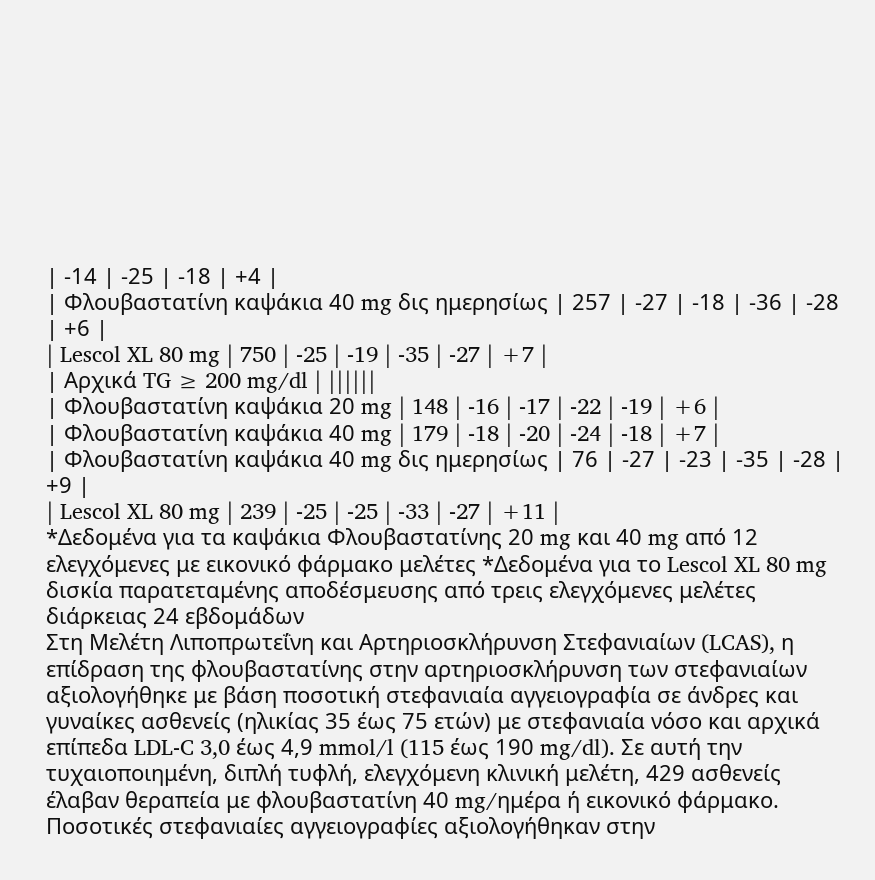| -14 | -25 | -18 | +4 |
| Φλουβαστατίνη καψάκια 40 mg δις ημερησίως | 257 | -27 | -18 | -36 | -28 | +6 |
| Lescol XL 80 mg | 750 | -25 | -19 | -35 | -27 | +7 |
| Αρχικά TG ≥ 200 mg/dl | ||||||
| Φλουβαστατίνη καψάκια 20 mg | 148 | -16 | -17 | -22 | -19 | +6 |
| Φλουβαστατίνη καψάκια 40 mg | 179 | -18 | -20 | -24 | -18 | +7 |
| Φλουβαστατίνη καψάκια 40 mg δις ημερησίως | 76 | -27 | -23 | -35 | -28 | +9 |
| Lescol XL 80 mg | 239 | -25 | -25 | -33 | -27 | +11 |
*Δεδομένα για τα καψάκια Φλουβαστατίνης 20 mg και 40 mg από 12 ελεγχόμενες με εικονικό φάρμακο μελέτες *Δεδομένα για το Lescol XL 80 mg δισκία παρατεταμένης αποδέσμευσης από τρεις ελεγχόμενες μελέτες διάρκειας 24 εβδομάδων
Στη Μελέτη Λιποπρωτεΐνη και Αρτηριοσκλήρυνση Στεφανιαίων (LCAS), η επίδραση της φλουβαστατίνης στην αρτηριοσκλήρυνση των στεφανιαίων αξιολογήθηκε με βάση ποσοτική στεφανιαία αγγειογραφία σε άνδρες και γυναίκες ασθενείς (ηλικίας 35 έως 75 ετών) με στεφανιαία νόσο και αρχικά επίπεδα LDL-C 3,0 έως 4,9 mmol/l (115 έως 190 mg/dl). Σε αυτή την τυχαιοποιημένη, διπλή τυφλή, ελεγχόμενη κλινική μελέτη, 429 ασθενείς έλαβαν θεραπεία με φλουβαστατίνη 40 mg/ημέρα ή εικονικό φάρμακο. Ποσοτικές στεφανιαίες αγγειογραφίες αξιολογήθηκαν στην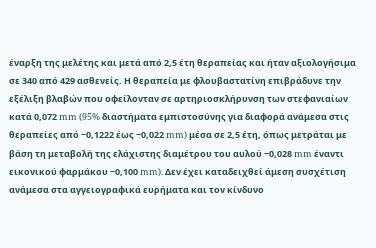έναρξη της μελέτης και μετά από 2,5 έτη θεραπείας και ήταν αξιολογήσιμα σε 340 από 429 ασθενείς. Η θεραπεία με φλουβαστατίνη επιβράδυνε την εξέλιξη βλαβών που οφείλονταν σε αρτηριοσκλήρυνση των στεφανιαίων κατά 0,072 mm (95% διαστήματα εμπιστοσύνης για διαφορά ανάμεσα στις θεραπείες από −0,1222 έως −0,022 mm) μέσα σε 2,5 έτη, όπως μετράται με βάση τη μεταβολή της ελάχιστης διαμέτρου του αυλού −0,028 mm έναντι εικονικού φαρμάκου −0,100 mm). Δεν έχει καταδειχθεί άμεση συσχέτιση ανάμεσα στα αγγειογραφικά ευρήματα και τον κίνδυνο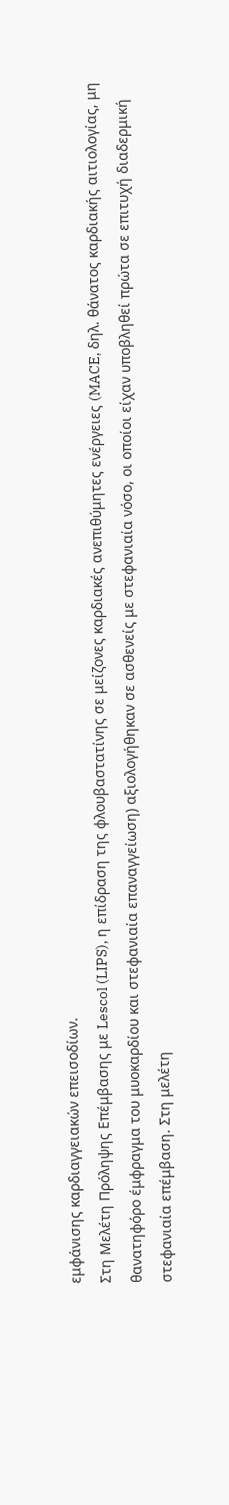εμφάνισης καρδιαγγειακών επεισοδίων.
Στη Μελέτη Πρόληψης Επέμβασης με Lescol (LIPS), η επίδραση της φλουβαστατίνης σε μείζονες καρδιακές ανεπιθύμητες ενέργειες (MACE, δηλ. θάνατος καρδιακής αιτιολογίας, μη θανατηφόρο έμφραγμα του μυοκαρδίου και στεφανιαία επαναγγείωση) αξιολογήθηκαν σε ασθενείς με στεφανιαία νόσο, οι οποίοι είχαν υποβληθεί πρώτα σε επιτυχή διαδερμική στεφανιαία επέμβαση. Στη μελέτη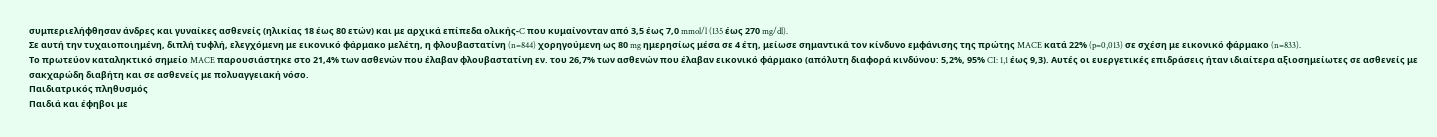συμπεριελήφθησαν άνδρες και γυναίκες ασθενείς (ηλικίας 18 έως 80 ετών) και με αρχικά επίπεδα ολικής-C που κυμαίνονταν από 3,5 έως 7,0 mmol/l (135 έως 270 mg/dl).
Σε αυτή την τυχαιοποιημένη, διπλή τυφλή, ελεγχόμενη με εικονικό φάρμακο μελέτη, η φλουβαστατίνη (n=844) χορηγούμενη ως 80 mg ημερησίως μέσα σε 4 έτη, μείωσε σημαντικά τον κίνδυνο εμφάνισης της πρώτης MACE κατά 22% (p=0,013) σε σχέση με εικονικό φάρμακο (n=833).
Το πρωτεύον καταληκτικό σημείο MACE παρουσιάστηκε στο 21,4% των ασθενών που έλαβαν φλουβαστατίνη εν. του 26,7% των ασθενών που έλαβαν εικονικό φάρμακο (απόλυτη διαφορά κινδύνου: 5,2%, 95% CI: 1,1 έως 9,3). Αυτές οι ευεργετικές επιδράσεις ήταν ιδιαίτερα αξιοσημείωτες σε ασθενείς με σακχαρώδη διαβήτη και σε ασθενείς με πολυαγγειακή νόσο.
Παιδιατρικός πληθυσμός
Παιδιά και έφηβοι με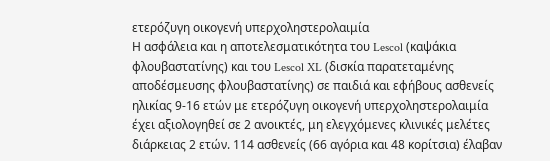ετερόζυγη οικογενή υπερχοληστερολαιμία
Η ασφάλεια και η αποτελεσματικότητα του Lescol (καψάκια φλουβαστατίνης) και του Lescol XL (δισκία παρατεταμένης αποδέσμευσης φλουβαστατίνης) σε παιδιά και εφήβους ασθενείς ηλικίας 9-16 ετών με ετερόζυγη οικογενή υπερχοληστερολαιμία έχει αξιολογηθεί σε 2 ανοικτές, μη ελεγχόμενες κλινικές μελέτες διάρκειας 2 ετών. 114 ασθενείς (66 αγόρια και 48 κορίτσια) έλαβαν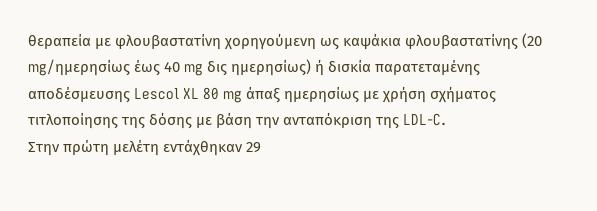θεραπεία με φλουβαστατίνη χορηγούμενη ως καψάκια φλουβαστατίνης (20 mg/ημερησίως έως 40 mg δις ημερησίως) ή δισκία παρατεταμένης αποδέσμευσης Lescol XL 80 mg άπαξ ημερησίως με χρήση σχήματος τιτλοποίησης της δόσης με βάση την ανταπόκριση της LDL-C.
Στην πρώτη μελέτη εντάχθηκαν 29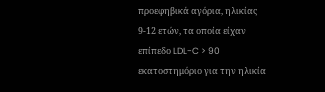προεφηβικά αγόρια, ηλικίας 9-12 ετών, τα οποία είχαν επίπεδο LDL-C > 90 εκατοστημόριο για την ηλικία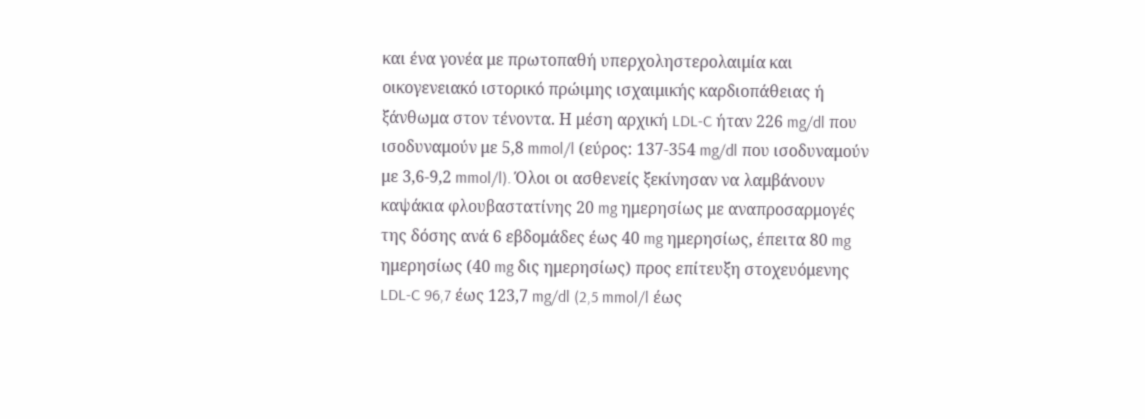και ένα γονέα με πρωτοπαθή υπερχοληστερολαιμία και οικογενειακό ιστορικό πρώιμης ισχαιμικής καρδιοπάθειας ή ξάνθωμα στον τένοντα. Η μέση αρχική LDL-C ήταν 226 mg/dl που ισοδυναμούν με 5,8 mmol/l (εύρος: 137-354 mg/dl που ισοδυναμούν με 3,6-9,2 mmol/l). Όλοι οι ασθενείς ξεκίνησαν να λαμβάνουν καψάκια φλουβαστατίνης 20 mg ημερησίως με αναπροσαρμογές της δόσης ανά 6 εβδομάδες έως 40 mg ημερησίως, έπειτα 80 mg ημερησίως (40 mg δις ημερησίως) προς επίτευξη στοχευόμενης LDL-C 96,7 έως 123,7 mg/dl (2,5 mmol/l έως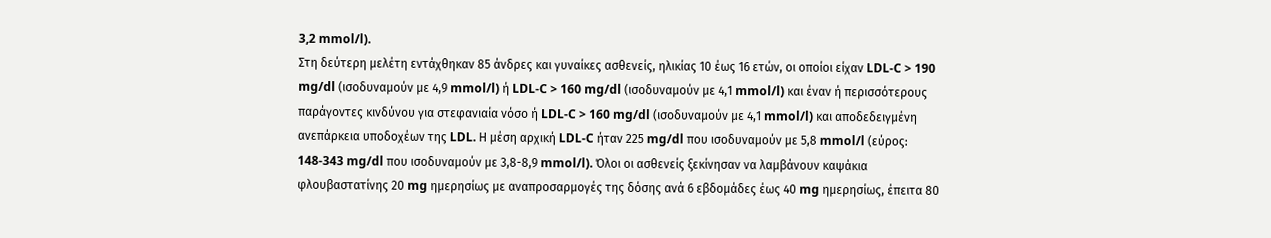3,2 mmol/l).
Στη δεύτερη μελέτη εντάχθηκαν 85 άνδρες και γυναίκες ασθενείς, ηλικίας 10 έως 16 ετών, οι οποίοι είχαν LDL-C > 190 mg/dl (ισοδυναμούν με 4,9 mmol/l) ή LDL-C > 160 mg/dl (ισοδυναμούν με 4,1 mmol/l) και έναν ή περισσότερους παράγοντες κινδύνου για στεφανιαία νόσο ή LDL-C > 160 mg/dl (ισοδυναμούν με 4,1 mmol/l) και αποδεδειγμένη ανεπάρκεια υποδοχέων της LDL. Η μέση αρχική LDL-C ήταν 225 mg/dl που ισοδυναμούν με 5,8 mmol/l (εύρος: 148-343 mg/dl που ισοδυναμούν με 3,8-8,9 mmol/l). Όλοι οι ασθενείς ξεκίνησαν να λαμβάνουν καψάκια φλουβαστατίνης 20 mg ημερησίως με αναπροσαρμογές της δόσης ανά 6 εβδομάδες έως 40 mg ημερησίως, έπειτα 80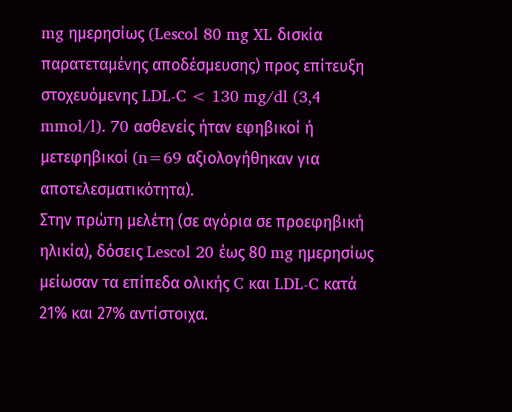mg ημερησίως (Lescol 80 mg XL δισκία παρατεταμένης αποδέσμευσης) προς επίτευξη στοχευόμενης LDL-C < 130 mg/dl (3,4 mmol/l). 70 ασθενείς ήταν εφηβικοί ή μετεφηβικοί (n=69 αξιολογήθηκαν για αποτελεσματικότητα).
Στην πρώτη μελέτη (σε αγόρια σε προεφηβική ηλικία), δόσεις Lescol 20 έως 80 mg ημερησίως μείωσαν τα επίπεδα ολικής C και LDL-C κατά 21% και 27% αντίστοιχα.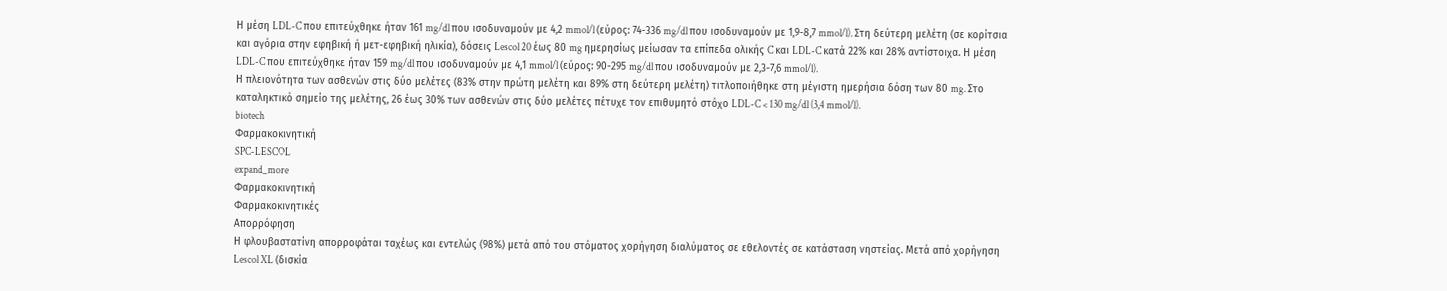Η μέση LDL-C που επιτεύχθηκε ήταν 161 mg/dl που ισοδυναμούν με 4,2 mmol/l (εύρος: 74-336 mg/dl που ισοδυναμούν με 1,9-8,7 mmol/l). Στη δεύτερη μελέτη (σε κορίτσια και αγόρια στην εφηβική ή μετ-εφηβική ηλικία), δόσεις Lescol 20 έως 80 mg ημερησίως μείωσαν τα επίπεδα ολικής C και LDL-C κατά 22% και 28% αντίστοιχα. Η μέση LDL-C που επιτεύχθηκε ήταν 159 mg/dl που ισοδυναμούν με 4,1 mmol/l (εύρος: 90-295 mg/dl που ισοδυναμούν με 2,3-7,6 mmol/l).
Η πλειονότητα των ασθενών στις δύο μελέτες (83% στην πρώτη μελέτη και 89% στη δεύτερη μελέτη) τιτλοποιήθηκε στη μέγιστη ημερήσια δόση των 80 mg. Στο καταληκτικό σημείο της μελέτης, 26 έως 30% των ασθενών στις δύο μελέτες πέτυχε τον επιθυμητό στόχο LDL-C < 130 mg/dl (3,4 mmol/l).
biotech
Φαρμακοκινητική
SPC-LESCOL
expand_more
Φαρμακοκινητική
Φαρμακοκινητικές
Απορρόφηση
Η φλουβαστατίνη απορροφάται ταχέως και εντελώς (98%) μετά από του στόματος χορήγηση διαλύματος σε εθελοντές σε κατάσταση νηστείας. Μετά από χορήγηση Lescol XL (δισκία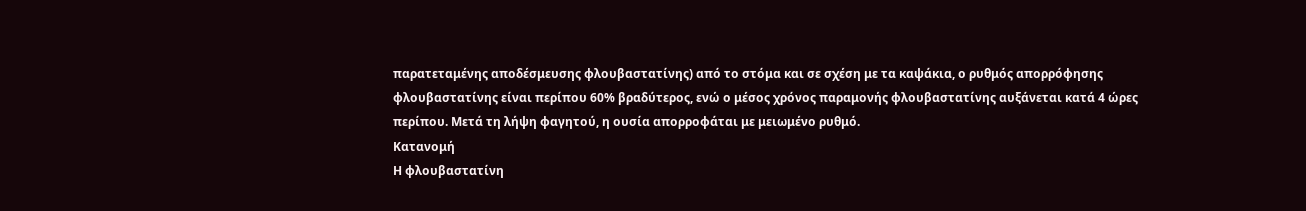παρατεταμένης αποδέσμευσης φλουβαστατίνης) από το στόμα και σε σχέση με τα καψάκια, ο ρυθμός απορρόφησης φλουβαστατίνης είναι περίπου 60% βραδύτερος, ενώ ο μέσος χρόνος παραμονής φλουβαστατίνης αυξάνεται κατά 4 ώρες περίπου. Μετά τη λήψη φαγητού, η ουσία απορροφάται με μειωμένο ρυθμό.
Κατανομή
Η φλουβαστατίνη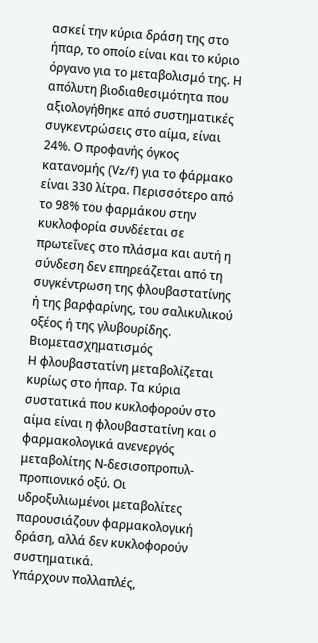ασκεί την κύρια δράση της στο ήπαρ, το οποίο είναι και το κύριο όργανο για το μεταβολισμό της. Η απόλυτη βιοδιαθεσιμότητα που αξιολογήθηκε από συστηματικές συγκεντρώσεις στο αίμα, είναι 24%. Ο προφανής όγκος κατανομής (Vz/f) για το φάρμακο είναι 330 λίτρα. Περισσότερο από το 98% του φαρμάκου στην κυκλοφορία συνδέεται σε πρωτεΐνες στο πλάσμα και αυτή η σύνδεση δεν επηρεάζεται από τη συγκέντρωση της φλουβαστατίνης ή της βαρφαρίνης, του σαλικυλικού οξέος ή της γλυβουρίδης.
Βιομετασχηματισμός
Η φλουβαστατίνη μεταβολίζεται κυρίως στο ήπαρ. Τα κύρια συστατικά που κυκλοφορούν στο αίμα είναι η φλουβαστατίνη και ο φαρμακολογικά ανενεργός μεταβολίτης Ν-δεσισοπροπυλ-προπιονικό οξύ. Οι υδροξυλιωμένοι μεταβολίτες παρουσιάζουν φαρμακολογική δράση, αλλά δεν κυκλοφορούν συστηματικά.
Υπάρχουν πολλαπλές,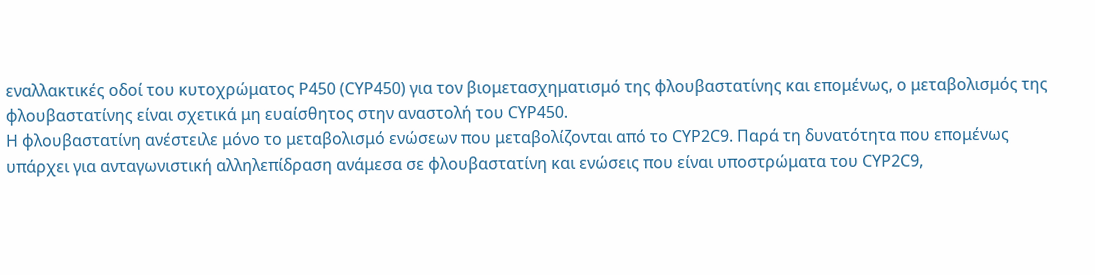εναλλακτικές οδοί του κυτοχρώματος P450 (CYP450) για τον βιομετασχηματισμό της φλουβαστατίνης και επομένως, ο μεταβολισμός της φλουβαστατίνης είναι σχετικά μη ευαίσθητος στην αναστολή του CYP450.
Η φλουβαστατίνη ανέστειλε μόνο το μεταβολισμό ενώσεων που μεταβολίζονται από το CYP2C9. Παρά τη δυνατότητα που επομένως υπάρχει για ανταγωνιστική αλληλεπίδραση ανάμεσα σε φλουβαστατίνη και ενώσεις που είναι υποστρώματα του CYP2C9,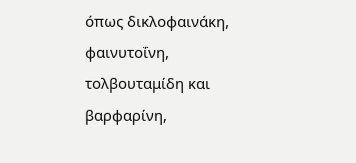όπως δικλοφαινάκη, φαινυτοΐνη, τολβουταμίδη και βαρφαρίνη,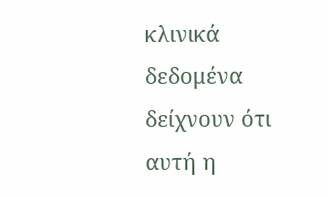κλινικά δεδομένα δείχνουν ότι αυτή η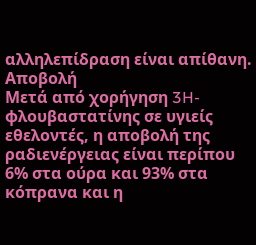αλληλεπίδραση είναι απίθανη.
Αποβολή
Μετά από χορήγηση 3H-φλουβαστατίνης σε υγιείς εθελοντές, η αποβολή της ραδιενέργειας είναι περίπου 6% στα ούρα και 93% στα κόπρανα και η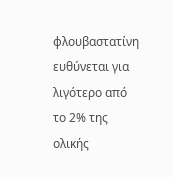φλουβαστατίνη ευθύνεται για λιγότερο από το 2% της ολικής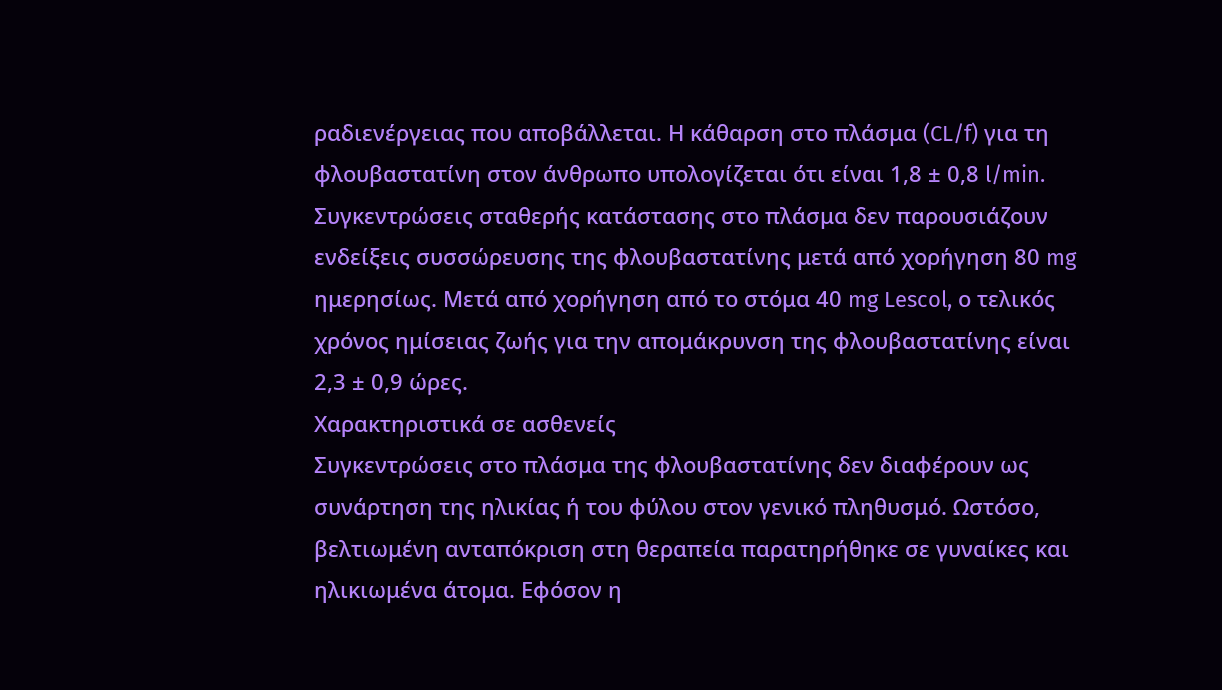ραδιενέργειας που αποβάλλεται. Η κάθαρση στο πλάσμα (CL/f) για τη φλουβαστατίνη στον άνθρωπο υπολογίζεται ότι είναι 1,8 ± 0,8 l/min. Συγκεντρώσεις σταθερής κατάστασης στο πλάσμα δεν παρουσιάζουν ενδείξεις συσσώρευσης της φλουβαστατίνης μετά από χορήγηση 80 mg ημερησίως. Μετά από χορήγηση από το στόμα 40 mg Lescol, ο τελικός χρόνος ημίσειας ζωής για την απομάκρυνση της φλουβαστατίνης είναι 2,3 ± 0,9 ώρες.
Χαρακτηριστικά σε ασθενείς
Συγκεντρώσεις στο πλάσμα της φλουβαστατίνης δεν διαφέρουν ως συνάρτηση της ηλικίας ή του φύλου στον γενικό πληθυσμό. Ωστόσο, βελτιωμένη ανταπόκριση στη θεραπεία παρατηρήθηκε σε γυναίκες και ηλικιωμένα άτομα. Εφόσον η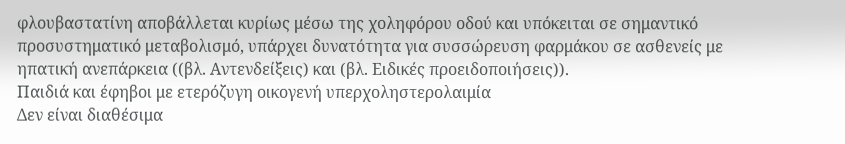φλουβαστατίνη αποβάλλεται κυρίως μέσω της χοληφόρου οδού και υπόκειται σε σημαντικό προσυστηματικό μεταβολισμό, υπάρχει δυνατότητα για συσσώρευση φαρμάκου σε ασθενείς με ηπατική ανεπάρκεια ((βλ. Αντενδείξεις) και (βλ. Ειδικές προειδοποιήσεις)).
Παιδιά και έφηβοι με ετερόζυγη οικογενή υπερχοληστερολαιμία
Δεν είναι διαθέσιμα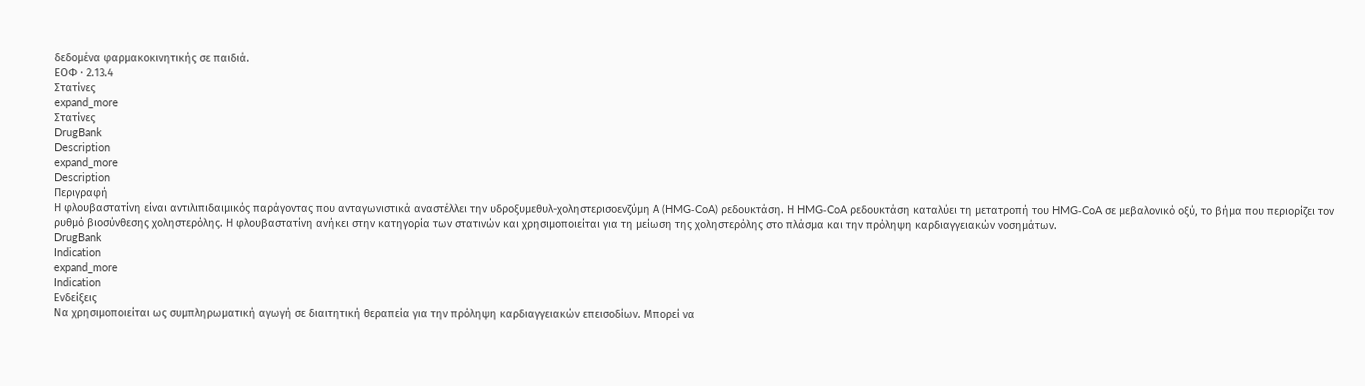δεδομένα φαρμακοκινητικής σε παιδιά.
ΕΟΦ · 2.13.4
Στατίνες
expand_more
Στατίνες
DrugBank
Description
expand_more
Description
Περιγραφή
Η φλουβαστατίνη είναι αντιλιπιδαιμικός παράγοντας που ανταγωνιστικά αναστέλλει την υδροξυμεθυλ-χοληστερισοενζύμη Α (HMG‑CoA) ρεδουκτάση. Η HMG‑CoA ρεδουκτάση καταλύει τη μετατροπή του HMG‑CoA σε μεβαλονικό οξύ, το βήμα που περιορίζει τον ρυθμό βιοσύνθεσης χοληστερόλης. Η φλουβαστατίνη ανήκει στην κατηγορία των στατινών και χρησιμοποιείται για τη μείωση της χοληστερόλης στο πλάσμα και την πρόληψη καρδιαγγειακών νοσημάτων.
DrugBank
Indication
expand_more
Indication
Ενδείξεις
Να χρησιμοποιείται ως συμπληρωματική αγωγή σε διαιτητική θεραπεία για την πρόληψη καρδιαγγειακών επεισοδίων. Μπορεί να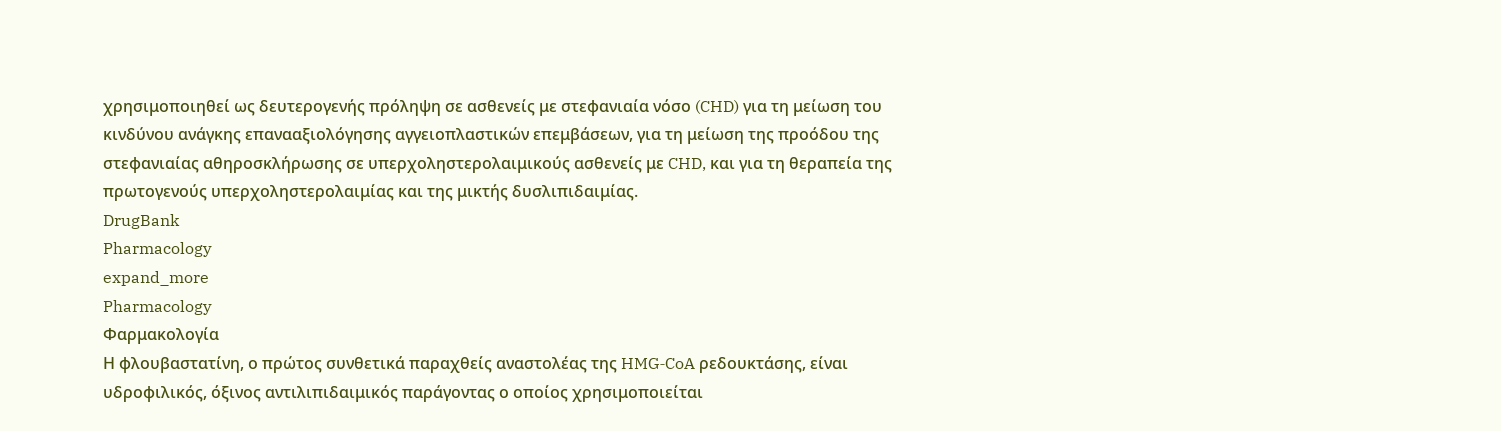χρησιμοποιηθεί ως δευτερογενής πρόληψη σε ασθενείς με στεφανιαία νόσο (CHD) για τη μείωση του κινδύνου ανάγκης επανααξιολόγησης αγγειοπλαστικών επεμβάσεων, για τη μείωση της προόδου της στεφανιαίας αθηροσκλήρωσης σε υπερχοληστερολαιμικούς ασθενείς με CHD, και για τη θεραπεία της πρωτογενούς υπερχοληστερολαιμίας και της μικτής δυσλιπιδαιμίας.
DrugBank
Pharmacology
expand_more
Pharmacology
Φαρμακολογία
Η φλουβαστατίνη, ο πρώτος συνθετικά παραχθείς αναστολέας της HMG‑CoA ρεδουκτάσης, είναι υδροφιλικός, όξινος αντιλιπιδαιμικός παράγοντας ο οποίος χρησιμοποιείται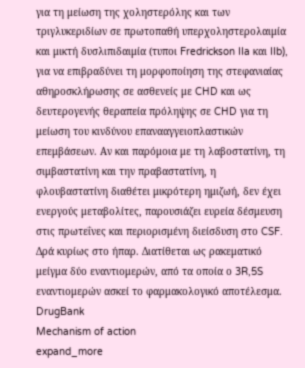για τη μείωση της χοληστερόλης και των τριγλυκεριδίων σε πρωτοπαθή υπερχοληστερολαιμία και μικτή δυσλιπιδαιμία (τυποι Fredrickson IIa και IIb), για να επιβραδύνει τη μορφοποίηση της στεφανιαίας αθηροσκλήρωσης σε ασθενείς με CHD και ως δευτερογενής θεραπεία πρόληψης σε CHD για τη μείωση του κινδύνου επανααγγειοπλαστικών επεμβάσεων. Αν και παρόμοια με τη λαβοστατίνη, τη σιμβαστατίνη και την πραβαστατίνη, η φλουβαστατίνη διαθέτει μικρότερη ημιζωή, δεν έχει ενεργούς μεταβολίτες, παρουσιάζει ευρεία δέσμευση στις πρωτεΐνες και περιορισμένη διείσδυση στο CSF. Δρά κυρίως στο ήπαρ. Διατίθεται ως ρακεματικό μείγμα δύο εναντιομερών, από τα οποία ο 3R,5S εναντιομερών ασκεί το φαρμακολογικό αποτέλεσμα.
DrugBank
Mechanism of action
expand_more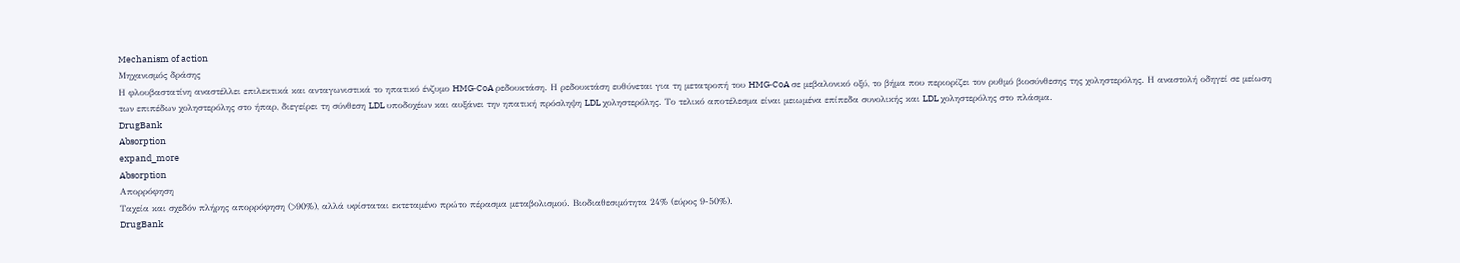Mechanism of action
Μηχανισμός δράσης
Η φλουβαστατίνη αναστέλλει επιλεκτικά και ανταγωνιστικά το ηπατικό ένζυμο HMG‑CoA ρεδουκτάση. Η ρεδουκτάση ευθύνεται για τη μετατροπή του HMG‑CoA σε μεβαλονικό οξύ, το βήμα που περιορίζει τον ρυθμό βιοσύνθεσης της χοληστερόλης. Η αναστολή οδηγεί σε μείωση των επιπέδων χοληστερόλης στο ήπαρ, διεγείρει τη σύνθεση LDL υποδοχέων και αυξάνει την ηπατική πρόσληψη LDL χοληστερόλης. Το τελικό αποτέλεσμα είναι μειωμένα επίπεδα συνολικής και LDL χοληστερόλης στο πλάσμα.
DrugBank
Absorption
expand_more
Absorption
Απορρόφηση
Ταχεία και σχεδόν πλήρης απορρόφηση (>90%), αλλά υφίσταται εκτεταμένο πρώτο πέρασμα μεταβολισμού. Βιοδιαθεσιμότητα 24% (εύρος 9-50%).
DrugBank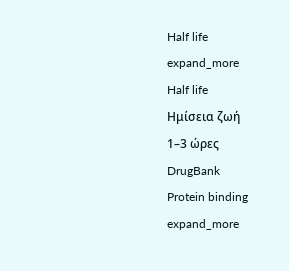Half life
expand_more
Half life
Ημίσεια ζωή
1–3 ώρες
DrugBank
Protein binding
expand_more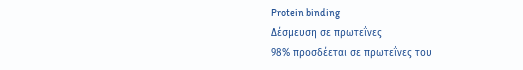Protein binding
Δέσμευση σε πρωτεΐνες
98% προσδέεται σε πρωτεΐνες του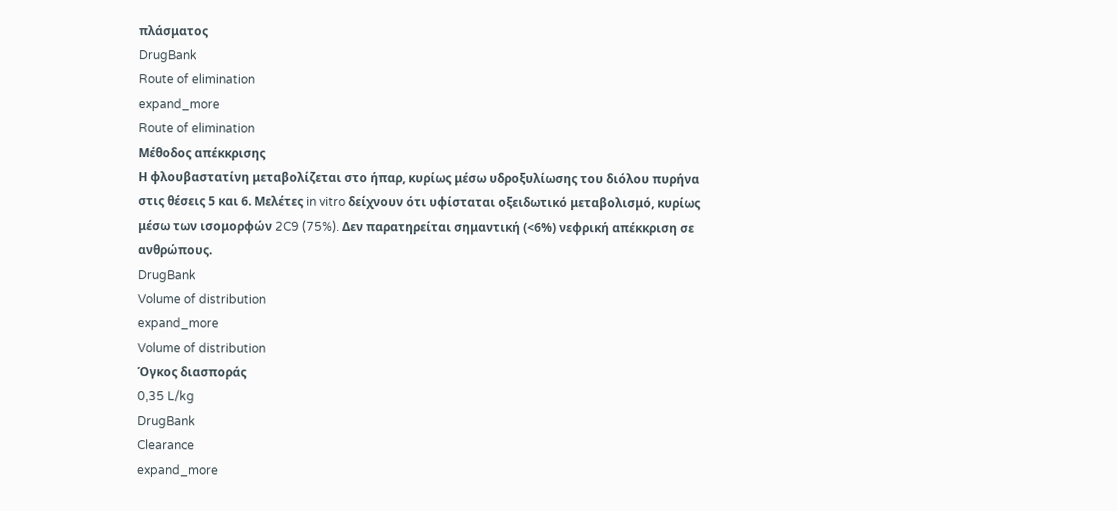πλάσματος
DrugBank
Route of elimination
expand_more
Route of elimination
Μέθοδος απέκκρισης
Η φλουβαστατίνη μεταβολίζεται στο ήπαρ, κυρίως μέσω υδροξυλίωσης του διόλου πυρήνα στις θέσεις 5 και 6. Μελέτες in vitro δείχνουν ότι υφίσταται οξειδωτικό μεταβολισμό, κυρίως μέσω των ισομορφών 2C9 (75%). Δεν παρατηρείται σημαντική (<6%) νεφρική απέκκριση σε ανθρώπους.
DrugBank
Volume of distribution
expand_more
Volume of distribution
Όγκος διασποράς
0,35 L/kg
DrugBank
Clearance
expand_more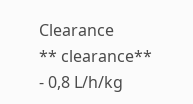Clearance
** clearance**
- 0,8 L/h/kg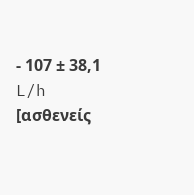- 107 ± 38,1 L/h [ασθενείς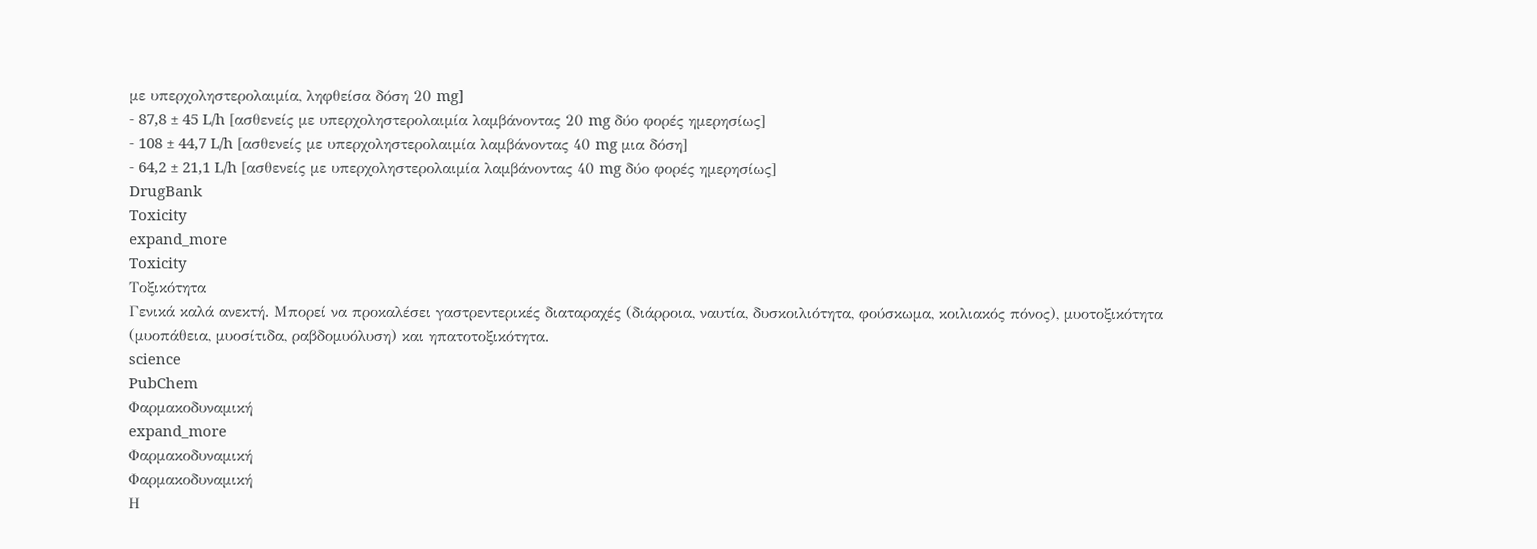με υπερχοληστερολαιμία, ληφθείσα δόση 20 mg]
- 87,8 ± 45 L/h [ασθενείς με υπερχοληστερολαιμία λαμβάνοντας 20 mg δύο φορές ημερησίως]
- 108 ± 44,7 L/h [ασθενείς με υπερχοληστερολαιμία λαμβάνοντας 40 mg μια δόση]
- 64,2 ± 21,1 L/h [ασθενείς με υπερχοληστερολαιμία λαμβάνοντας 40 mg δύο φορές ημερησίως]
DrugBank
Toxicity
expand_more
Toxicity
Τοξικότητα
Γενικά καλά ανεκτή. Μπορεί να προκαλέσει γαστρεντερικές διαταραχές (διάρροια, ναυτία, δυσκοιλιότητα, φούσκωμα, κοιλιακός πόνος), μυοτοξικότητα (μυοπάθεια, μυοσίτιδα, ραβδομυόλυση) και ηπατοτοξικότητα.
science
PubChem
Φαρμακοδυναμική
expand_more
Φαρμακοδυναμική
Φαρμακοδυναμική
Η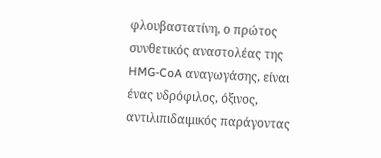φλουβαστατίνη, ο πρώτος συνθετικός αναστολέας της HMG-CoA αναγωγάσης, είναι ένας υδρόφιλος, όξινος, αντιλιπιδαιμικός παράγοντας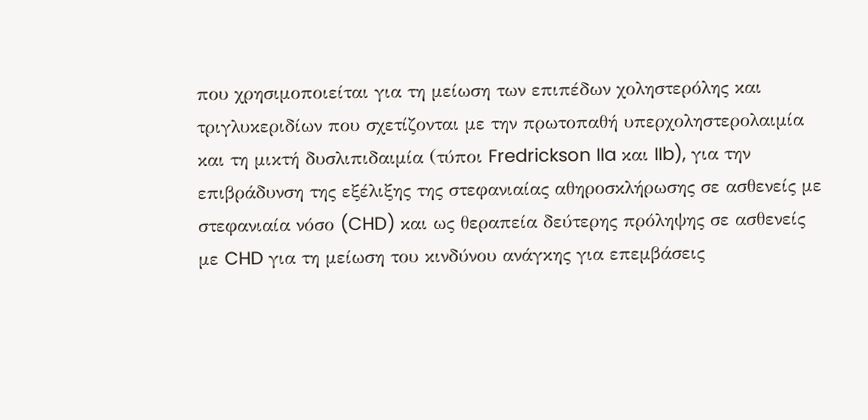που χρησιμοποιείται για τη μείωση των επιπέδων χοληστερόλης και τριγλυκεριδίων που σχετίζονται με την πρωτοπαθή υπερχοληστερολαιμία και τη μικτή δυσλιπιδαιμία (τύποι Fredrickson IIa και IIb), για την επιβράδυνση της εξέλιξης της στεφανιαίας αθηροσκλήρωσης σε ασθενείς με στεφανιαία νόσο (CHD) και ως θεραπεία δεύτερης πρόληψης σε ασθενείς με CHD για τη μείωση του κινδύνου ανάγκης για επεμβάσεις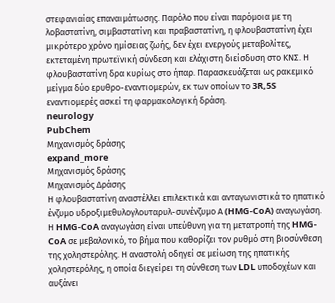στεφανιαίας επαναιμάτωσης. Παρόλο που είναι παρόμοια με τη λοβαστατίνη, σιμβαστατίνη και πραβαστατίνη, η φλουβαστατίνη έχει μικρότερο χρόνο ημίσειας ζωής, δεν έχει ενεργούς μεταβολίτες, εκτεταμένη πρωτεϊνική σύνδεση και ελάχιστη διείσδυση στο ΚΝΣ. Η φλουβαστατίνη δρα κυρίως στο ήπαρ. Παρασκευάζεται ως ρακεμικό μείγμα δύο ερυθρο-εναντιομερών, εκ των οποίων το 3R,5S εναντιομερές ασκεί τη φαρμακολογική δράση.
neurology
PubChem
Μηχανισμός δράσης
expand_more
Μηχανισμός δράσης
Μηχανισμός Δράσης
Η φλουβαστατίνη αναστέλλει επιλεκτικά και ανταγωνιστικά το ηπατικό ένζυμο υδροξιμεθυλογλουταρυλ-συνένζυμο Α (HMG-CoA) αναγωγάση. Η HMG-CoA αναγωγάση είναι υπεύθυνη για τη μετατροπή της HMG-CoA σε μεβαλονικό, το βήμα που καθορίζει τον ρυθμό στη βιοσύνθεση της χοληστερόλης. Η αναστολή οδηγεί σε μείωση της ηπατικής χοληστερόλης, η οποία διεγείρει τη σύνθεση των LDL υποδοχέων και αυξάνει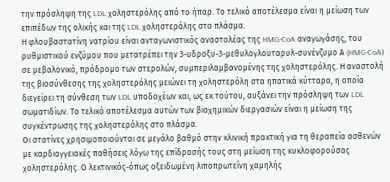την πρόσληψη της LDL χοληστερόλης από το ήπαρ. Το τελικό αποτέλεσμα είναι η μείωση των επιπέδων της ολικής και της LDL χοληστερόλης στο πλάσμα.
Η φλουβαστατίνη νατρίου είναι ανταγωνιστικός αναστολέας της HMG-CoA αναγωγάσης, του ρυθμιστικού ενζύμου που μετατρέπει την 3-υδροξυ-3-μεθυλογλουταρυλ-συνένζυμο Α (HMG-CoA) σε μεβαλονικό, πρόδρομο των στερολών, συμπεριλαμβανομένης της χοληστερόλης. Η αναστολή της βιοσύνθεσης της χοληστερόλης μειώνει τη χοληστερόλη στα ηπατικά κύτταρα, η οποία διεγείρει τη σύνθεση των LDL υποδοχέων και, ως εκ τούτου, αυξάνει την πρόσληψη των LDL σωματιδίων. Το τελικό αποτέλεσμα αυτών των βιοχημικών διεργασιών είναι η μείωση της συγκέντρωσης της χοληστερόλης στο πλάσμα.
Οι στατίνες χρησιμοποιούνται σε μεγάλο βαθμό στην κλινική πρακτική για τη θεραπεία ασθενών με καρδιαγγειακές παθήσεις λόγω της επίδρασής τους στη μείωση της κυκλοφορούσας χοληστερόλης. Ο λεκτινικός-όπως οξειδωμένη λιποπρωτεΐνη χαμηλής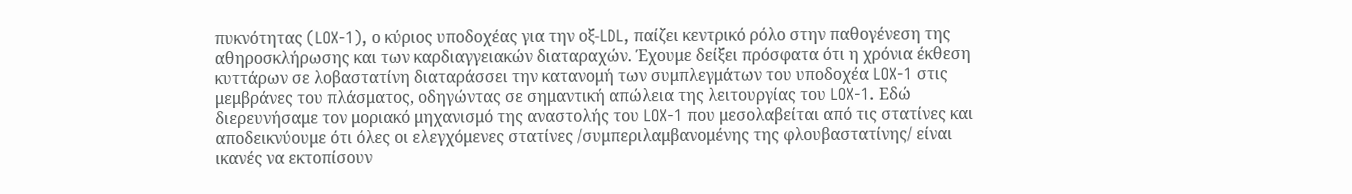πυκνότητας (LOX-1), ο κύριος υποδοχέας για την οξ-LDL, παίζει κεντρικό ρόλο στην παθογένεση της αθηροσκλήρωσης και των καρδιαγγειακών διαταραχών. Έχουμε δείξει πρόσφατα ότι η χρόνια έκθεση κυττάρων σε λοβαστατίνη διαταράσσει την κατανομή των συμπλεγμάτων του υποδοχέα LOX-1 στις μεμβράνες του πλάσματος, οδηγώντας σε σημαντική απώλεια της λειτουργίας του LOX-1. Εδώ διερευνήσαμε τον μοριακό μηχανισμό της αναστολής του LOX-1 που μεσολαβείται από τις στατίνες και αποδεικνύουμε ότι όλες οι ελεγχόμενες στατίνες /συμπεριλαμβανομένης της φλουβαστατίνης/ είναι ικανές να εκτοπίσουν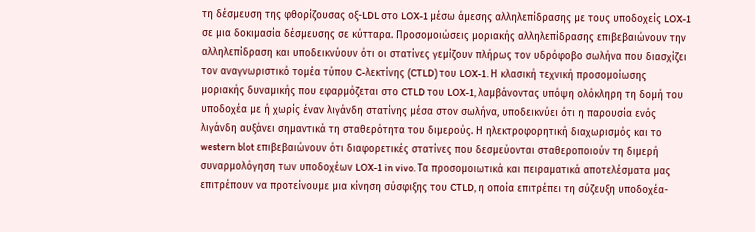τη δέσμευση της φθορίζουσας οξ-LDL στο LOX-1 μέσω άμεσης αλληλεπίδρασης με τους υποδοχείς LOX-1 σε μια δοκιμασία δέσμευσης σε κύτταρα. Προσομοιώσεις μοριακής αλληλεπίδρασης επιβεβαιώνουν την αλληλεπίδραση και υποδεικνύουν ότι οι στατίνες γεμίζουν πλήρως τον υδρόφοβο σωλήνα που διασχίζει τον αναγνωριστικό τομέα τύπου C-λεκτίνης (CTLD) του LOX-1. Η κλασική τεχνική προσομοίωσης μοριακής δυναμικής που εφαρμόζεται στο CTLD του LOX-1, λαμβάνοντας υπόψη ολόκληρη τη δομή του υποδοχέα με ή χωρίς έναν λιγάνδη στατίνης μέσα στον σωλήνα, υποδεικνύει ότι η παρουσία ενός λιγάνδη αυξάνει σημαντικά τη σταθερότητα του διμερούς. Η ηλεκτροφορητική διαχωρισμός και το western blot επιβεβαιώνουν ότι διαφορετικές στατίνες που δεσμεύονται σταθεροποιούν τη διμερή συναρμολόγηση των υποδοχέων LOX-1 in vivo. Τα προσομοιωτικά και πειραματικά αποτελέσματα μας επιτρέπουν να προτείνουμε μια κίνηση σύσφιξης του CTLD, η οποία επιτρέπει τη σύζευξη υποδοχέα-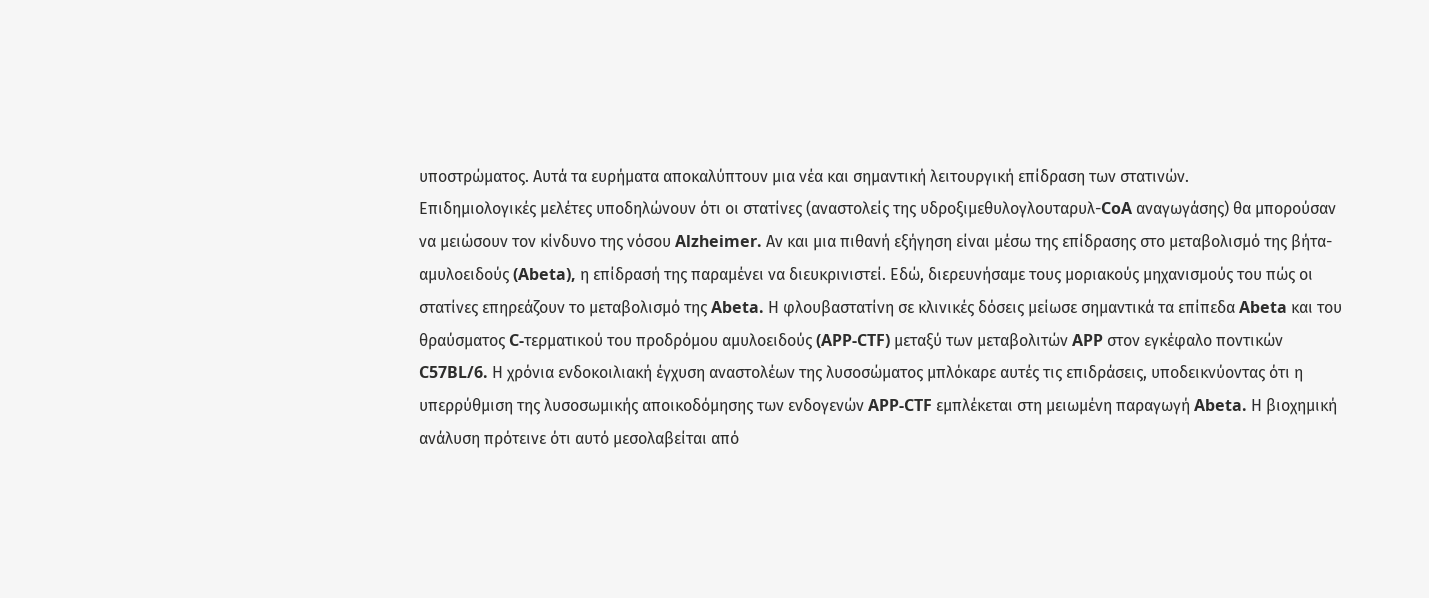υποστρώματος. Αυτά τα ευρήματα αποκαλύπτουν μια νέα και σημαντική λειτουργική επίδραση των στατινών.
Επιδημιολογικές μελέτες υποδηλώνουν ότι οι στατίνες (αναστολείς της υδροξιμεθυλογλουταρυλ-CoA αναγωγάσης) θα μπορούσαν να μειώσουν τον κίνδυνο της νόσου Alzheimer. Αν και μια πιθανή εξήγηση είναι μέσω της επίδρασης στο μεταβολισμό της βήτα-αμυλοειδούς (Abeta), η επίδρασή της παραμένει να διευκρινιστεί. Εδώ, διερευνήσαμε τους μοριακούς μηχανισμούς του πώς οι στατίνες επηρεάζουν το μεταβολισμό της Abeta. Η φλουβαστατίνη σε κλινικές δόσεις μείωσε σημαντικά τα επίπεδα Abeta και του θραύσματος C-τερματικού του προδρόμου αμυλοειδούς (APP-CTF) μεταξύ των μεταβολιτών APP στον εγκέφαλο ποντικών C57BL/6. Η χρόνια ενδοκοιλιακή έγχυση αναστολέων της λυσοσώματος μπλόκαρε αυτές τις επιδράσεις, υποδεικνύοντας ότι η υπερρύθμιση της λυσοσωμικής αποικοδόμησης των ενδογενών APP-CTF εμπλέκεται στη μειωμένη παραγωγή Abeta. Η βιοχημική ανάλυση πρότεινε ότι αυτό μεσολαβείται από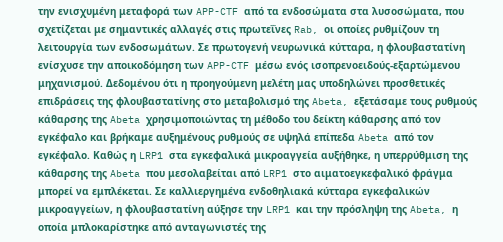την ενισχυμένη μεταφορά των APP-CTF από τα ενδοσώματα στα λυσοσώματα, που σχετίζεται με σημαντικές αλλαγές στις πρωτεΐνες Rab, οι οποίες ρυθμίζουν τη λειτουργία των ενδοσωμάτων. Σε πρωτογενή νευρωνικά κύτταρα, η φλουβαστατίνη ενίσχυσε την αποικοδόμηση των APP-CTF μέσω ενός ισοπρενοειδούς-εξαρτώμενου μηχανισμού. Δεδομένου ότι η προηγούμενη μελέτη μας υποδηλώνει προσθετικές επιδράσεις της φλουβαστατίνης στο μεταβολισμό της Abeta, εξετάσαμε τους ρυθμούς κάθαρσης της Abeta χρησιμοποιώντας τη μέθοδο του δείκτη κάθαρσης από τον εγκέφαλο και βρήκαμε αυξημένους ρυθμούς σε υψηλά επίπεδα Abeta από τον εγκέφαλο. Καθώς η LRP1 στα εγκεφαλικά μικροαγγεία αυξήθηκε, η υπερρύθμιση της κάθαρσης της Abeta που μεσολαβείται από LRP1 στο αιματοεγκεφαλικό φράγμα μπορεί να εμπλέκεται. Σε καλλιεργημένα ενδοθηλιακά κύτταρα εγκεφαλικών μικροαγγείων, η φλουβαστατίνη αύξησε την LRP1 και την πρόσληψη της Abeta, η οποία μπλοκαρίστηκε από ανταγωνιστές της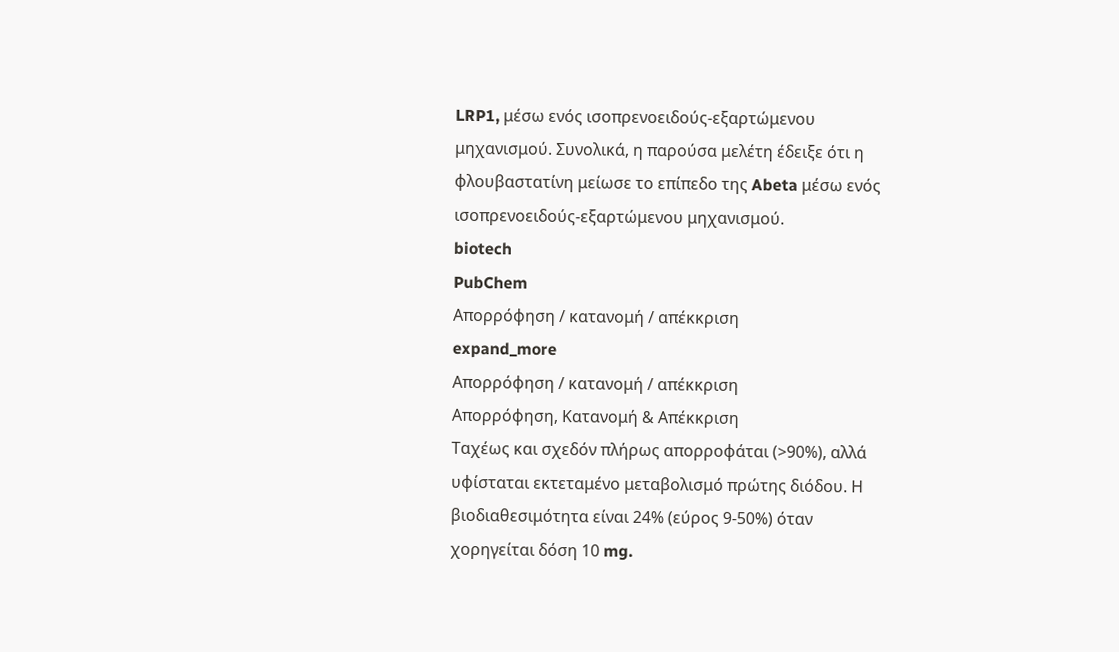LRP1, μέσω ενός ισοπρενοειδούς-εξαρτώμενου μηχανισμού. Συνολικά, η παρούσα μελέτη έδειξε ότι η φλουβαστατίνη μείωσε το επίπεδο της Abeta μέσω ενός ισοπρενοειδούς-εξαρτώμενου μηχανισμού.
biotech
PubChem
Απορρόφηση / κατανομή / απέκκριση
expand_more
Απορρόφηση / κατανομή / απέκκριση
Απορρόφηση, Κατανομή & Απέκκριση
Ταχέως και σχεδόν πλήρως απορροφάται (>90%), αλλά υφίσταται εκτεταμένο μεταβολισμό πρώτης διόδου. Η βιοδιαθεσιμότητα είναι 24% (εύρος 9-50%) όταν χορηγείται δόση 10 mg.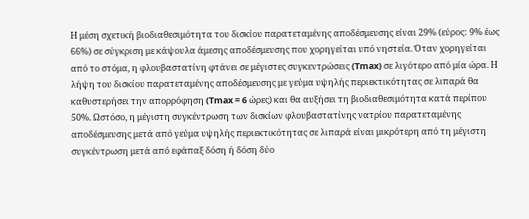Η μέση σχετική βιοδιαθεσιμότητα του δισκίου παρατεταμένης αποδέσμευσης είναι 29% (εύρος: 9% έως 66%) σε σύγκριση με κάψουλα άμεσης αποδέσμευσης που χορηγείται υπό νηστεία. Όταν χορηγείται από το στόμα, η φλουβαστατίνη φτάνει σε μέγιστες συγκεντρώσεις (Tmax) σε λιγότερο από μία ώρα. Η λήψη του δισκίου παρατεταμένης αποδέσμευσης με γεύμα υψηλής περιεκτικότητας σε λιπαρά θα καθυστερήσει την απορρόφηση (Tmax = 6 ώρες) και θα αυξήσει τη βιοδιαθεσιμότητα κατά περίπου 50%. Ωστόσο, η μέγιστη συγκέντρωση των δισκίων φλουβαστατίνης νατρίου παρατεταμένης αποδέσμευσης μετά από γεύμα υψηλής περιεκτικότητας σε λιπαρά είναι μικρότερη από τη μέγιστη συγκέντρωση μετά από εφάπαξ δόση ή δόση δύο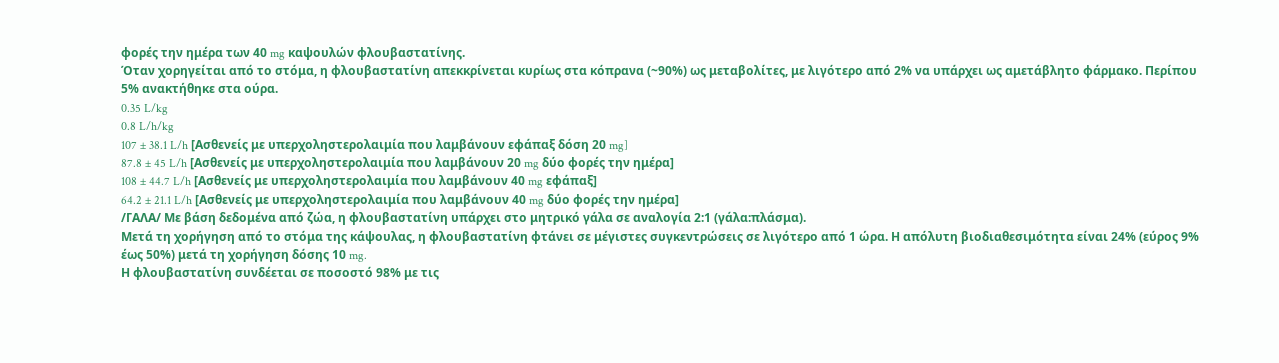φορές την ημέρα των 40 mg καψουλών φλουβαστατίνης.
Όταν χορηγείται από το στόμα, η φλουβαστατίνη απεκκρίνεται κυρίως στα κόπρανα (~90%) ως μεταβολίτες, με λιγότερο από 2% να υπάρχει ως αμετάβλητο φάρμακο. Περίπου 5% ανακτήθηκε στα ούρα.
0.35 L/kg
0.8 L/h/kg
107 ± 38.1 L/h [Ασθενείς με υπερχοληστερολαιμία που λαμβάνουν εφάπαξ δόση 20 mg]
87.8 ± 45 L/h [Ασθενείς με υπερχοληστερολαιμία που λαμβάνουν 20 mg δύο φορές την ημέρα]
108 ± 44.7 L/h [Ασθενείς με υπερχοληστερολαιμία που λαμβάνουν 40 mg εφάπαξ]
64.2 ± 21.1 L/h [Ασθενείς με υπερχοληστερολαιμία που λαμβάνουν 40 mg δύο φορές την ημέρα]
/ΓΑΛΑ/ Με βάση δεδομένα από ζώα, η φλουβαστατίνη υπάρχει στο μητρικό γάλα σε αναλογία 2:1 (γάλα:πλάσμα).
Μετά τη χορήγηση από το στόμα της κάψουλας, η φλουβαστατίνη φτάνει σε μέγιστες συγκεντρώσεις σε λιγότερο από 1 ώρα. Η απόλυτη βιοδιαθεσιμότητα είναι 24% (εύρος 9% έως 50%) μετά τη χορήγηση δόσης 10 mg.
Η φλουβαστατίνη συνδέεται σε ποσοστό 98% με τις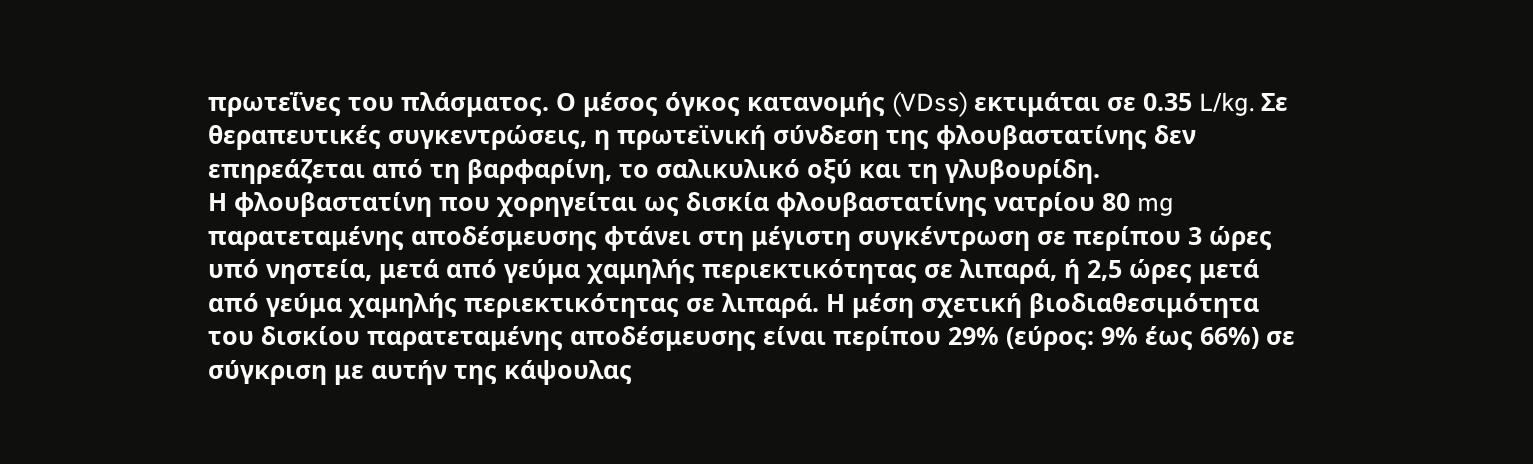πρωτεΐνες του πλάσματος. Ο μέσος όγκος κατανομής (VDss) εκτιμάται σε 0.35 L/kg. Σε θεραπευτικές συγκεντρώσεις, η πρωτεϊνική σύνδεση της φλουβαστατίνης δεν επηρεάζεται από τη βαρφαρίνη, το σαλικυλικό οξύ και τη γλυβουρίδη.
Η φλουβαστατίνη που χορηγείται ως δισκία φλουβαστατίνης νατρίου 80 mg παρατεταμένης αποδέσμευσης φτάνει στη μέγιστη συγκέντρωση σε περίπου 3 ώρες υπό νηστεία, μετά από γεύμα χαμηλής περιεκτικότητας σε λιπαρά, ή 2,5 ώρες μετά από γεύμα χαμηλής περιεκτικότητας σε λιπαρά. Η μέση σχετική βιοδιαθεσιμότητα του δισκίου παρατεταμένης αποδέσμευσης είναι περίπου 29% (εύρος: 9% έως 66%) σε σύγκριση με αυτήν της κάψουλας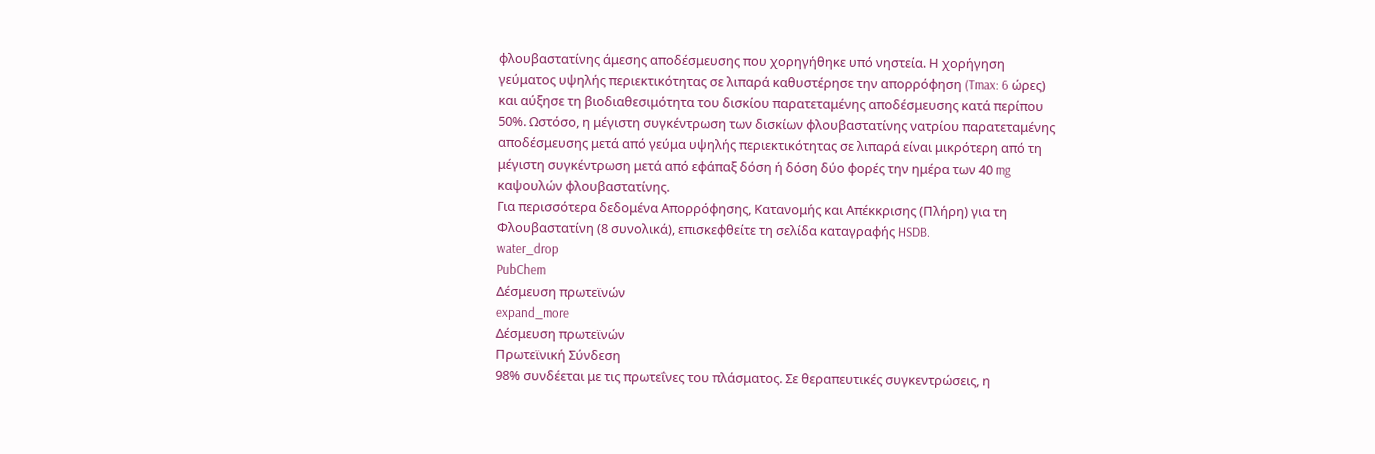φλουβαστατίνης άμεσης αποδέσμευσης που χορηγήθηκε υπό νηστεία. Η χορήγηση γεύματος υψηλής περιεκτικότητας σε λιπαρά καθυστέρησε την απορρόφηση (Tmax: 6 ώρες) και αύξησε τη βιοδιαθεσιμότητα του δισκίου παρατεταμένης αποδέσμευσης κατά περίπου 50%. Ωστόσο, η μέγιστη συγκέντρωση των δισκίων φλουβαστατίνης νατρίου παρατεταμένης αποδέσμευσης μετά από γεύμα υψηλής περιεκτικότητας σε λιπαρά είναι μικρότερη από τη μέγιστη συγκέντρωση μετά από εφάπαξ δόση ή δόση δύο φορές την ημέρα των 40 mg καψουλών φλουβαστατίνης.
Για περισσότερα δεδομένα Απορρόφησης, Κατανομής και Απέκκρισης (Πλήρη) για τη Φλουβαστατίνη (8 συνολικά), επισκεφθείτε τη σελίδα καταγραφής HSDB.
water_drop
PubChem
Δέσμευση πρωτεϊνών
expand_more
Δέσμευση πρωτεϊνών
Πρωτεϊνική Σύνδεση
98% συνδέεται με τις πρωτεΐνες του πλάσματος. Σε θεραπευτικές συγκεντρώσεις, η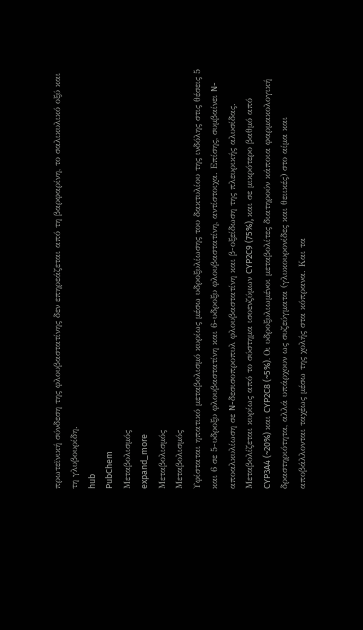πρωτεϊνική σύνδεση της φλουβαστατίνης δεν επηρεάζεται από τη βαρφαρίνη, το σαλικυλικό οξύ και τη γλυβουρίδη.
hub
PubChem
Μεταβολισμός
expand_more
Μεταβολισμός
Μεταβολισμός
Υφίσταται ηπατικό μεταβολισμό κυρίως μέσω υδροξυλίωσης του δακτυλίου της ινδόλης στις θέσεις 5 και 6 σε 5-υδροξυ φλουβαστατίνη και 6-υδροξυ φλουβαστατίνη, αντίστοιχα. Επίσης, συμβαίνει N-αποαλκυλίωση σε N-δεσισοπροπυλ φλουβαστατίνη και β-οξείδωση της πλευρικής αλυσίδας. Μεταβολίζεται κυρίως από το σύστημα ισοενζύμων CYP2C9 (75%), και σε μικρότερο βαθμό από CYP3A4 (~20%) και CYP2C8 (~5%). Οι υδροξυλιωμένοι μεταβολίτες διατηρούν κάποια φαρμακολογική δραστηριότητα, αλλά υπάρχουν ως συζεύγματα (γλυκουρονίδες και θειικές) στο αίμα και αποβάλλονται ταχέως μέσω της χολής στα κόπρανα. Και τα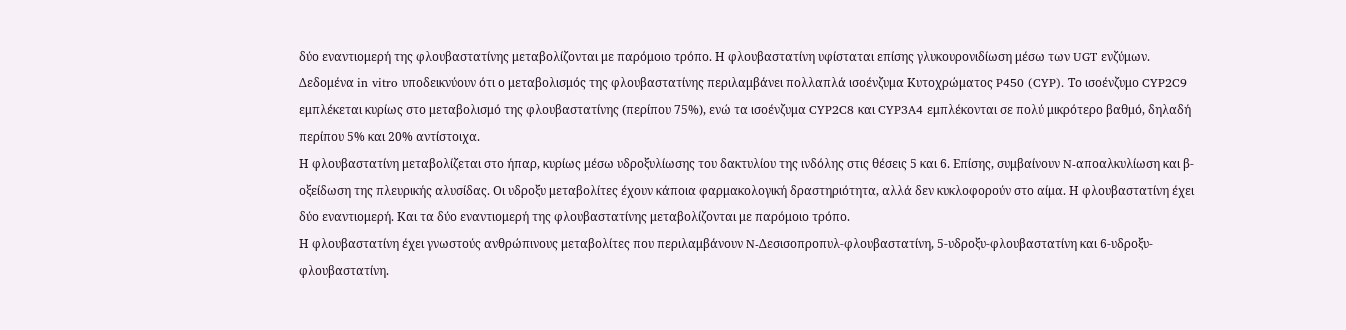δύο εναντιομερή της φλουβαστατίνης μεταβολίζονται με παρόμοιο τρόπο. Η φλουβαστατίνη υφίσταται επίσης γλυκουρονιδίωση μέσω των UGT ενζύμων.
Δεδομένα in vitro υποδεικνύουν ότι ο μεταβολισμός της φλουβαστατίνης περιλαμβάνει πολλαπλά ισοένζυμα Κυτοχρώματος P450 (CYP). Το ισοένζυμο CYP2C9 εμπλέκεται κυρίως στο μεταβολισμό της φλουβαστατίνης (περίπου 75%), ενώ τα ισοένζυμα CYP2C8 και CYP3A4 εμπλέκονται σε πολύ μικρότερο βαθμό, δηλαδή περίπου 5% και 20% αντίστοιχα.
Η φλουβαστατίνη μεταβολίζεται στο ήπαρ, κυρίως μέσω υδροξυλίωσης του δακτυλίου της ινδόλης στις θέσεις 5 και 6. Επίσης, συμβαίνουν N-αποαλκυλίωση και β-οξείδωση της πλευρικής αλυσίδας. Οι υδροξυ μεταβολίτες έχουν κάποια φαρμακολογική δραστηριότητα, αλλά δεν κυκλοφορούν στο αίμα. Η φλουβαστατίνη έχει δύο εναντιομερή. Και τα δύο εναντιομερή της φλουβαστατίνης μεταβολίζονται με παρόμοιο τρόπο.
Η φλουβαστατίνη έχει γνωστούς ανθρώπινους μεταβολίτες που περιλαμβάνουν N-Δεσισοπροπυλ-φλουβαστατίνη, 5-υδροξυ-φλουβαστατίνη και 6-υδροξυ-φλουβαστατίνη.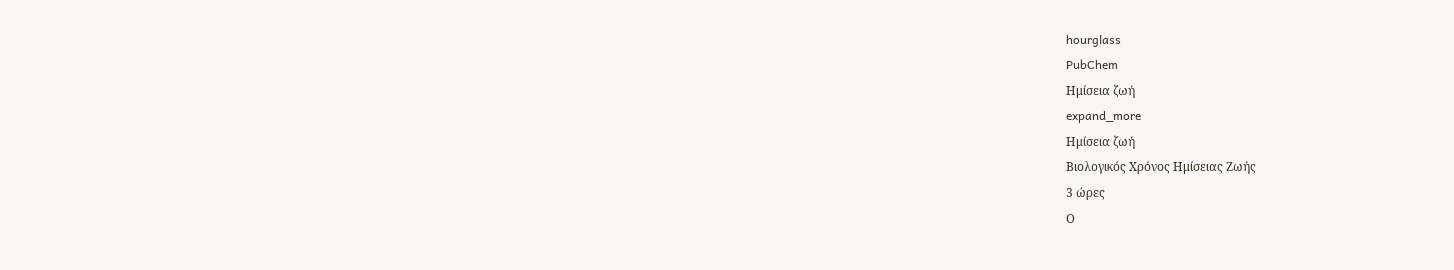hourglass
PubChem
Ημίσεια ζωή
expand_more
Ημίσεια ζωή
Βιολογικός Χρόνος Ημίσειας Ζωής
3 ώρες
Ο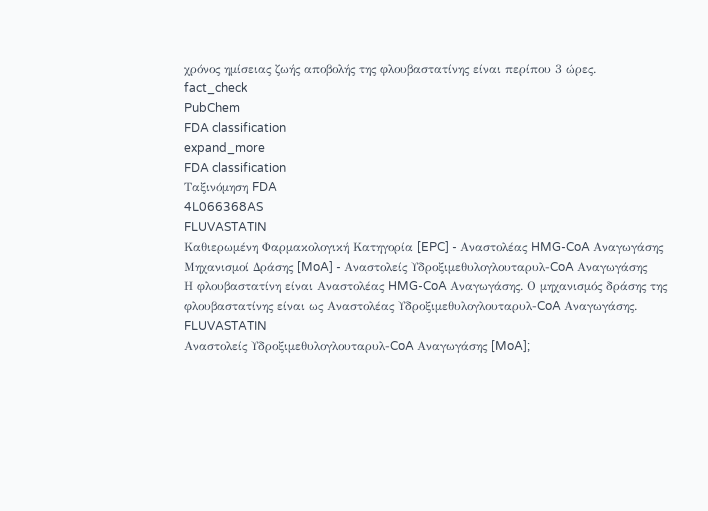χρόνος ημίσειας ζωής αποβολής της φλουβαστατίνης είναι περίπου 3 ώρες.
fact_check
PubChem
FDA classification
expand_more
FDA classification
Ταξινόμηση FDA
4L066368AS
FLUVASTATIN
Καθιερωμένη Φαρμακολογική Κατηγορία [EPC] - Αναστολέας HMG-CoA Αναγωγάσης
Μηχανισμοί Δράσης [MoA] - Αναστολείς Υδροξιμεθυλογλουταρυλ-CoA Αναγωγάσης
Η φλουβαστατίνη είναι Αναστολέας HMG-CoA Αναγωγάσης. Ο μηχανισμός δράσης της φλουβαστατίνης είναι ως Αναστολέας Υδροξιμεθυλογλουταρυλ-CoA Αναγωγάσης.
FLUVASTATIN
Αναστολείς Υδροξιμεθυλογλουταρυλ-CoA Αναγωγάσης [MoA];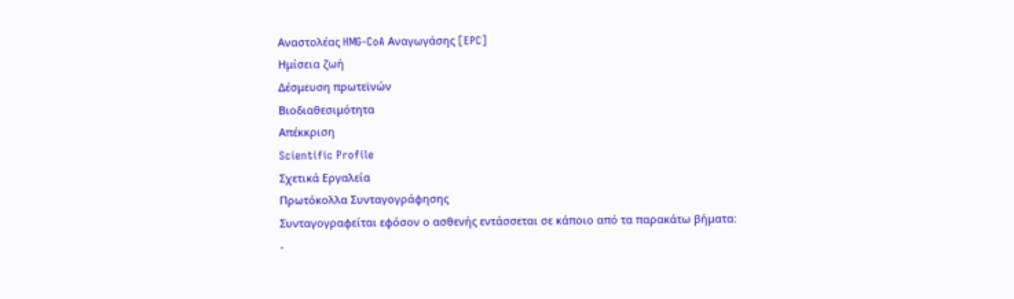Αναστολέας HMG-CoA Αναγωγάσης [EPC]
Ημίσεια ζωή
Δέσμευση πρωτεϊνών
Βιοδιαθεσιμότητα
Απέκκριση
Scientific Profile
Σχετικά Εργαλεία
Πρωτόκολλα Συνταγογράφησης
Συνταγογραφείται εφόσον ο ασθενής εντάσσεται σε κάποιο από τα παρακάτω βήματα:
-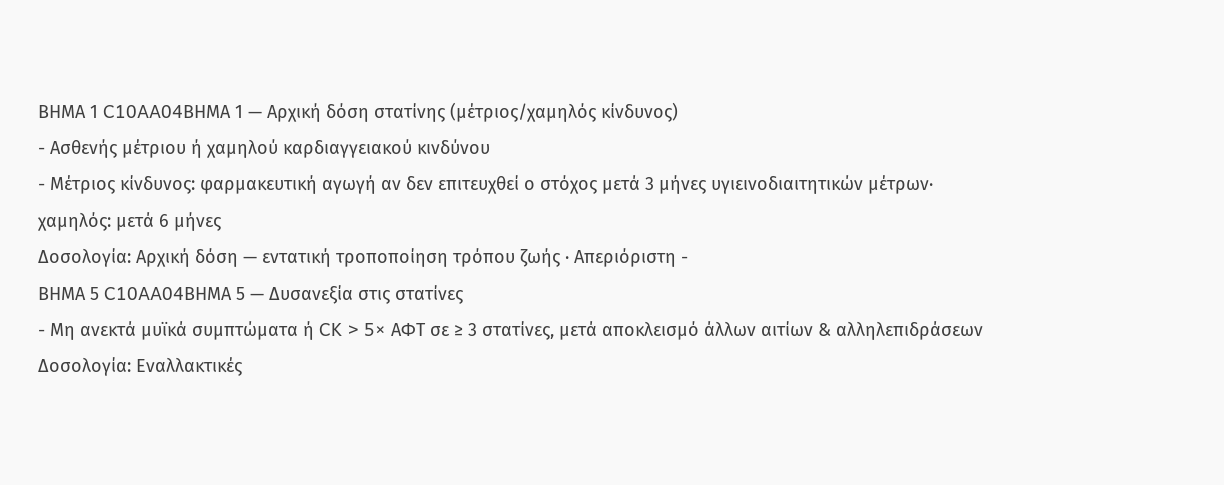ΒΗΜΑ 1 C10AA04ΒΗΜΑ 1 — Αρχική δόση στατίνης (μέτριος/χαμηλός κίνδυνος)
- Ασθενής μέτριου ή χαμηλού καρδιαγγειακού κινδύνου
- Μέτριος κίνδυνος: φαρμακευτική αγωγή αν δεν επιτευχθεί ο στόχος μετά 3 μήνες υγιεινοδιαιτητικών μέτρων· χαμηλός: μετά 6 μήνες
Δοσολογία: Αρχική δόση — εντατική τροποποίηση τρόπου ζωής · Απεριόριστη -
ΒΗΜΑ 5 C10AA04ΒΗΜΑ 5 — Δυσανεξία στις στατίνες
- Μη ανεκτά μυϊκά συμπτώματα ή CK > 5× ΑΦΤ σε ≥ 3 στατίνες, μετά αποκλεισμό άλλων αιτίων & αλληλεπιδράσεων
Δοσολογία: Εναλλακτικές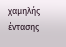χαμηλής έντασης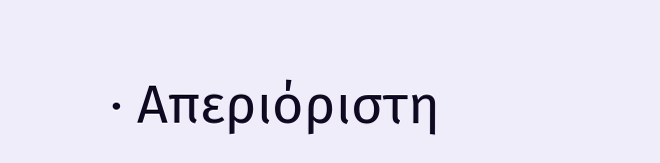· Απεριόριστη